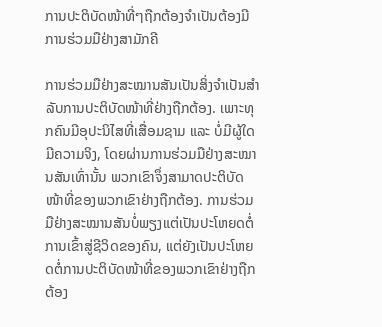ການປະຕິບັດໜ້າທີ່ໆຖືກຕ້ອງຈຳເປັນຕ້ອງມີການຮ່ວມມືຢ່າງສາມັກຄີ

ການຮ່ວມມືຢ່າງສະໝານສັນເປັນສິ່ງຈຳເປັນສຳລັບການປະຕິບັດໜ້າທີ່ຢ່າງຖືກຕ້ອງ. ເພາະທຸກຄົນມີອຸປະນິໄສທີ່ເສື່ອມຊາມ ແລະ ບໍ່ມີຜູ້ໃດມີຄວາມຈິງ, ໂດຍຜ່ານການຮ່ວມມືຢ່າງສະໝານສັນເທົ່ານັ້ນ ພວກເຂົາຈຶ່ງສາມາດປະຕິບັດໜ້າທີ່ຂອງພວກເຂົາຢ່າງຖືກຕ້ອງ. ການຮ່ວມມືຢ່າງສະໝານສັນບໍ່ພຽງແຕ່ເປັນປະໂຫຍດຕໍ່ການເຂົ້າສູ່ຊີວິດຂອງຄົນ, ແຕ່ຍັງເປັນປະໂຫຍດຕໍ່ການປະຕິບັດໜ້າທີ່ຂອງພວກເຂົາຢ່າງຖືກຕ້ອງ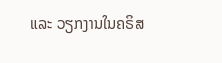ແລະ ວຽກງານໃນຄຣິສ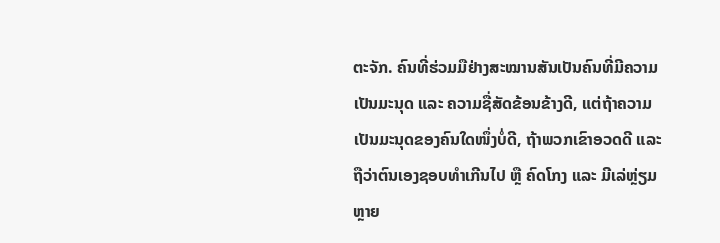ຕະຈັກ. ຄົນທີ່ຮ່ວມມືຢ່າງສະໝານສັນເປັນຄົນທີ່ມີຄວາມເປັນມະນຸດ ແລະ ຄວາມຊື່ສັດຂ້ອນຂ້າງດີ, ແຕ່ຖ້າຄວາມເປັນມະນຸດຂອງຄົນໃດໜຶ່ງບໍ່ດີ, ຖ້າພວກເຂົາອວດດີ ແລະ ຖືວ່າຕົນເອງຊອບທຳເກີນໄປ ຫຼື ຄົດໂກງ ແລະ ມີເລ່ຫຼ່ຽມຫຼາຍ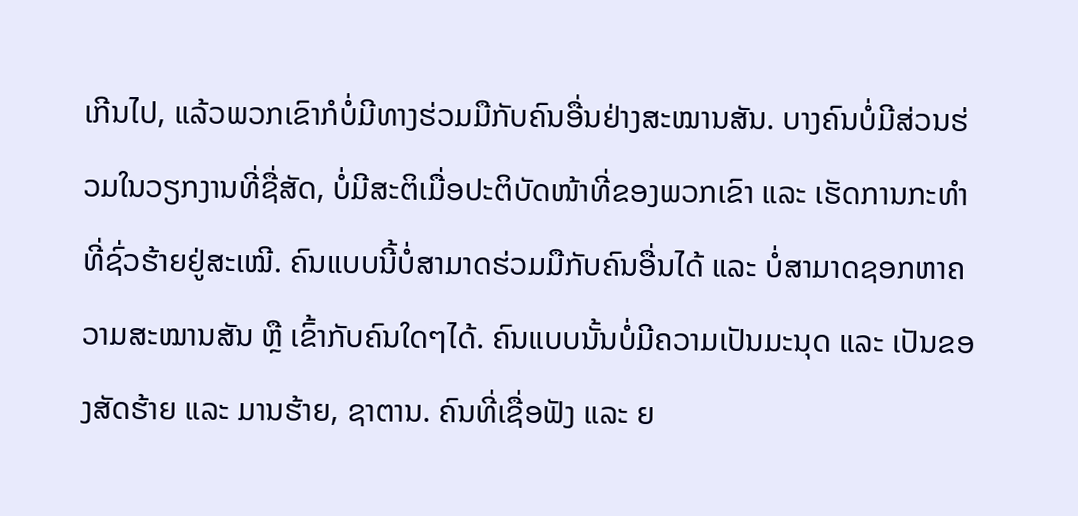ເກີນໄປ, ແລ້ວພວກເຂົາກໍບໍ່ມີທາງຮ່ວມມືກັບຄົນອື່ນຢ່າງສະໝານສັນ. ບາງຄົນບໍ່ມີສ່ວນຮ່ວມໃນວຽກງານທີ່ຊື່ສັດ, ບໍ່ມີສະຕິເມື່ອປະຕິບັດໜ້າທີ່ຂອງພວກເຂົາ ແລະ ເຮັດການກະທຳທີ່ຊົ່ວຮ້າຍຢູ່ສະເໝີ. ຄົນແບບນີ້ບໍ່ສາມາດຮ່ວມມືກັບຄົນອື່ນໄດ້ ແລະ ບໍ່ສາມາດຊອກຫາຄວາມສະໝານສັນ ຫຼື ເຂົ້າກັບຄົນໃດໆໄດ້. ຄົນແບບນັ້ນບໍ່ມີຄວາມເປັນມະນຸດ ແລະ ເປັນຂອງສັດຮ້າຍ ແລະ ມານຮ້າຍ, ຊາຕານ. ຄົນທີ່ເຊື່ອຟັງ ແລະ ຍ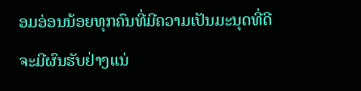ອມອ່ອນນ້ອຍທຸກຄົນທີ່ມີຄວາມເປັນມະນຸດທີ່ດີຈະມີຜົນຮັບຢ່າງແນ່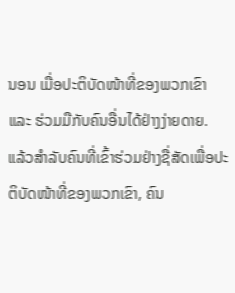ນອນ ເມື່ອປະຕິບັດໜ້າທີ່ຂອງພວກເຂົາ ແລະ ຮ່ວມມືກັບຄົນອື່ນໄດ້ຢ່າງງ່າຍດາຍ. ແລ້ວສຳລັບຄົນທີ່ເຂົ້າຮ່ວມຢ່າງຊື່ສັດເພື່ອປະຕິບັດໜ້າທີ່ຂອງພວກເຂົາ, ຄົນ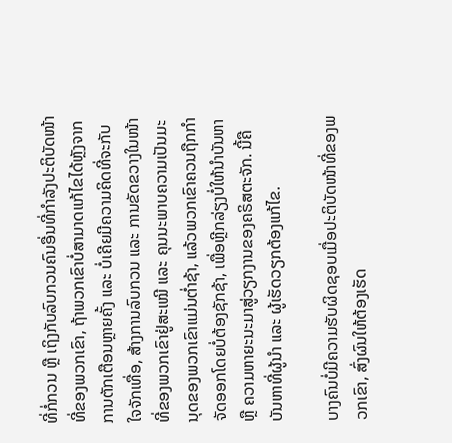ທີ່ກໍ່ກວນ ຫຼື ເຖິງກັບລົບກວນຄົນອື່ນທີ່ກຳລັງປະຕິບັດໜ້າທີ່ຂອງພວກເຂົາ, ຖ້າພວກເຂົາບໍ່ສາມາດແກ້ໄຂໄດ້ຫຼັງຈາກການຕັກເຕືອນຫຼາຍຄັ້ງ ແລະ ບໍ່ເຄີຍມີຄວາມຄິດທີ່ຈະກັບໃຈຈັກເທື່ອ, ສ້າງການລົບກວນ ແລະ ການຂັດຂວາງໃນໜ້າທີ່ຂອງພວກເຂົາຢູ່ສະເໝີ ແລະ ຄຸນນະພາບຄວາມເປັນມະນຸດຂອງພວກເຂົາແມ່ນຕໍ່າຊ້າ, ແລ້ວພວກເຂົາຄວນຖືກກຳຈັດອອກໂດຍບໍ່ຕ້ອງຊັກຊ້າ, ເພື່ອຫຼີກລ່ຽງບໍ່ໃຫ້ນໍາບັນຫາ ຫຼື ຄວາມຫາຍະນະມາສູ່ວຽກງານຂອງຄຣິສຕະຈັກ. ນີ້ຄືບັນຫາທີ່ຜູ້ນໍາ ແລະ ຜູ້ເຮັດວຽກຕ້ອງແກ້ໄຂ.

ບາງຄົນບໍ່ມີຄວາມຮັບຜິດຊອບເມື່ອປະຕິບັດໜ້າທີ່ຂອງພວກເຂົາ, ສົ່ງຜົນໃຫ້ຕ້ອງເຮັດ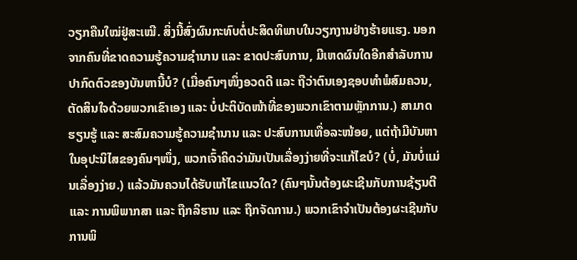ວຽກຄືນໃໝ່ຢູ່ສະເໝີ. ສິ່ງນີ້ສົ່ງຜົນກະທົບຕໍ່ປະສິດທິພາບໃນວຽກງານຢ່າງຮ້າຍແຮງ. ນອກຈາກຄົນທີ່ຂາດຄວາມຮູ້ຄວາມຊຳນານ ແລະ ຂາດປະສົບການ, ມີເຫດຜົນໃດອີກສຳລັບການປາກົດຕົວຂອງບັນຫານີ້ບໍ? (ເມື່ອຄົນໆໜຶ່ງອວດດີ ແລະ ຖືວ່າຕົນເອງຊອບທຳພໍສົມຄວນ, ຕັດສິນໃຈດ້ວຍພວກເຂົາເອງ ແລະ ບໍ່ປະຕິບັດໜ້າທີ່ຂອງພວກເຂົາຕາມຫຼັກການ.) ສາມາດຮຽນຮູ້ ແລະ ສະສົມຄວາມຮູ້ຄວາມຊຳນານ ແລະ ປະສົບການເທື່ອລະໜ້ອຍ, ແຕ່ຖ້າມີບັນຫາໃນອຸປະນິໄສຂອງຄົນໆໜຶ່ງ, ພວກເຈົ້າຄິດວ່າມັນເປັນເລື່ອງງ່າຍທີ່ຈະແກ້ໄຂບໍ? (ບໍ່, ມັນບໍ່ແມ່ນເລື່ອງງ່າຍ.) ແລ້ວມັນຄວນໄດ້ຮັບແກ້ໄຂແນວໃດ? (ຄົນໆນັ້ນຕ້ອງຜະເຊີນກັບການຊ້ຽນຕີ ແລະ ການພິພາກສາ ແລະ ຖືກລິຮານ ແລະ ຖືກຈັດການ.) ພວກເຂົາຈຳເປັນຕ້ອງຜະເຊີນກັບການພິ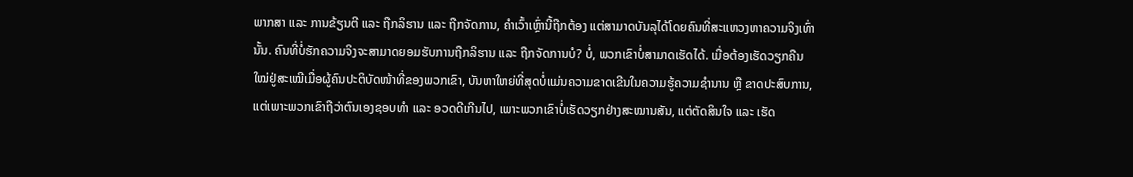ພາກສາ ແລະ ການຂ້ຽນຕີ ແລະ ຖືກລິຮານ ແລະ ຖືກຈັດການ, ຄຳເວົ້າເຫຼົ່ານີ້ຖືກຕ້ອງ ແຕ່ສາມາດບັນລຸໄດ້ໂດຍຄົນທີ່ສະແຫວງຫາຄວາມຈິງເທົ່ານັ້ນ. ຄົນທີ່ບໍ່ຮັກຄວາມຈິງຈະສາມາດຍອມຮັບການຖືກລິຮານ ແລະ ຖືກຈັດການບໍ? ບໍ່, ພວກເຂົາບໍ່ສາມາດເຮັດໄດ້. ເມື່ອຕ້ອງເຮັດວຽກຄືນໃໝ່ຢູ່ສະເໝີເມື່ອຜູ້ຄົນປະຕິບັດໜ້າທີ່ຂອງພວກເຂົາ, ບັນຫາໃຫຍ່ທີ່ສຸດບໍ່ແມ່ນຄວາມຂາດເຂີນໃນຄວາມຮູ້ຄວາມຊຳນານ ຫຼື ຂາດປະສົບການ, ແຕ່ເພາະພວກເຂົາຖືວ່າຕົນເອງຊອບທຳ ແລະ ອວດດີເກີນໄປ, ເພາະພວກເຂົາບໍ່ເຮັດວຽກຢ່າງສະໝານສັນ, ແຕ່ຕັດສິນໃຈ ແລະ ເຮັດ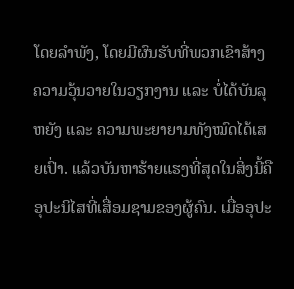ໂດຍລຳພັງ, ໂດຍມີຜົນຮັບທີ່ພວກເຂົາສ້າງຄວາມວຸ້ນວາຍໃນວຽກງານ ແລະ ບໍ່ໄດ້ບັນລຸຫຍັງ ແລະ ຄວາມພະຍາຍາມທັງໝົດໄດ້ເສຍເປົ່າ. ແລ້ວບັນຫາຮ້າຍແຮງທີ່ສຸດໃນສິ່ງນີ້ຄືອຸປະນິໄສທີ່ເສື່ອມຊາມຂອງຜູ້ຄົນ. ເມື່ອອຸປະ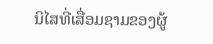ນິໄສທີ່ເສື່ອມຊາມຂອງຜູ້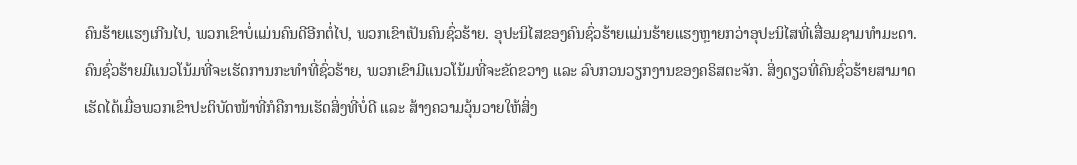ຄົນຮ້າຍແຮງເກີນໄປ, ພວກເຂົາບໍ່ແມ່ນຄົນດີອີກຕໍ່ໄປ, ພວກເຂົາເປັນຄົນຊົ່ວຮ້າຍ. ອຸປະນິໄສຂອງຄົນຊົ່ວຮ້າຍແມ່ນຮ້າຍແຮງຫຼາຍກວ່າອຸປະນິໄສທີ່ເສື່ອມຊາມທຳມະດາ. ຄົນຊົ່ວຮ້າຍມີແນວໂນ້ມທີ່ຈະເຮັດການກະທຳທີ່ຊົ່ວຮ້າຍ, ພວກເຂົາມີແນວໂນ້ມທີ່ຈະຂັດຂວາງ ແລະ ລົບກວນວຽກງານຂອງຄຣິສຕະຈັກ. ສິ່ງດຽວທີ່ຄົນຊົ່ວຮ້າຍສາມາດເຮັດໄດ້ເມື່ອພວກເຂົາປະຕິບັດໜ້າທີ່ກໍຄືການເຮັດສິ່ງທີ່ບໍ່ດີ ແລະ ສ້າງຄວາມວຸ້ນວາຍໃຫ້ສິ່ງ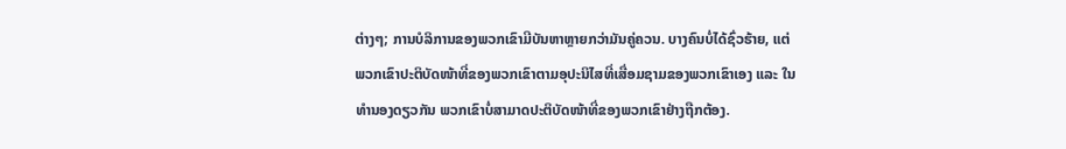ຕ່າງໆ; ການບໍລິການຂອງພວກເຂົາມີບັນຫາຫຼາຍກວ່າມັນຄູ່ຄວນ. ບາງຄົນບໍ່ໄດ້ຊົ່ວຮ້າຍ, ແຕ່ພວກເຂົາປະຕິບັດໜ້າທີ່ຂອງພວກເຂົາຕາມອຸປະນິໄສທີ່ເສື່ອມຊາມຂອງພວກເຂົາເອງ ແລະ ໃນທຳນອງດຽວກັນ ພວກເຂົາບໍ່ສາມາດປະຕິບັດໜ້າທີ່ຂອງພວກເຂົາຢ່າງຖືກຕ້ອງ.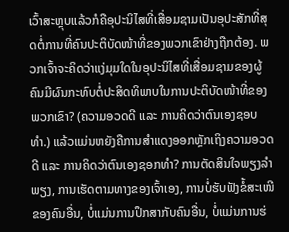ເວົ້າສະຫຼຸບແລ້ວກໍຄືອຸປະນິໄສທີ່ເສື່ອມຊາມເປັນອຸປະສັກທີ່ສຸດຕໍ່ການທີ່ຄົນປະຕິບັດໜ້າທີ່ຂອງພວກເຂົາຢ່າງຖືກຕ້ອງ. ພວກເຈົ້າຈະຄິດວ່າແງ່ມຸມໃດໃນອຸປະນິໄສທີ່ເສື່ອມຊາມຂອງຜູ້ຄົນມີຜົນກະທົບຕໍ່ປະສິດທິພາບໃນການປະຕິບັດໜ້າທີ່ຂອງພວກເຂົາ? (ຄວາມອວດດີ ແລະ ການຄິດວ່າຕົນເອງຊອບທຳ.) ແລ້ວແມ່ນຫຍັງຄືການສຳແດງອອກຫຼັກເຖິງຄວາມອວດດີ ແລະ ການຄິດວ່າຕົນເອງຊອກທຳ? ການຕັດສິນໃຈພຽງລຳພຽງ, ການເຮັດຕາມທາງຂອງເຈົ້າເອງ, ການບໍ່ຮັບຟັງຂໍ້ສະເໜີຂອງຄົນອື່ນ, ບໍ່ແມ່ນການປຶກສາກັບຄົນອື່ນ, ບໍ່ແມ່ນການຮ່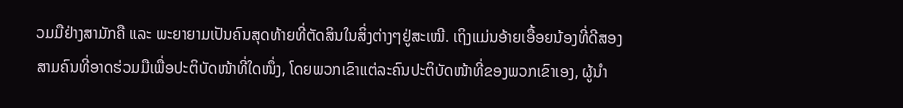ວມມືຢ່າງສາມັກຄື ແລະ ພະຍາຍາມເປັນຄົນສຸດທ້າຍທີ່ຕັດສິນໃນສິ່ງຕ່າງໆຢູ່ສະເໝີ. ເຖິງແມ່ນອ້າຍເອື້ອຍນ້ອງທີ່ດີສອງສາມຄົນທີ່ອາດຮ່ວມມືເພື່ອປະຕິບັດໜ້າທີ່ໃດໜຶ່ງ, ໂດຍພວກເຂົາແຕ່ລະຄົນປະຕິບັດໜ້າທີ່ຂອງພວກເຂົາເອງ, ຜູ້ນໍາ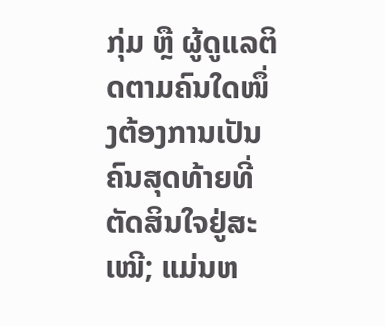ກຸ່ມ ຫຼື ຜູ້ດູແລຕິດຕາມຄົນໃດໜຶ່ງຕ້ອງການເປັນຄົນສຸດທ້າຍທີ່ຕັດສິນໃຈຢູ່ສະເໝີ; ແມ່ນຫ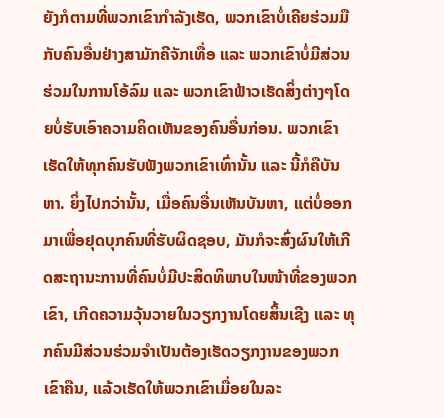ຍັງກໍຕາມທີ່ພວກເຂົາກຳລັງເຮັດ, ພວກເຂົາບໍ່ເຄີຍຮ່ວມມືກັບຄົນອື່ນຢ່າງສາມັກຄີຈັກເທື່ອ ແລະ ພວກເຂົາບໍ່ມີສ່ວນຮ່ວມໃນການໂອ້ລົມ ແລະ ພວກເຂົາຟ້າວເຮັດສິ່ງຕ່າງໆໂດຍບໍ່ຮັບເອົາຄວາມຄິດເຫັນຂອງຄົນອື່ນກ່ອນ. ພວກເຂົາເຮັດໃຫ້ທຸກຄົນຮັບຟັງພວກເຂົາເທົ່ານັ້ນ ແລະ ນີ້ກໍຄືບັນຫາ. ຍິ່ງໄປກວ່ານັ້ນ, ເມື່ອຄົນອື່ນເຫັນບັນຫາ, ແຕ່ບໍ່ອອກມາເພື່ອຢຸດບຸກຄົນທີ່ຮັບຜິດຊອບ, ມັນກໍຈະສົ່ງຜົນໃຫ້ເກີດສະຖານະການທີ່ຄົນບໍ່ມີປະສິດທິພາບໃນໜ້າທີ່ຂອງພວກເຂົາ, ເກີດຄວາມວຸ້ນວາຍໃນວຽກງານໂດຍສິ້ນເຊີງ ແລະ ທຸກຄົນມີສ່ວນຮ່ວມຈຳເປັນຕ້ອງເຮັດວຽກງານຂອງພວກເຂົາຄືນ, ແລ້ວເຮັດໃຫ້ພວກເຂົາເມື່ອຍໃນລະ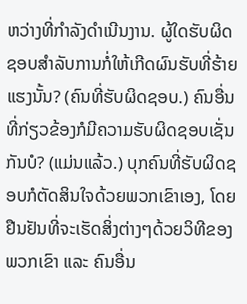ຫວ່າງທີ່ກຳລັງດຳເນີນງານ. ຜູ້ໃດຮັບຜິດຊອບສຳລັບການກໍ່ໃຫ້ເກີດຜົນຮັບທີ່ຮ້າຍແຮງນັ້ນ? (ຄົນທີ່ຮັບຜິດຊອບ.) ຄົນອື່ນທີ່ກ່ຽວຂ້ອງກໍມີຄວາມຮັບຜິດຊອບເຊັ່ນກັນບໍ? (ແມ່ນແລ້ວ.) ບຸກຄົນທີ່ຮັບຜິດຊອບກໍຕັດສິນໃຈດ້ວຍພວກເຂົາເອງ, ໂດຍຢືນຢັນທີ່ຈະເຮັດສິ່ງຕ່າງໆດ້ວຍວິທີຂອງພວກເຂົາ ແລະ ຄົນອື່ນ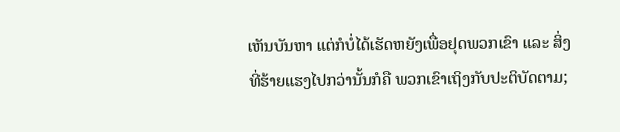ເຫັນບັນຫາ ແຕ່ກໍບໍ່ໄດ້ເຮັດຫຍັງເພື່ອຢຸດພວກເຂົາ ແລະ ສິ່ງທີ່ຮ້າຍແຮງໄປກວ່ານັ້ນກໍຄື ພວກເຂົາເຖິງກັບປະຕິບັດຕາມ;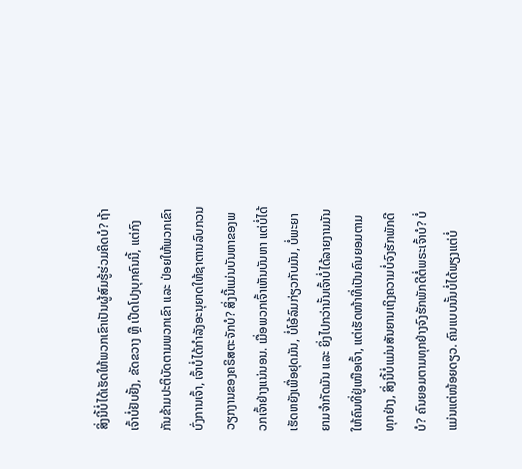ສິ່ງນີ້ບໍ່ໄດ້ເຮັດໃຫ້ພວກເຂົາເປັນຜູ້ສົມຮູ້ຮ່ວມຄິດບໍ? ຖ້າເຈົ້າບໍ່ຢັບຢັ້ງ, ຂັດຂວາງ ຫຼື ເປີດໂປງບຸກຄົນນີ້, ແຕ່ກົງກັນຂ້າມປະຕິບັດຕາມພວກເຂົາ ແລະ ປ່ອຍໃຫ້ພວກເຂົາບົ່ງການເຈົ້າ, ເຈົ້າບໍ່ໄດ້ກຳລັງອະນຸຍາດໃຫ້ຊາຕານລົບກວນວຽກງານຂອງຄຣິສຕະຈັກບໍ? ສິ່ງນີ້ແມ່ນບັນຫາຂອງພວກເຈົ້າຢ່າງແນ່ນອນ. ເມື່ອພວກເຈົ້າເຫັນບັນຫາ ແຕ່ບໍ່ໄດ້ເຮັດຫຍັງເພື່ອຢຸດມັນ, ບໍ່ໂອ້ລົມກ່ຽວກັບມັນ, ບໍ່ພະຍາຍາມຈຳກັດມັນ ແລະ ຍິ່ງໄປກວ່ານັ້ນເຈົ້າບໍ່ໄດ້ລາຍງານມັນໃຫ້ຄົນທີ່ຢູ່ເໜືອເຈົ້າ, ແຕ່ເຮັດໜ້າທີ່ເປັນຄົນຍອມຕາມທຸກຢ່າງ, ສິ່ງນີ້ບໍ່ແມ່ນສັນຍານເຖິງຄວາມບໍ່ຈົງຮັກພັກດີບໍ? ຄົນຍອມຕາມທຸກຢ່າງຈົງຮັກພັກດີຕໍ່ພຣະເຈົ້າບໍ? ບໍ່ແມ່ນແຕ່ໜ້ອຍດຽວ. ຄົນແບບນັ້ນບໍ່ໄດ້ພຽງແຕ່ບໍ່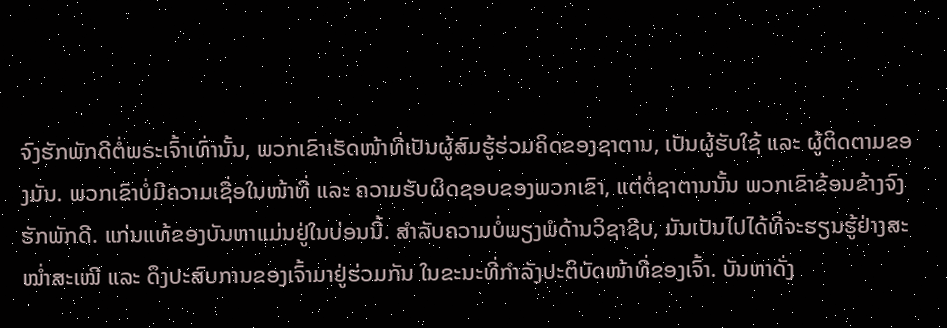ຈົງຮັກພັກດີຕໍ່ພຣະເຈົ້າເທົ່ານັ້ນ, ພວກເຂົາເຮັດໜ້າທີ່ເປັນຜູ້ສົມຮູ້ຮ່ວມຄິດຂອງຊາຕານ, ເປັນຜູ້ຮັບໃຊ້ ແລະ ຜູ້ຕິດຕາມຂອງມັນ. ພວກເຂົາບໍ່ມີຄວາມເຊື່ອໃນໜ້າທີ່ ແລະ ຄວາມຮັບຜິດຊອບຂອງພວກເຂົາ, ແຕ່ຕໍ່ຊາຕານນັ້ນ ພວກເຂົາຂ້ອນຂ້າງຈົງຮັກພັກດີ. ແກ່ນແທ້ຂອງບັນຫາແມ່ນຢູ່ໃນບ່ອນນີ້. ສຳລັບຄວາມບໍ່ພຽງພໍດ້ານວິຊາຊີບ, ມັນເປັນໄປໄດ້ທີ່ຈະຮຽນຮູ້ຢ່າງສະໝໍ່າສະເໝີ ແລະ ດຶງປະສົບການຂອງເຈົ້າມາຢູ່ຮ່ວມກັນ ໃນຂະນະທີ່ກຳລັງປະຕິບັດໜ້າທີ່ຂອງເຈົ້າ. ບັນຫາດັ່ງ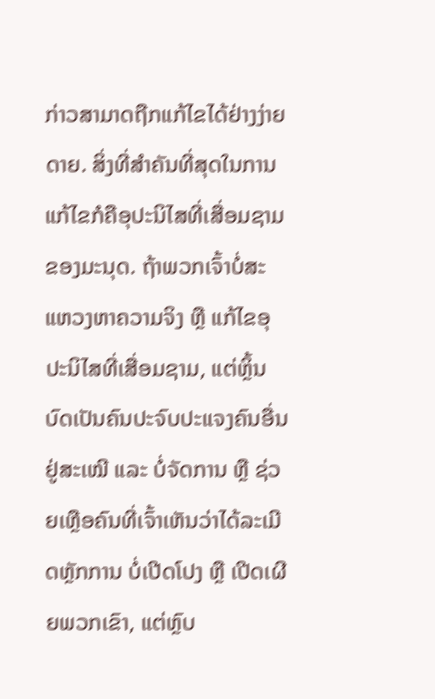ກ່າວສາມາດຖືກແກ້ໄຂໄດ້ຢ່າງງ່າຍດາຍ. ສິ່ງທີ່ສຳຄັນທີ່ສຸດໃນການແກ້ໄຂກໍຄືອຸປະນິໄສທີ່ເສື່ອມຊາມຂອງມະນຸດ. ຖ້າພວກເຈົ້າບໍ່ສະແຫວງຫາຄວາມຈິງ ຫຼື ແກ້ໄຂອຸປະນິໄສທີ່ເສື່ອມຊາມ, ແຕ່ຫຼິ້ນບົດເປັນຄົນປະຈົບປະແຈງຄົນອື່ນຢູ່ສະເໝີ ແລະ ບໍ່ຈັດການ ຫຼື ຊ່ວຍເຫຼືອຄົນທີ່ເຈົ້າເຫັນວ່າໄດ້ລະເມີດຫຼັກການ ບໍ່ເປີດໂປງ ຫຼື ເປີດເຜີຍພວກເຂົາ, ແຕ່ຫຼົບ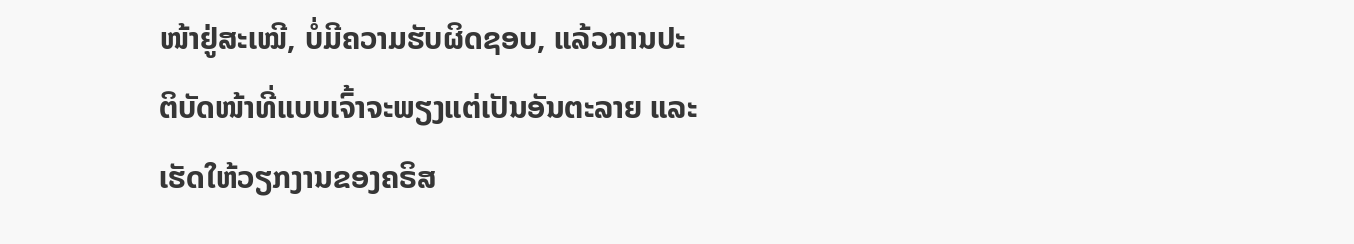ໜ້າຢູ່ສະເໝີ, ບໍ່ມີຄວາມຮັບຜິດຊອບ, ແລ້ວການປະຕິບັດໜ້າທີ່ແບບເຈົ້າຈະພຽງແຕ່ເປັນອັນຕະລາຍ ແລະ ເຮັດໃຫ້ວຽກງານຂອງຄຣິສ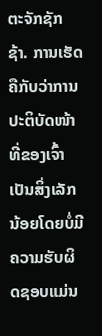ຕະຈັກຊັກຊ້າ. ການເຮັດຄືກັບວ່າການປະຕິບັດໜ້າທີ່ຂອງເຈົ້າເປັນສິ່ງເລັກນ້ອຍໂດຍບໍ່ມີຄວາມຮັບຜິດຊອບແມ່ນ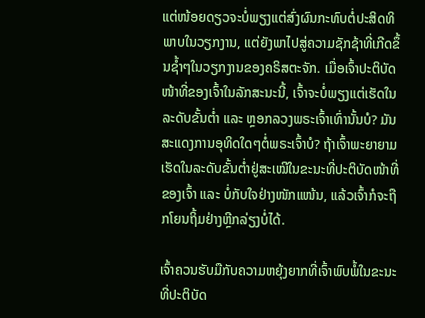ແຕ່ໜ້ອຍດຽວຈະບໍ່ພຽງແຕ່ສົ່ງຜົນກະທົບຕໍ່ປະສິດທິພາບໃນວຽກງານ, ແຕ່ຍັງພາໄປສູ່ຄວາມຊັກຊ້າທີ່ເກີດຂຶ້ນຊໍ້າໆໃນວຽກງານຂອງຄຣິສຕະຈັກ. ເມື່ອເຈົ້າປະຕິບັດໜ້າທີ່ຂອງເຈົ້າໃນລັກສະນະນີ້, ເຈົ້າຈະບໍ່ພຽງແຕ່ເຮັດໃນລະດັບຂັ້ນຕໍ່າ ແລະ ຫຼອກລວງພຣະເຈົ້າເທົ່ານັ້ນບໍ? ມັນສະແດງການອຸທິດໃດໆຕໍ່ພຣະເຈົ້າບໍ? ຖ້າເຈົ້າພະຍາຍາມເຮັດໃນລະດັບຂັ້ນຕໍ່າຢູ່ສະເໝີໃນຂະນະທີ່ປະຕິບັດໜ້າທີ່ຂອງເຈົ້າ ແລະ ບໍ່ກັບໃຈຢ່າງໜັກແໜ້ນ, ແລ້ວເຈົ້າກໍຈະຖືກໂຍນຖິ້ມຢ່າງຫຼີກລ່ຽງບໍ່ໄດ້.

ເຈົ້າຄວນຮັບມືກັບຄວາມຫຍຸ້ງຍາກທີ່ເຈົ້າພົບພໍ້ໃນຂະນະທີ່ປະຕິບັດ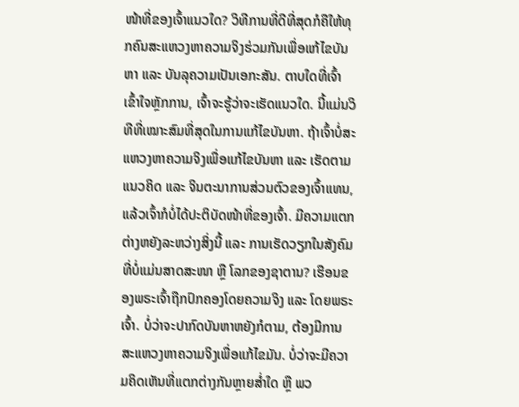ໜ້າທີ່ຂອງເຈົ້າແນວໃດ? ວິທີການທີ່ດີທີ່ສຸດກໍຄືໃຫ້ທຸກຄົນສະແຫວງຫາຄວາມຈິງຮ່ວມກັນເພື່ອແກ້ໄຂບັນຫາ ແລະ ບັນລຸຄວາມເປັນເອກະສັນ. ຕາບໃດທີ່ເຈົ້າເຂົ້າໃຈຫຼັກການ, ເຈົ້າຈະຮູ້ວ່າຈະເຮັດແນວໃດ. ນີ້ແມ່ນວິທີທີ່ເໝາະສົມທີ່ສຸດໃນການແກ້ໄຂບັນຫາ. ຖ້າເຈົ້າບໍ່ສະແຫວງຫາຄວາມຈິງເພື່ອແກ້ໄຂບັນຫາ ແລະ ເຮັດຕາມແນວຄິດ ແລະ ຈິນຕະນາການສ່ວນຕົວຂອງເຈົ້າແທນ, ແລ້ວເຈົ້າກໍບໍ່ໄດ້ປະຕິບັດໜ້າທີ່ຂອງເຈົ້າ. ມີຄວາມແຕກຕ່າງຫຍັງລະຫວ່າງສິ່ງນີ້ ແລະ ການເຮັດວຽກໃນສັງຄົມທີ່ບໍ່ແມ່ນສາດສະໜາ ຫຼື ໂລກຂອງຊາຕານ? ເຮືອນຂອງພຣະເຈົ້າຖືກປົກຄອງໂດຍຄວາມຈິງ ແລະ ໂດຍພຣະເຈົ້າ. ບໍ່ວ່າຈະປາກົດບັນຫາຫຍັງກໍຕາມ, ຕ້ອງມີການສະແຫວງຫາຄວາມຈິງເພື່ອແກ້ໄຂມັນ. ບໍ່ວ່າຈະມີຄວາມຄິດເຫັນທີ່ແຕກຕ່າງກັນຫຼາຍສໍ່າໃດ ຫຼື ພວ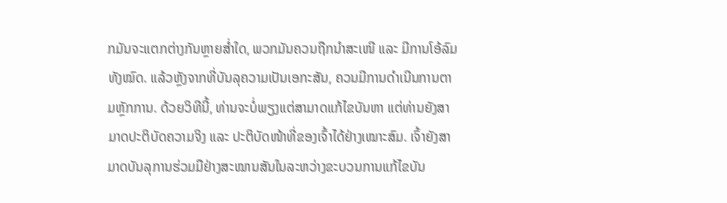ກມັນຈະແຕກຕ່າງກັນຫຼາຍສໍ່າໃດ, ພວກມັນຄວນຖືກນໍາສະເໜີ ແລະ ມີການໂອ້ລົມທັງໝົດ. ແລ້ວຫຼັງຈາກທີ່ບັນລຸຄວາມເປັນເອກະສັນ, ຄວນມີການດຳເນີນການຕາມຫຼັກການ. ດ້ວຍວິທີນີ້, ທ່ານຈະບໍ່ພຽງແຕ່ສາມາດແກ້ໄຂບັນຫາ ແຕ່ທ່ານຍັງສາມາດປະຕິບັດຄວາມຈິງ ແລະ ປະຕິບັດໜ້າທີ່ຂອງເຈົ້າໄດ້ຢ່າງເໝາະສົມ. ເຈົ້າຍັງສາມາດບັນລຸການຮ່ວມມືຢ່າງສະໝານສັນໃນລະຫວ່າງຂະບວນການແກ້ໄຂບັນ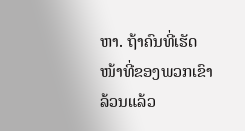ຫາ. ຖ້າຄົນທີ່ເຮັດໜ້າທີ່ຂອງພວກເຂົາລ້ວນແລ້ວ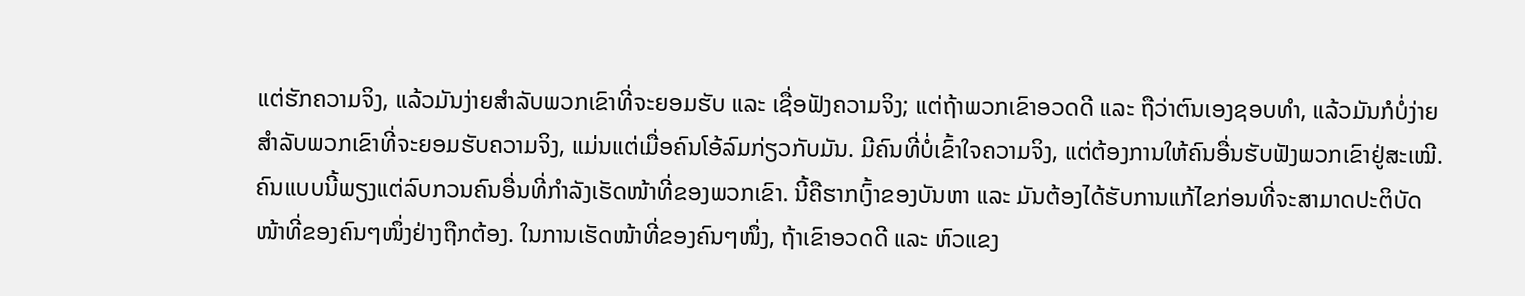ແຕ່ຮັກຄວາມຈິງ, ແລ້ວມັນງ່າຍສຳລັບພວກເຂົາທີ່ຈະຍອມຮັບ ແລະ ເຊື່ອຟັງຄວາມຈິງ; ແຕ່ຖ້າພວກເຂົາອວດດີ ແລະ ຖືວ່າຕົນເອງຊອບທຳ, ແລ້ວມັນກໍບໍ່ງ່າຍສຳລັບພວກເຂົາທີ່ຈະຍອມຮັບຄວາມຈິງ, ແມ່ນແຕ່ເມື່ອຄົນໂອ້ລົມກ່ຽວກັບມັນ. ມີຄົນທີ່ບໍ່ເຂົ້າໃຈຄວາມຈິງ, ແຕ່ຕ້ອງການໃຫ້ຄົນອື່ນຮັບຟັງພວກເຂົາຢູ່ສະເໝີ. ຄົນແບບນີ້ພຽງແຕ່ລົບກວນຄົນອື່ນທີ່ກຳລັງເຮັດໜ້າທີ່ຂອງພວກເຂົາ. ນີ້ຄືຮາກເງົ້າຂອງບັນຫາ ແລະ ມັນຕ້ອງໄດ້ຮັບການແກ້ໄຂກ່ອນທີ່ຈະສາມາດປະຕິບັດໜ້າທີ່ຂອງຄົນໆໜຶ່ງຢ່າງຖືກຕ້ອງ. ໃນການເຮັດໜ້າທີ່ຂອງຄົນໆໜຶ່ງ, ຖ້າເຂົາອວດດີ ແລະ ຫົວແຂງ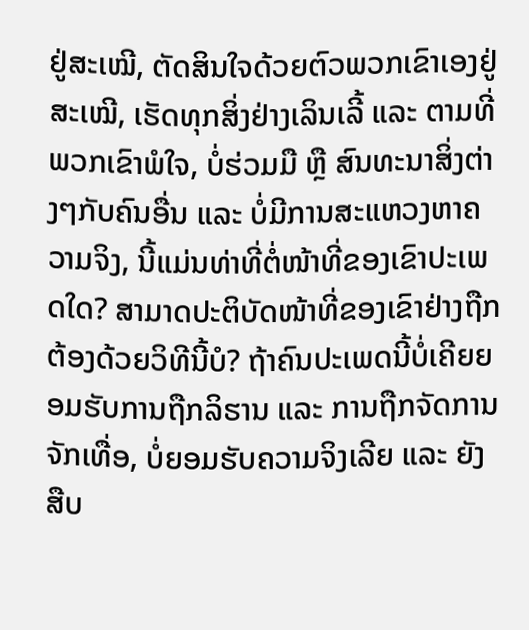ຢູ່ສະເໝີ, ຕັດສິນໃຈດ້ວຍຕົວພວກເຂົາເອງຢູ່ສະເໝີ, ເຮັດທຸກສິ່ງຢ່າງເລິນເລີ້ ແລະ ຕາມທີ່ພວກເຂົາພໍໃຈ, ບໍ່ຮ່ວມມື ຫຼື ສົນທະນາສິ່ງຕ່າງໆກັບຄົນອື່ນ ແລະ ບໍ່ມີການສະແຫວງຫາຄວາມຈິງ, ນີ້ແມ່ນທ່າທີ່ຕໍ່ໜ້າທີ່ຂອງເຂົາປະເພດໃດ? ສາມາດປະຕິບັດໜ້າທີ່ຂອງເຂົາຢ່າງຖືກຕ້ອງດ້ວຍວິທີນີ້ບໍ? ຖ້າຄົນປະເພດນີ້ບໍ່ເຄີຍຍອມຮັບການຖືກລິຮານ ແລະ ການຖືກຈັດການຈັກເທື່ອ, ບໍ່ຍອມຮັບຄວາມຈິງເລີຍ ແລະ ຍັງສືບ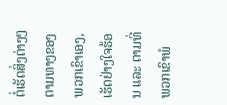ຕໍ່ເຮັດສິ່ງຕ່າງໆຕາມທາງຂອງພວກເຂົາເອງ, ເຮັດຢ່າງໃຈຮ້ອນ ແລະ ຕາມທີ່ພວກເຂົາພໍ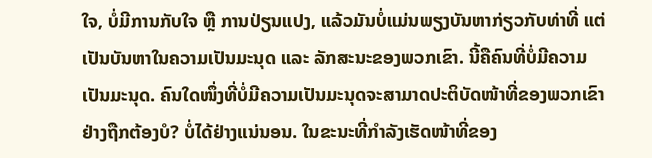ໃຈ, ບໍ່ມີການກັບໃຈ ຫຼື ການປ່ຽນແປງ, ແລ້ວມັນບໍ່ແມ່ນພຽງບັນຫາກ່ຽວກັບທ່າທີ່ ແຕ່ເປັນບັນຫາໃນຄວາມເປັນມະນຸດ ແລະ ລັກສະນະຂອງພວກເຂົາ. ນີ້ຄືຄົນທີ່ບໍ່ມີຄວາມເປັນມະນຸດ. ຄົນໃດໜຶ່ງທີ່ບໍ່ມີຄວາມເປັນມະນຸດຈະສາມາດປະຕິບັດໜ້າທີ່ຂອງພວກເຂົາຢ່າງຖືກຕ້ອງບໍ? ບໍ່ໄດ້ຢ່າງແນ່ນອນ. ໃນຂະນະທີ່ກຳລັງເຮັດໜ້າທີ່ຂອງ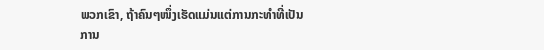ພວກເຂົາ, ຖ້າຄົນໆໜຶ່ງເຮັດແມ່ນແຕ່ການກະທຳທີ່ເປັນການ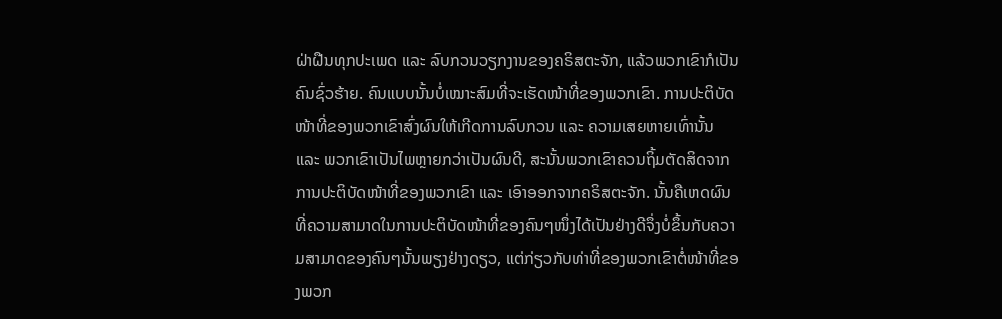ຝ່າຝືນທຸກປະເພດ ແລະ ລົບກວນວຽກງານຂອງຄຣິສຕະຈັກ, ແລ້ວພວກເຂົາກໍເປັນຄົນຊົ່ວຮ້າຍ. ຄົນແບບນັ້ນບໍ່ເໝາະສົມທີ່ຈະເຮັດໜ້າທີ່ຂອງພວກເຂົາ. ການປະຕິບັດໜ້າທີ່ຂອງພວກເຂົາສົ່ງຜົນໃຫ້ເກີດການລົບກວນ ແລະ ຄວາມເສຍຫາຍເທົ່ານັ້ນ ແລະ ພວກເຂົາເປັນໄພຫຼາຍກວ່າເປັນຜົນດີ, ສະນັ້ນພວກເຂົາຄວນຖິ້ມຕັດສິດຈາກການປະຕິບັດໜ້າທີ່ຂອງພວກເຂົາ ແລະ ເອົາອອກຈາກຄຣິສຕະຈັກ. ນັ້ນຄືເຫດຜົນທີ່ຄວາມສາມາດໃນການປະຕິບັດໜ້າທີ່ຂອງຄົນໆໜຶ່ງໄດ້ເປັນຢ່າງດີຈຶ່ງບໍ່ຂຶ້ນກັບຄວາມສາມາດຂອງຄົນໆນັ້ນພຽງຢ່າງດຽວ, ແຕ່ກ່ຽວກັບທ່າທີ່ຂອງພວກເຂົາຕໍ່ໜ້າທີ່ຂອງພວກ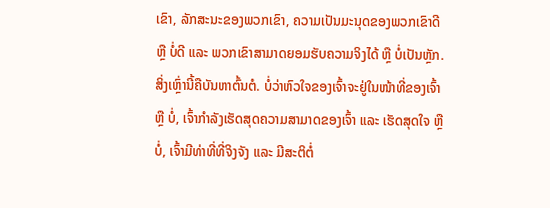ເຂົາ, ລັກສະນະຂອງພວກເຂົາ, ຄວາມເປັນມະນຸດຂອງພວກເຂົາດີ ຫຼື ບໍ່ດີ ແລະ ພວກເຂົາສາມາດຍອມຮັບຄວາມຈິງໄດ້ ຫຼື ບໍ່ເປັນຫຼັກ. ສິ່ງເຫຼົ່ານີ້ຄືບັນຫາຕົ້ນຕໍ. ບໍ່ວ່າຫົວໃຈຂອງເຈົ້າຈະຢູ່ໃນໜ້າທີ່ຂອງເຈົ້າ ຫຼື ບໍ່, ເຈົ້າກຳລັງເຮັດສຸດຄວາມສາມາດຂອງເຈົ້າ ແລະ ເຮັດສຸດໃຈ ຫຼື ບໍ່, ເຈົ້າມີທ່າທີ່ທີ່ຈິງຈັງ ແລະ ມີສະຕິຕໍ່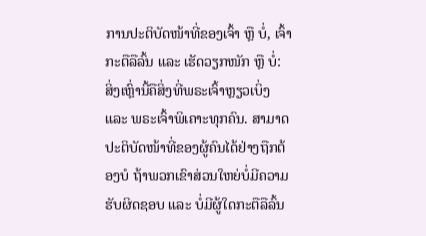ການປະຕິບັດໜ້າທີ່ຂອງເຈົ້າ ຫຼື ບໍ່, ເຈົ້າກະຕືລືລົ້ນ ແລະ ເຮັດວຽກໜັກ ຫຼື ບໍ່: ສິ່ງເຫຼົ່ານີ້ຄືສິ່ງທີ່ພຣະເຈົ້າຫຼຽວເບິ່ງ ແລະ ພຣະເຈົ້າພິເຄາະທຸກຄົນ. ສາມາດປະຕິບັດໜ້າທີ່ຂອງຜູ້ຄົນໄດ້ຢ່າງຖືກຕ້ອງບໍ ຖ້າພວກເຂົາສ່ວນໃຫຍ່ບໍ່ມີຄວາມຮັບຜິດຊອບ ແລະ ບໍ່ມີຜູ້ໃດກະຕືລືລົ້ນ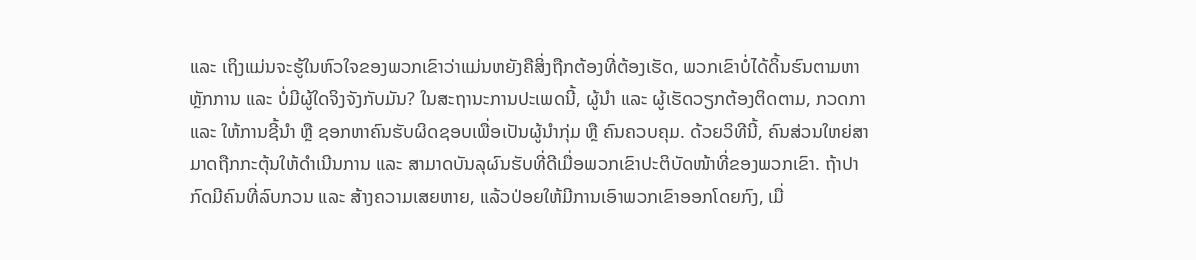ແລະ ເຖິງແມ່ນຈະຮູ້ໃນຫົວໃຈຂອງພວກເຂົາວ່າແມ່ນຫຍັງຄືສິ່ງຖືກຕ້ອງທີ່ຕ້ອງເຮັດ, ພວກເຂົາບໍ່ໄດ້ດິ້ນຮົນຕາມຫາຫຼັກການ ແລະ ບໍ່ມີຜູ້ໃດຈິງຈັງກັບມັນ? ໃນສະຖານະການປະເພດນີ້, ຜູ້ນໍາ ແລະ ຜູ້ເຮັດວຽກຕ້ອງຕິດຕາມ, ກວດກາ ແລະ ໃຫ້ການຊີ້ນໍາ ຫຼື ຊອກຫາຄົນຮັບຜິດຊອບເພື່ອເປັນຜູ້ນໍາກຸ່ມ ຫຼື ຄົນຄວບຄຸມ. ດ້ວຍວິທີນີ້, ຄົນສ່ວນໃຫຍ່ສາມາດຖືກກະຕຸ້ນໃຫ້ດຳເນີນການ ແລະ ສາມາດບັນລຸຜົນຮັບທີ່ດີເມື່ອພວກເຂົາປະຕິບັດໜ້າທີ່ຂອງພວກເຂົາ. ຖ້າປາກົດມີຄົນທີ່ລົບກວນ ແລະ ສ້າງຄວາມເສຍຫາຍ, ແລ້ວປ່ອຍໃຫ້ມີການເອົາພວກເຂົາອອກໂດຍກົງ, ເມື່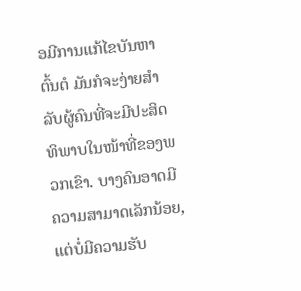ອມີການແກ້ໄຂບັນຫາຕົ້ນຕໍ ມັນກໍຈະງ່າຍສຳລັບຜູ້ຄົນທີ່ຈະມີປະສິດທິພາບໃນໜ້າທີ່ຂອງພວກເຂົາ. ບາງຄົນອາດມີຄວາມສາມາດເລັກນ້ອຍ, ແຕ່ບໍ່ມີຄວາມຮັບ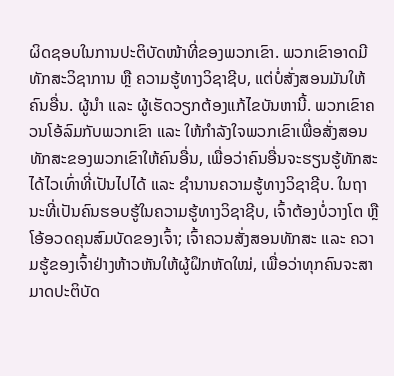ຜິດຊອບໃນການປະຕິບັດໜ້າທີ່ຂອງພວກເຂົາ. ພວກເຂົາອາດມີທັກສະວິຊາການ ຫຼື ຄວາມຮູ້ທາງວິຊາຊີບ, ແຕ່ບໍ່ສັ່ງສອນມັນໃຫ້ຄົນອື່ນ. ຜູ້ນໍາ ແລະ ຜູ້ເຮັດວຽກຕ້ອງແກ້ໄຂບັນຫານີ້. ພວກເຂົາຄວນໂອ້ລົມກັບພວກເຂົາ ແລະ ໃຫ້ກຳລັງໃຈພວກເຂົາເພື່ອສັ່ງສອນທັກສະຂອງພວກເຂົາໃຫ້ຄົນອື່ນ, ເພື່ອວ່າຄົນອື່ນຈະຮຽນຮູ້ທັກສະໄດ້ໄວເທົ່າທີ່ເປັນໄປໄດ້ ແລະ ຊຳນານຄວາມຮູ້ທາງວິຊາຊີບ. ໃນຖານະທີ່ເປັນຄົນຮອບຮູ້ໃນຄວາມຮູ້ທາງວິຊາຊີບ, ເຈົ້າຕ້ອງບໍ່ວາງໂຕ ຫຼື ໂອ້ອວດຄຸນສົມບັດຂອງເຈົ້າ; ເຈົ້າຄວນສັ່ງສອນທັກສະ ແລະ ຄວາມຮູ້ຂອງເຈົ້າຢ່າງຫ້າວຫັນໃຫ້ຜູ້ຝຶກຫັດໃໝ່, ເພື່ອວ່າທຸກຄົນຈະສາມາດປະຕິບັດ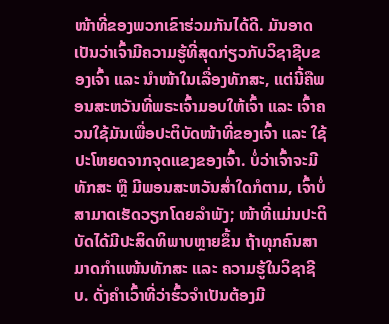ໜ້າທີ່ຂອງພວກເຂົາຮ່ວມກັນໄດ້ດີ. ມັນອາດເປັນວ່າເຈົ້າມີຄວາມຮູ້ທີ່ສຸດກ່ຽວກັບວິຊາຊີບຂອງເຈົ້າ ແລະ ນໍາໜ້າໃນເລື່ອງທັກສະ, ແຕ່ນີ້ຄືພອນສະຫວັນທີ່ພຣະເຈົ້າມອບໃຫ້ເຈົ້າ ແລະ ເຈົ້າຄວນໃຊ້ມັນເພື່ອປະຕິບັດໜ້າທີ່ຂອງເຈົ້າ ແລະ ໃຊ້ປະໂຫຍດຈາກຈຸດແຂງຂອງເຈົ້າ. ບໍ່ວ່າເຈົ້າຈະມີທັກສະ ຫຼື ມີພອນສະຫວັນສໍ່າໃດກໍຕາມ, ເຈົ້າບໍ່ສາມາດເຮັດວຽກໂດຍລຳພັງ; ໜ້າທີ່ແມ່ນປະຕິບັດໄດ້ມີປະສິດທິພາບຫຼາຍຂຶ້ນ ຖ້າທຸກຄົນສາມາດກຳແໜ້ນທັກສະ ແລະ ຄວາມຮູ້ໃນວິຊາຊີບ. ດັ່ງຄຳເວົ້າທີ່ວ່າຮົ້ວຈຳເປັນຕ້ອງມີ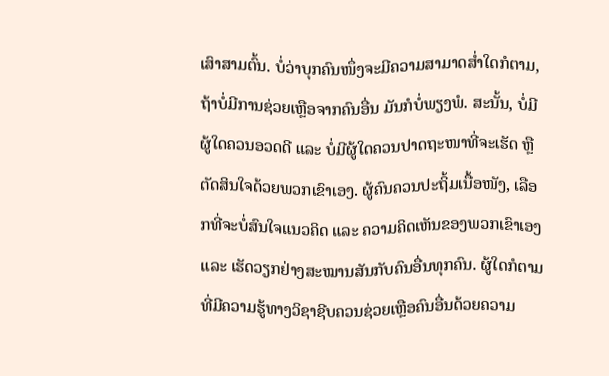ເສົາສາມຕົ້ນ. ບໍ່ວ່າບຸກຄົນໜຶ່ງຈະມີຄວາມສາມາດສໍ່າໃດກໍຕາມ, ຖ້າບໍ່ມີການຊ່ວຍເຫຼືອຈາກຄົນອື່ນ ມັນກໍບໍ່ພຽງພໍ. ສະນັ້ນ, ບໍ່ມີຜູ້ໃດຄວນອວດດີ ແລະ ບໍ່ມີຜູ້ໃດຄວນປາດຖະໜາທີ່ຈະເຮັດ ຫຼື ຕັດສິນໃຈດ້ວຍພວກເຂົາເອງ. ຜູ້ຄົນຄວນປະຖິ້ມເນື້ອໜັງ, ເລືອກທີ່ຈະບໍ່ສົນໃຈແນວຄິດ ແລະ ຄວາມຄິດເຫັນຂອງພວກເຂົາເອງ ແລະ ເຮັດວຽກຢ່າງສະໝານສັນກັບຄົນອື່ນທຸກຄົນ. ຜູ້ໃດກໍຕາມທີ່ມີຄວາມຮູ້ທາງວິຊາຊີບຄວນຊ່ວຍເຫຼືອຄົນອື່ນດ້ວຍຄວາມ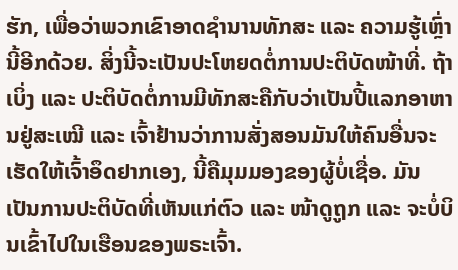ຮັກ, ເພື່ອວ່າພວກເຂົາອາດຊຳນານທັກສະ ແລະ ຄວາມຮູ້ເຫຼົ່ານີ້ອີກດ້ວຍ. ສິ່ງນີ້ຈະເປັນປະໂຫຍດຕໍ່ການປະຕິບັດໜ້າທີ່. ຖ້າເບິ່ງ ແລະ ປະຕິບັດຕໍ່ການມີທັກສະຄືກັບວ່າເປັນປີ້ແລກອາຫານຢູ່ສະເໝີ ແລະ ເຈົ້າຢ້ານວ່າການສັ່ງສອນມັນໃຫ້ຄົນອື່ນຈະເຮັດໃຫ້ເຈົ້າອຶດຢາກເອງ, ນີ້ຄືມຸມມອງຂອງຜູ້ບໍ່ເຊື່ອ. ມັນເປັນການປະຕິບັດທີ່ເຫັນແກ່ຕົວ ແລະ ໜ້າດູຖູກ ແລະ ຈະບໍ່ບິນເຂົ້າໄປໃນເຮືອນຂອງພຣະເຈົ້າ.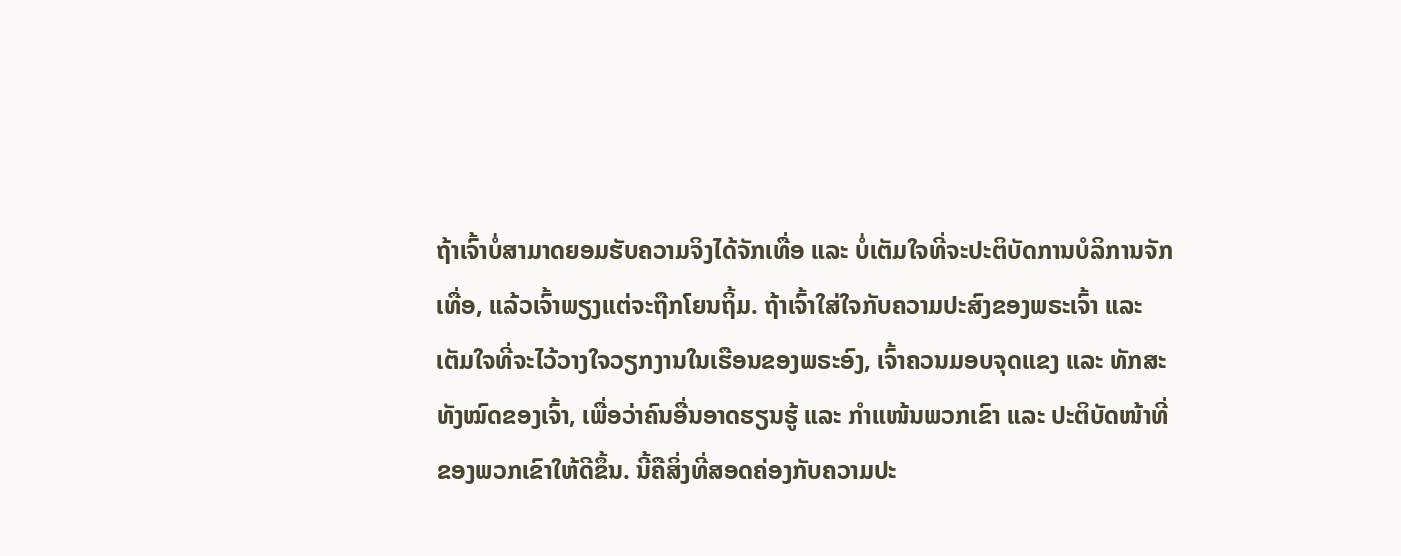ຖ້າເຈົ້າບໍ່ສາມາດຍອມຮັບຄວາມຈິງໄດ້ຈັກເທື່ອ ແລະ ບໍ່ເຕັມໃຈທີ່ຈະປະຕິບັດການບໍລິການຈັກເທື່ອ, ແລ້ວເຈົ້າພຽງແຕ່ຈະຖືກໂຍນຖິ້ມ. ຖ້າເຈົ້າໃສ່ໃຈກັບຄວາມປະສົງຂອງພຣະເຈົ້າ ແລະ ເຕັມໃຈທີ່ຈະໄວ້ວາງໃຈວຽກງານໃນເຮືອນຂອງພຣະອົງ, ເຈົ້າຄວນມອບຈຸດແຂງ ແລະ ທັກສະທັງໝົດຂອງເຈົ້າ, ເພື່ອວ່າຄົນອື່ນອາດຮຽນຮູ້ ແລະ ກຳແໜ້ນພວກເຂົາ ແລະ ປະຕິບັດໜ້າທີ່ຂອງພວກເຂົາໃຫ້ດີຂຶ້ນ. ນີ້ຄືສິ່ງທີ່ສອດຄ່ອງກັບຄວາມປະ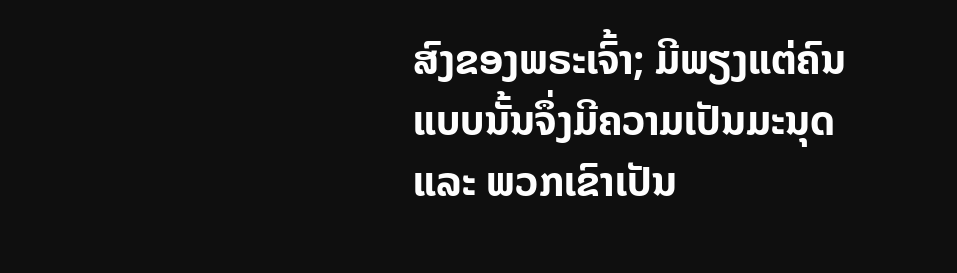ສົງຂອງພຣະເຈົ້າ; ມີພຽງແຕ່ຄົນແບບນັ້ນຈຶ່ງມີຄວາມເປັນມະນຸດ ແລະ ພວກເຂົາເປັນ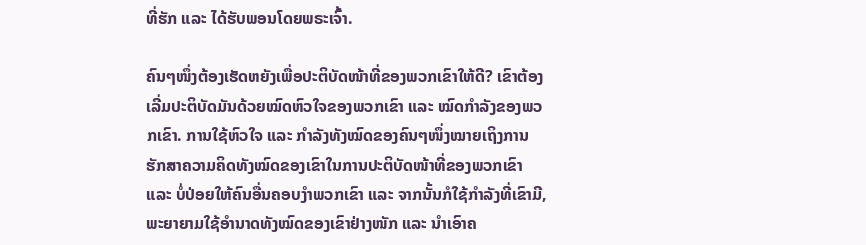ທີ່ຮັກ ແລະ ໄດ້ຮັບພອນໂດຍພຣະເຈົ້າ.

ຄົນໆໜຶ່ງຕ້ອງເຮັດຫຍັງເພື່ອປະຕິບັດໜ້າທີ່ຂອງພວກເຂົາໃຫ້ດີ? ເຂົາຕ້ອງເລີ່ມປະຕິບັດມັນດ້ວຍໝົດຫົວໃຈຂອງພວກເຂົາ ແລະ ໝົດກຳລັງຂອງພວກເຂົາ. ການໃຊ້ຫົວໃຈ ແລະ ກຳລັງທັງໝົດຂອງຄົນໆໜຶ່ງໝາຍເຖິງການຮັກສາຄວາມຄິດທັງໝົດຂອງເຂົາໃນການປະຕິບັດໜ້າທີ່ຂອງພວກເຂົາ ແລະ ບໍ່ປ່ອຍໃຫ້ຄົນອື່ນຄອບງໍາພວກເຂົາ ແລະ ຈາກນັ້ນກໍໃຊ້ກຳລັງທີ່ເຂົາມີ, ພະຍາຍາມໃຊ້ອຳນາດທັງໝົດຂອງເຂົາຢ່າງໜັກ ແລະ ນໍາເອົາຄ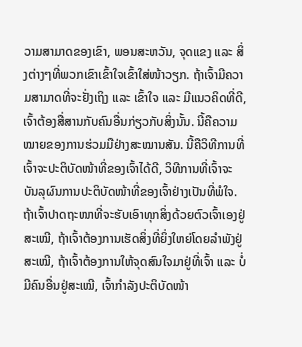ວາມສາມາດຂອງເຂົາ, ພອນສະຫວັນ, ຈຸດແຂງ ແລະ ສິ່ງຕ່າງໆທີ່ພວກເຂົາເຂົ້າໃຈເຂົ້າໃສ່ໜ້າວຽກ. ຖ້າເຈົ້າມີຄວາມສາມາດທີ່ຈະຢັ່ງເຖິງ ແລະ ເຂົ້າໃຈ ແລະ ມີແນວຄິດທີ່ດີ, ເຈົ້າຕ້ອງສື່ສານກັບຄົນອື່ນກ່ຽວກັບສິ່ງນັ້ນ. ນີ້ຄືຄວາມໝາຍຂອງການຮ່ວມມືຢ່າງສະໝານສັນ. ນີ້ຄືວິທີການທີ່ເຈົ້າຈະປະຕິບັດໜ້າທີ່ຂອງເຈົ້າໄດ້ດີ, ວິທີການທີ່ເຈົ້າຈະບັນລຸຜົນການປະຕິບັດໜ້າທີ່ຂອງເຈົ້າຢ່າງເປັນທີ່ພໍໃຈ. ຖ້າເຈົ້າປາດຖະໜາທີ່ຈະຮັບເອົາທຸກສິ່ງດ້ວຍຕົວເຈົ້າເອງຢູ່ສະເໝີ, ຖ້າເຈົ້າຕ້ອງການເຮັດສິ່ງທີ່ຍິ່ງໃຫຍ່ໂດຍລຳພັງຢູ່ສະເໝີ, ຖ້າເຈົ້າຕ້ອງການໃຫ້ຈຸດສົນໃຈມາຢູ່ທີ່ເຈົ້າ ແລະ ບໍ່ມີຄົນອື່ນຢູ່ສະເໝີ, ເຈົ້າກຳລັງປະຕິບັດໜ້າ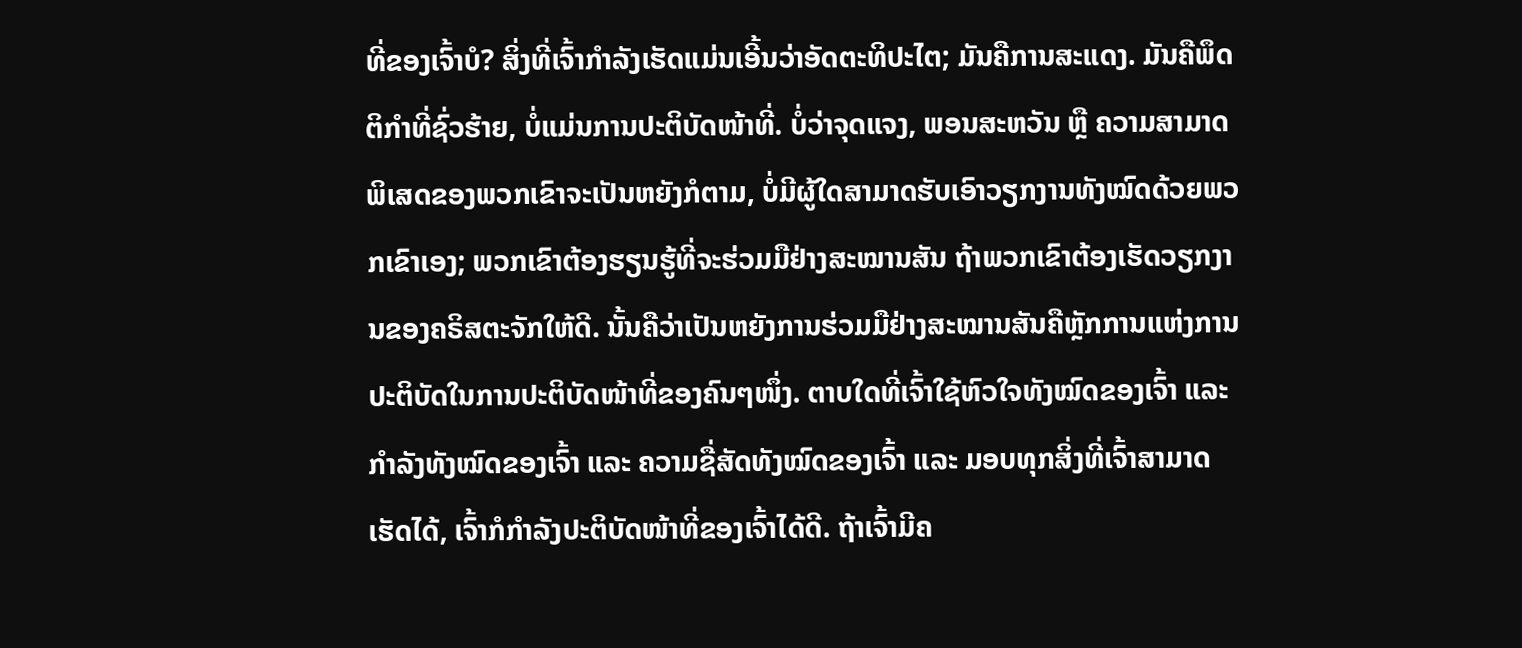ທີ່ຂອງເຈົ້າບໍ? ສິ່ງທີ່ເຈົ້າກຳລັງເຮັດແມ່ນເອີ້ນວ່າອັດຕະທິປະໄຕ; ມັນຄືການສະແດງ. ມັນຄືພຶດຕິກຳທີ່ຊົ່ວຮ້າຍ, ບໍ່ແມ່ນການປະຕິບັດໜ້າທີ່. ບໍ່ວ່າຈຸດແຈງ, ພອນສະຫວັນ ຫຼື ຄວາມສາມາດພິເສດຂອງພວກເຂົາຈະເປັນຫຍັງກໍຕາມ, ບໍ່ມີຜູ້ໃດສາມາດຮັບເອົາວຽກງານທັງໝົດດ້ວຍພວກເຂົາເອງ; ພວກເຂົາຕ້ອງຮຽນຮູ້ທີ່ຈະຮ່ວມມືຢ່າງສະໝານສັນ ຖ້າພວກເຂົາຕ້ອງເຮັດວຽກງານຂອງຄຣິສຕະຈັກໃຫ້ດີ. ນັ້ນຄືວ່າເປັນຫຍັງການຮ່ວມມືຢ່າງສະໝານສັນຄືຫຼັກການແຫ່ງການປະຕິບັດໃນການປະຕິບັດໜ້າທີ່ຂອງຄົນໆໜຶ່ງ. ຕາບໃດທີ່ເຈົ້າໃຊ້ຫົວໃຈທັງໝົດຂອງເຈົ້າ ແລະ ກຳລັງທັງໝົດຂອງເຈົ້າ ແລະ ຄວາມຊື່ສັດທັງໝົດຂອງເຈົ້າ ແລະ ມອບທຸກສິ່ງທີ່ເຈົ້າສາມາດເຮັດໄດ້, ເຈົ້າກໍກຳລັງປະຕິບັດໜ້າທີ່ຂອງເຈົ້າໄດ້ດີ. ຖ້າເຈົ້າມີຄ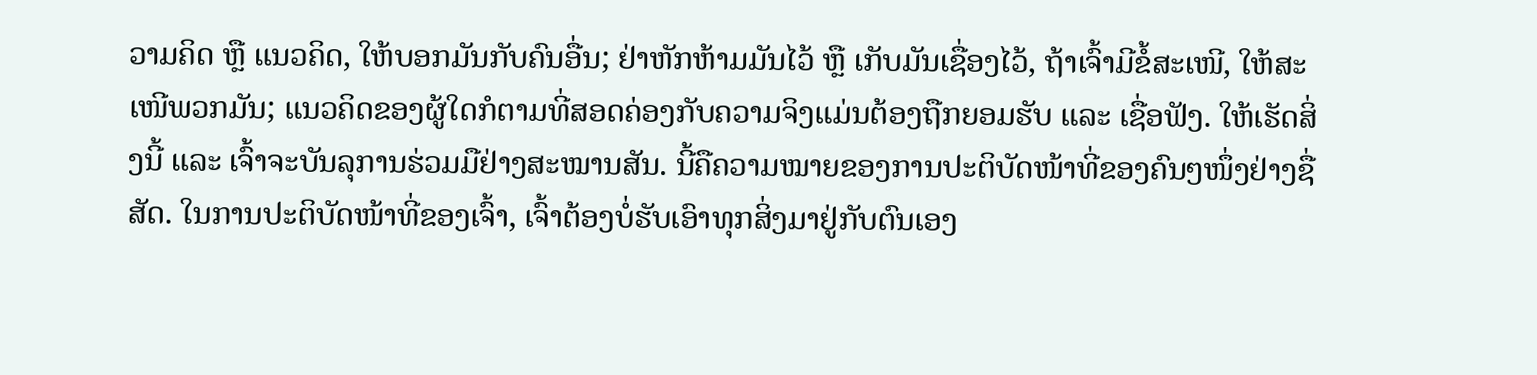ວາມຄິດ ຫຼື ແນວຄິດ, ໃຫ້ບອກມັນກັບຄົນອື່ນ; ຢ່າຫັກຫ້າມມັນໄວ້ ຫຼື ເກັບມັນເຊື່ອງໄວ້, ຖ້າເຈົ້າມີຂໍ້ສະເໜີ, ໃຫ້ສະເໜີພວກມັນ; ແນວຄິດຂອງຜູ້ໃດກໍຕາມທີ່ສອດຄ່ອງກັບຄວາມຈິງແມ່ນຕ້ອງຖືກຍອມຮັບ ແລະ ເຊື່ອຟັງ. ໃຫ້ເຮັດສິ່ງນີ້ ແລະ ເຈົ້າຈະບັນລຸການຮ່ວມມືຢ່າງສະໝານສັນ. ນີ້ຄືຄວາມໝາຍຂອງການປະຕິບັດໜ້າທີ່ຂອງຄົນໆໜຶ່ງຢ່າງຊື່ສັດ. ໃນການປະຕິບັດໜ້າທີ່ຂອງເຈົ້າ, ເຈົ້າຕ້ອງບໍ່ຮັບເອົາທຸກສິ່ງມາຢູ່ກັບຕົນເອງ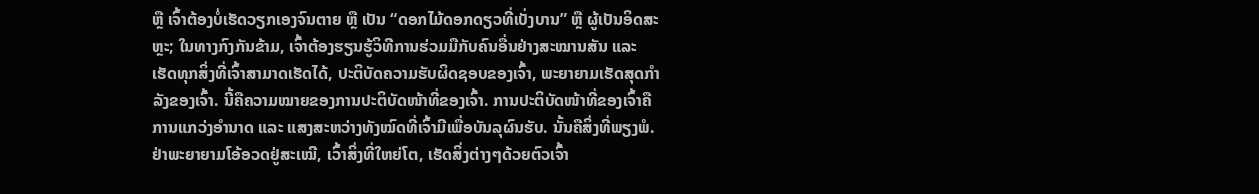ຫຼື ເຈົ້າຕ້ອງບໍ່ເຮັດວຽກເອງຈົນຕາຍ ຫຼື ເປັນ “ດອກໄມ້ດອກດຽວທີ່ເບັ່ງບານ” ຫຼື ຜູ້ເປັນອິດສະຫຼະ; ໃນທາງກົງກັນຂ້າມ, ເຈົ້າຕ້ອງຮຽນຮູ້ວິທີການຮ່ວມມືກັບຄົນອື່ນຢ່າງສະໝານສັນ ແລະ ເຮັດທຸກສິ່ງທີ່ເຈົ້າສາມາດເຮັດໄດ້, ປະຕິບັດຄວາມຮັບຜິດຊອບຂອງເຈົ້າ, ພະຍາຍາມເຮັດສຸດກຳລັງຂອງເຈົ້າ. ນີ້ຄືຄວາມໝາຍຂອງການປະຕິບັດໜ້າທີ່ຂອງເຈົ້າ. ການປະຕິບັດໜ້າທີ່ຂອງເຈົ້າຄືການແກວ່ງອຳນາດ ແລະ ແສງສະຫວ່າງທັງໝົດທີ່ເຈົ້າມີເພື່ອບັນລຸຜົນຮັບ. ນັ້ນຄືສິ່ງທີ່ພຽງພໍ. ຢ່າພະຍາຍາມໂອ້ອວດຢູ່ສະເໝີ, ເວົ້າສິ່ງທີ່ໃຫຍ່ໂຕ, ເຮັດສິ່ງຕ່າງໆດ້ວຍຕົວເຈົ້າ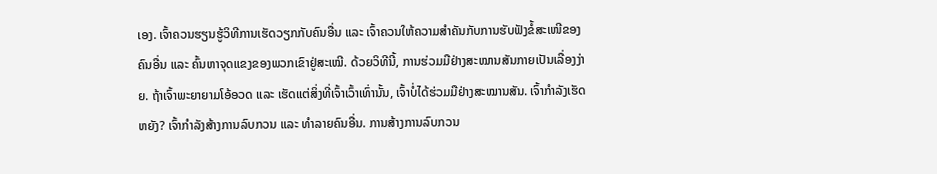ເອງ. ເຈົ້າຄວນຮຽນຮູ້ວິທີການເຮັດວຽກກັບຄົນອື່ນ ແລະ ເຈົ້າຄວນໃຫ້ຄວາມສຳຄັນກັບການຮັບຟັງຂໍ້ສະເໜີຂອງຄົນອື່ນ ແລະ ຄົ້ນຫາຈຸດແຂງຂອງພວກເຂົາຢູ່ສະເໝີ. ດ້ວຍວິທີນີ້, ການຮ່ວມມືຢ່າງສະໝານສັນກາຍເປັນເລື່ອງງ່າຍ. ຖ້າເຈົ້າພະຍາຍາມໂອ້ອວດ ແລະ ເຮັດແຕ່ສິ່ງທີ່ເຈົ້າເວົ້າເທົ່ານັ້ນ, ເຈົ້າບໍ່ໄດ້ຮ່ວມມືຢ່າງສະໝານສັນ. ເຈົ້າກຳລັງເຮັດຫຍັງ? ເຈົ້າກຳລັງສ້າງການລົບກວນ ແລະ ທຳລາຍຄົນອື່ນ. ການສ້າງການລົບກວນ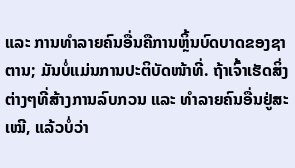ແລະ ການທຳລາຍຄົນອື່ນຄືການຫຼິ້ນບົດບາດຂອງຊາຕານ; ມັນບໍ່ແມ່ນການປະຕິບັດໜ້າທີ່. ຖ້າເຈົ້າເຮັດສິ່ງຕ່າງໆທີ່ສ້າງການລົບກວນ ແລະ ທຳລາຍຄົນອື່ນຢູ່ສະເໝີ, ແລ້ວບໍ່ວ່າ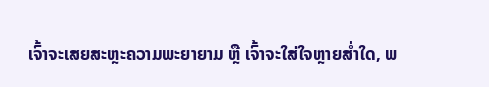ເຈົ້າຈະເສຍສະຫຼະຄວາມພະຍາຍາມ ຫຼື ເຈົ້າຈະໃສ່ໃຈຫຼາຍສໍ່າໃດ, ພ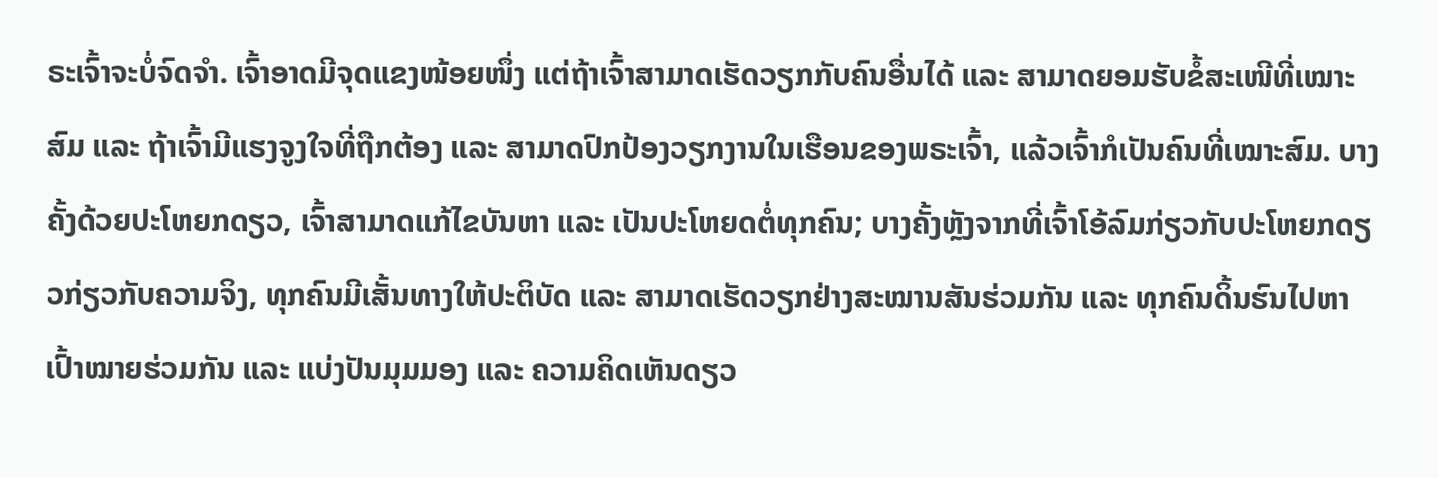ຣະເຈົ້າຈະບໍ່ຈົດຈໍາ. ເຈົ້າອາດມີຈຸດແຂງໜ້ອຍໜຶ່ງ ແຕ່ຖ້າເຈົ້າສາມາດເຮັດວຽກກັບຄົນອື່ນໄດ້ ແລະ ສາມາດຍອມຮັບຂໍ້ສະເໜີທີ່ເໝາະສົມ ແລະ ຖ້າເຈົ້າມີແຮງຈູງໃຈທີ່ຖືກຕ້ອງ ແລະ ສາມາດປົກປ້ອງວຽກງານໃນເຮືອນຂອງພຣະເຈົ້າ, ແລ້ວເຈົ້າກໍເປັນຄົນທີ່ເໝາະສົມ. ບາງຄັ້ງດ້ວຍປະໂຫຍກດຽວ, ເຈົ້າສາມາດແກ້ໄຂບັນຫາ ແລະ ເປັນປະໂຫຍດຕໍ່ທຸກຄົນ; ບາງຄັ້ງຫຼັງຈາກທີ່ເຈົ້າໂອ້ລົມກ່ຽວກັບປະໂຫຍກດຽວກ່ຽວກັບຄວາມຈິງ, ທຸກຄົນມີເສັ້ນທາງໃຫ້ປະຕິບັດ ແລະ ສາມາດເຮັດວຽກຢ່າງສະໝານສັນຮ່ວມກັນ ແລະ ທຸກຄົນດິ້ນຮົນໄປຫາເປົ້າໝາຍຮ່ວມກັນ ແລະ ແບ່ງປັນມຸມມອງ ແລະ ຄວາມຄິດເຫັນດຽວ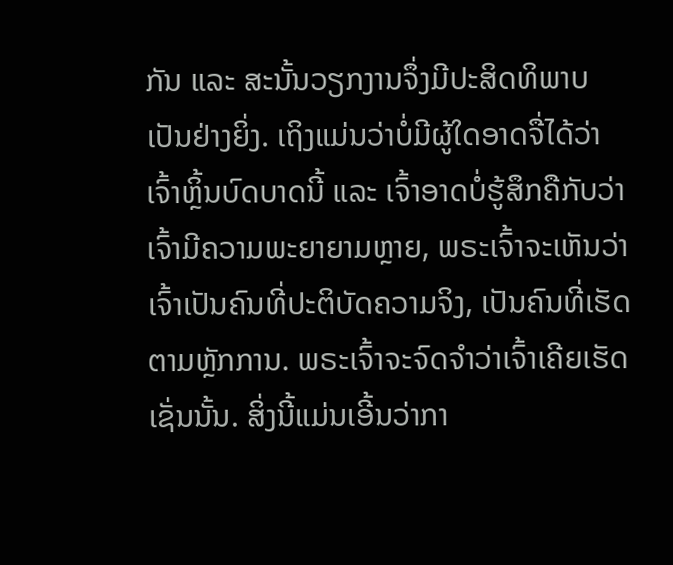ກັນ ແລະ ສະນັ້ນວຽກງານຈຶ່ງມີປະສິດທິພາບເປັນຢ່າງຍິ່ງ. ເຖິງແມ່ນວ່າບໍ່ມີຜູ້ໃດອາດຈື່ໄດ້ວ່າເຈົ້າຫຼິ້ນບົດບາດນີ້ ແລະ ເຈົ້າອາດບໍ່ຮູ້ສຶກຄືກັບວ່າເຈົ້າມີຄວາມພະຍາຍາມຫຼາຍ, ພຣະເຈົ້າຈະເຫັນວ່າເຈົ້າເປັນຄົນທີ່ປະຕິບັດຄວາມຈິງ, ເປັນຄົນທີ່ເຮັດຕາມຫຼັກການ. ພຣະເຈົ້າຈະຈົດຈໍາວ່າເຈົ້າເຄີຍເຮັດເຊັ່ນນັ້ນ. ສິ່ງນີ້ແມ່ນເອີ້ນວ່າກາ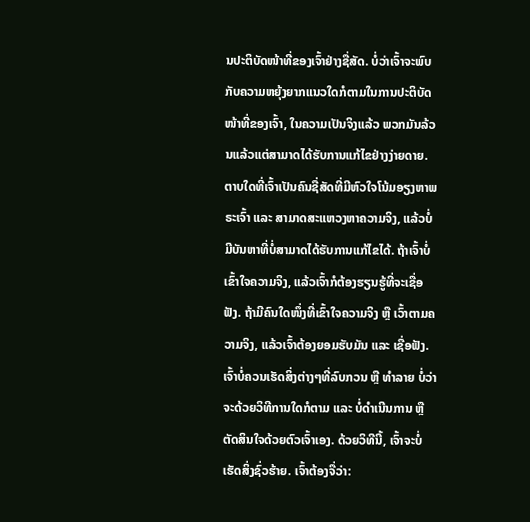ນປະຕິບັດໜ້າທີ່ຂອງເຈົ້າຢ່າງຊື່ສັດ. ບໍ່ວ່າເຈົ້າຈະພົບກັບຄວາມຫຍຸ້ງຍາກແນວໃດກໍຕາມໃນການປະຕິບັດໜ້າທີ່ຂອງເຈົ້າ, ໃນຄວາມເປັນຈິງແລ້ວ ພວກມັນລ້ວນແລ້ວແຕ່ສາມາດໄດ້ຮັບການແກ້ໄຂຢ່າງງ່າຍດາຍ. ຕາບໃດທີ່ເຈົ້າເປັນຄົນຊື່ສັດທີ່ມີຫົວໃຈໂນ້ມອຽງຫາພຣະເຈົ້າ ແລະ ສາມາດສະແຫວງຫາຄວາມຈິງ, ແລ້ວບໍ່ມີບັນຫາທີ່ບໍ່ສາມາດໄດ້ຮັບການແກ້ໄຂໄດ້. ຖ້າເຈົ້າບໍ່ເຂົ້າໃຈຄວາມຈິງ, ແລ້ວເຈົ້າກໍຕ້ອງຮຽນຮູ້ທີ່ຈະເຊື່ອຟັງ. ຖ້າມີຄົນໃດໜຶ່ງທີ່ເຂົ້າໃຈຄວາມຈິງ ຫຼື ເວົ້າຕາມຄວາມຈິງ, ແລ້ວເຈົ້າຕ້ອງຍອມຮັບມັນ ແລະ ເຊື່ອຟັງ. ເຈົ້າບໍ່ຄວນເຮັດສິ່ງຕ່າງໆທີ່ລົບກວນ ຫຼື ທຳລາຍ ບໍ່ວ່າຈະດ້ວຍວິທີການໃດກໍຕາມ ແລະ ບໍ່ດຳເນີນການ ຫຼື ຕັດສິນໃຈດ້ວຍຕົວເຈົ້າເອງ. ດ້ວຍວິທີນີ້, ເຈົ້າຈະບໍ່ເຮັດສິ່ງຊົ່ວຮ້າຍ. ເຈົ້າຕ້ອງຈື່ວ່າ: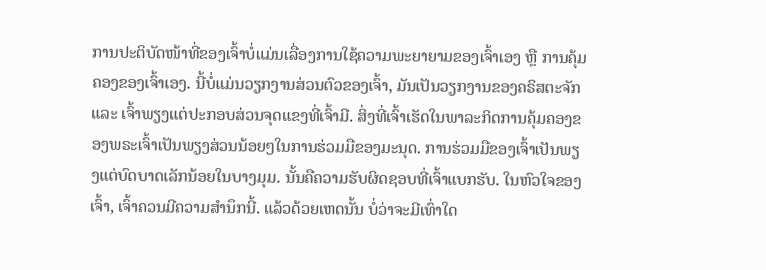ການປະຕິບັດໜ້າທີ່ຂອງເຈົ້າບໍ່ແມ່ນເລື່ອງການໃຊ້ຄວາມພະຍາຍາມຂອງເຈົ້າເອງ ຫຼື ການຄຸ້ມຄອງຂອງເຈົ້າເອງ. ນີ້ບໍ່ແມ່ນວຽກງານສ່ວນຕົວຂອງເຈົ້າ, ມັນເປັນວຽກງານຂອງຄຣິສຕະຈັກ ແລະ ເຈົ້າພຽງແຕ່ປະກອບສ່ວນຈຸດແຂງທີ່ເຈົ້າມີ. ສິ່ງທີ່ເຈົ້າເຮັດໃນພາລະກິດການຄຸ້ມຄອງຂອງພຣະເຈົ້າເປັນພຽງສ່ວນນ້ອຍໆໃນການຮ່ວມມືຂອງມະນຸດ. ການຮ່ວມມືຂອງເຈົ້າເປັນພຽງແຕ່ບົດບາດເລັກນ້ອຍໃນບາງມຸມ. ນັ້ນຄືຄວາມຮັບຜິດຊອບທີ່ເຈົ້າແບກຮັບ. ໃນຫົວໃຈຂອງເຈົ້າ, ເຈົ້າຄວນມີຄວາມສຳນຶກນີ້. ແລ້ວດ້ວຍເຫດນັ້ນ ບໍ່ວ່າຈະມີເທົ່າໃດ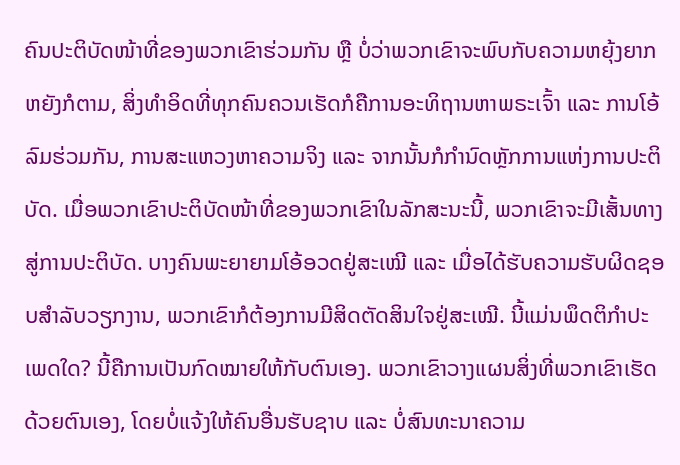ຄົນປະຕິບັດໜ້າທີ່ຂອງພວກເຂົາຮ່ວມກັນ ຫຼື ບໍ່ວ່າພວກເຂົາຈະພົບກັບຄວາມຫຍຸ້ງຍາກຫຍັງກໍຕາມ, ສິ່ງທຳອິດທີ່ທຸກຄົນຄວນເຮັດກໍຄືການອະທິຖານຫາພຣະເຈົ້າ ແລະ ການໂອ້ລົມຮ່ວມກັນ, ການສະແຫວງຫາຄວາມຈິງ ແລະ ຈາກນັ້ນກໍກຳນົດຫຼັກການແຫ່ງການປະຕິບັດ. ເມື່ອພວກເຂົາປະຕິບັດໜ້າທີ່ຂອງພວກເຂົາໃນລັກສະນະນີ້, ພວກເຂົາຈະມີເສັ້ນທາງສູ່ການປະຕິບັດ. ບາງຄົນພະຍາຍາມໂອ້ອວດຢູ່ສະເໝີ ແລະ ເມື່ອໄດ້ຮັບຄວາມຮັບຜິດຊອບສຳລັບວຽກງານ, ພວກເຂົາກໍຕ້ອງການມີສິດຕັດສິນໃຈຢູ່ສະເໝີ. ນີ້ແມ່ນພຶດຕິກຳປະເພດໃດ? ນີ້ຄືການເປັນກົດໝາຍໃຫ້ກັບຕົນເອງ. ພວກເຂົາວາງແຜນສິ່ງທີ່ພວກເຂົາເຮັດດ້ວຍຕົນເອງ, ໂດຍບໍ່ແຈ້ງໃຫ້ຄົນອື່ນຮັບຊາບ ແລະ ບໍ່ສົນທະນາຄວາມ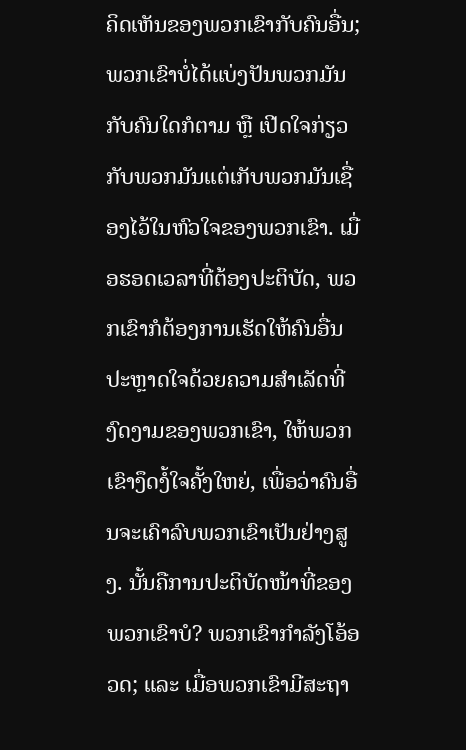ຄິດເຫັນຂອງພວກເຂົາກັບຄົນອື່ນ; ພວກເຂົາບໍ່ໄດ້ແບ່ງປັນພວກມັນກັບຄົນໃດກໍຕາມ ຫຼື ເປີດໃຈກ່ຽວກັບພວກມັນແຕ່ເກັບພວກມັນເຊື່ອງໄວ້ໃນຫົວໃຈຂອງພວກເຂົາ. ເມື່ອຮອດເວລາທີ່ຕ້ອງປະຕິບັດ, ພວກເຂົາກໍຕ້ອງການເຮັດໃຫ້ຄົນອື່ນປະຫຼາດໃຈດ້ວຍຄວາມສຳເລັດທີ່ງົດງາມຂອງພວກເຂົາ, ໃຫ້ພວກເຂົາງຶດງໍ້ໃຈຄັ້ງໃຫຍ່, ເພື່ອວ່າຄົນອື່ນຈະເຄົາລົບພວກເຂົາເປັນຢ່າງສູງ. ນັ້ນຄືການປະຕິບັດໜ້າທີ່ຂອງພວກເຂົາບໍ? ພວກເຂົາກຳລັງໂອ້ອວດ; ແລະ ເມື່ອພວກເຂົາມີສະຖາ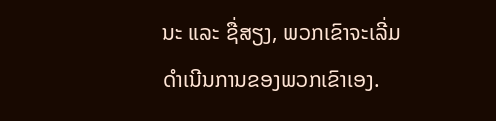ນະ ແລະ ຊື່ສຽງ, ພວກເຂົາຈະເລີ່ມດຳເນີນການຂອງພວກເຂົາເອງ.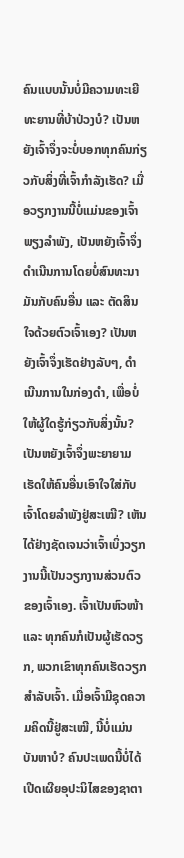ຄົນແບບນັ້ນບໍ່ມີຄວາມທະເຍີທະຍານທີ່ບ້າປ່ວງບໍ? ເປັນຫຍັງເຈົ້າຈຶ່ງຈະບໍ່ບອກທຸກຄົນກ່ຽວກັບສິ່ງທີ່ເຈົ້າກຳລັງເຮັດ? ເມື່ອວຽກງານນີ້ບໍ່ແມ່ນຂອງເຈົ້າພຽງລຳພັງ, ເປັນຫຍັງເຈົ້າຈຶ່ງດຳເນີນການໂດຍບໍ່ສົນທະນາມັນກັບຄົນອື່ນ ແລະ ຕັດສິນໃຈດ້ວຍຕົວເຈົ້າເອງ? ເປັນຫຍັງເຈົ້າຈຶ່ງເຮັດຢ່າງລັບໆ, ດຳເນີນການໃນກ່ອງດຳ, ເພື່ອບໍ່ໃຫ້ຜູ້ໃດຮູ້ກ່ຽວກັບສິ່ງນັ້ນ? ເປັນຫຍັງເຈົ້າຈຶ່ງພະຍາຍາມເຮັດໃຫ້ຄົນອື່ນເອົາໃຈໃສ່ກັບເຈົ້າໂດຍລຳພັງຢູ່ສະເໝີ? ເຫັນໄດ້ຢ່າງຊັດເຈນວ່າເຈົ້າເບິ່ງວຽກງານນີ້ເປັນວຽກງານສ່ວນຕົວຂອງເຈົ້າເອງ. ເຈົ້າເປັນຫົວໜ້າ ແລະ ທຸກຄົນກໍເປັນຜູ້ເຮັດວຽກ, ພວກເຂົາທຸກຄົນເຮັດວຽກສຳລັບເຈົ້າ. ເມື່ອເຈົ້າມີຊຸດຄວາມຄິດນີ້ຢູ່ສະເໝີ, ນີ້ບໍ່ແມ່ນບັນຫາບໍ? ຄົນປະເພດນີ້ບໍ່ໄດ້ເປີດເຜີຍອຸປະນິໄສຂອງຊາຕາ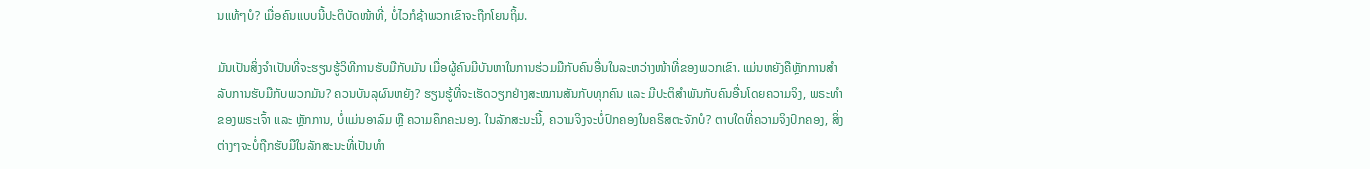ນແທ້ໆບໍ? ເມື່ອຄົນແບບນີ້ປະຕິບັດໜ້າທີ່, ບໍ່ໄວກໍຊ້າພວກເຂົາຈະຖືກໂຍນຖິ້ມ.

ມັນເປັນສິ່ງຈຳເປັນທີ່ຈະຮຽນຮູ້ວິທີການຮັບມືກັບມັນ ເມື່ອຜູ້ຄົນມີບັນຫາໃນການຮ່ວມມືກັບຄົນອື່ນໃນລະຫວ່າງໜ້າທີ່ຂອງພວກເຂົາ. ແມ່ນຫຍັງຄືຫຼັກການສຳລັບການຮັບມືກັບພວກມັນ? ຄວນບັນລຸຜົນຫຍັງ? ຮຽນຮູ້ທີ່ຈະເຮັດວຽກຢ່າງສະໝານສັນກັບທຸກຄົນ ແລະ ມີປະຕິສຳພັນກັບຄົນອື່ນໂດຍຄວາມຈິງ, ພຣະທຳຂອງພຣະເຈົ້າ ແລະ ຫຼັກການ, ບໍ່ແມ່ນອາລົມ ຫຼື ຄວາມຄຶກຄະນອງ. ໃນລັກສະນະນີ້, ຄວາມຈິງຈະບໍ່ປົກຄອງໃນຄຣິສຕະຈັກບໍ? ຕາບໃດທີ່ຄວາມຈິງປົກຄອງ, ສິ່ງຕ່າງໆຈະບໍ່ຖືກຮັບມືໃນລັກສະນະທີ່ເປັນທຳ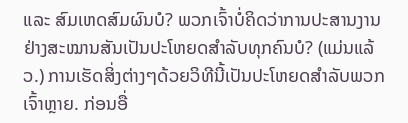ແລະ ສົມເຫດສົມຜົນບໍ? ພວກເຈົ້າບໍ່ຄິດວ່າການປະສານງານຢ່າງສະໝານສັນເປັນປະໂຫຍດສຳລັບທຸກຄົນບໍ? (ແມ່ນແລ້ວ.) ການເຮັດສິ່ງຕ່າງໆດ້ວຍວິທີນີ້ເປັນປະໂຫຍດສຳລັບພວກເຈົ້າຫຼາຍ. ກ່ອນອື່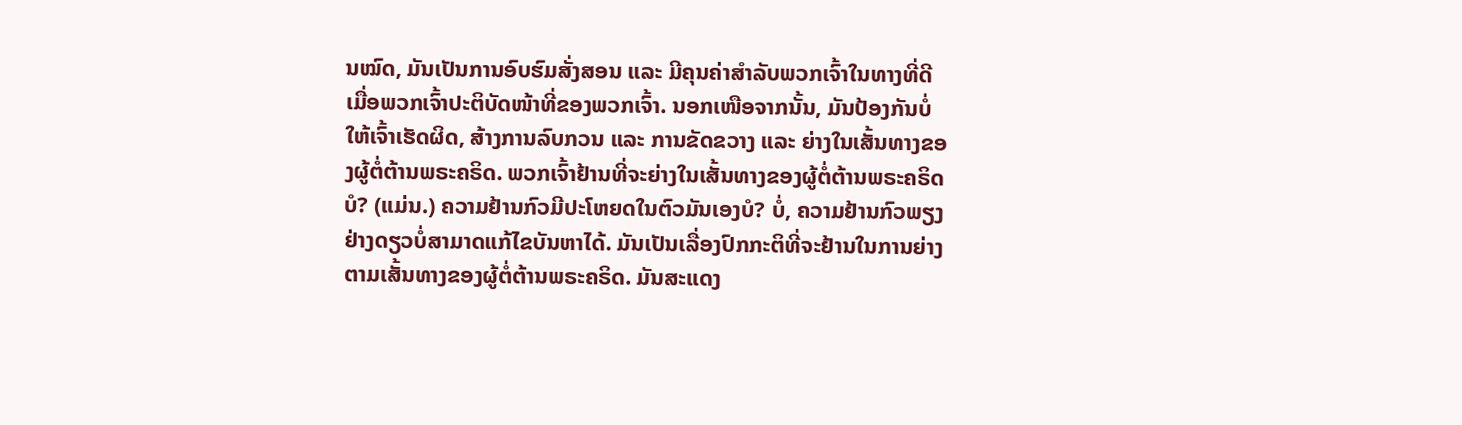ນໝົດ, ມັນເປັນການອົບຮົມສັ່ງສອນ ແລະ ມີຄຸນຄ່າສຳລັບພວກເຈົ້າໃນທາງທີ່ດີ ເມື່ອພວກເຈົ້າປະຕິບັດໜ້າທີ່ຂອງພວກເຈົ້າ. ນອກເໜືອຈາກນັ້ນ, ມັນປ້ອງກັນບໍ່ໃຫ້ເຈົ້າເຮັດຜິດ, ສ້າງການລົບກວນ ແລະ ການຂັດຂວາງ ແລະ ຍ່າງໃນເສັ້ນທາງຂອງຜູ້ຕໍ່ຕ້ານພຣະຄຣິດ. ພວກເຈົ້າຢ້ານທີ່ຈະຍ່າງໃນເສັ້ນທາງຂອງຜູ້ຕໍ່ຕ້ານພຣະຄຣິດບໍ? (ແມ່ນ.) ຄວາມຢ້ານກົວມີປະໂຫຍດໃນຕົວມັນເອງບໍ? ບໍ່, ຄວາມຢ້ານກົວພຽງຢ່າງດຽວບໍ່ສາມາດແກ້ໄຂບັນຫາໄດ້. ມັນເປັນເລື່ອງປົກກະຕິທີ່ຈະຢ້ານໃນການຍ່າງຕາມເສັ້ນທາງຂອງຜູ້ຕໍ່ຕ້ານພຣະຄຣິດ. ມັນສະແດງ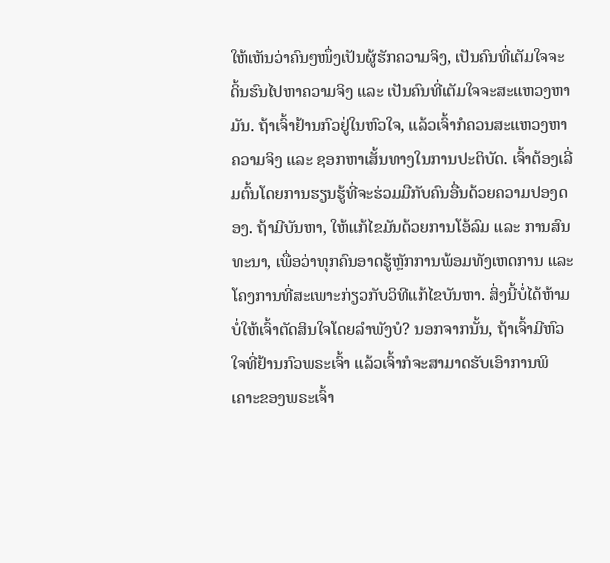ໃຫ້ເຫັນວ່າຄົນໆໜຶ່ງເປັນຜູ້ຮັກຄວາມຈິງ, ເປັນຄົນທີ່ເຕັມໃຈຈະດິ້ນຮົນໄປຫາຄວາມຈິງ ແລະ ເປັນຄົນທີ່ເຕັມໃຈຈະສະແຫວງຫາມັນ. ຖ້າເຈົ້າຢ້ານກົວຢູ່ໃນຫົວໃຈ, ແລ້ວເຈົ້າກໍຄວນສະແຫວງຫາຄວາມຈິງ ແລະ ຊອກຫາເສັ້ນທາງໃນການປະຕິບັດ. ເຈົ້າຕ້ອງເລີ່ມຕົ້ນໂດຍການຮຽນຮູ້ທີ່ຈະຮ່ວມມືກັບຄົນອື່ນດ້ວຍຄວາມປອງດອງ. ຖ້າມີບັນຫາ, ໃຫ້ແກ້ໄຂມັນດ້ວຍການໂອ້ລົມ ແລະ ການສົນທະນາ, ເພື່ອວ່າທຸກຄົນອາດຮູ້ຫຼັກການພ້ອມທັງເຫດການ ແລະ ໂຄງການທີ່ສະເພາະກ່ຽວກັບວິທີແກ້ໄຂບັນຫາ. ສິ່ງນີ້ບໍ່ໄດ້ຫ້າມບໍ່ໃຫ້ເຈົ້າຕັດສິນໃຈໂດຍລຳພັງບໍ? ນອກຈາກນັ້ນ, ຖ້າເຈົ້າມີຫົວໃຈທີ່ຢ້ານກົວພຣະເຈົ້າ ແລ້ວເຈົ້າກໍຈະສາມາດຮັບເອົາການພິເຄາະຂອງພຣະເຈົ້າ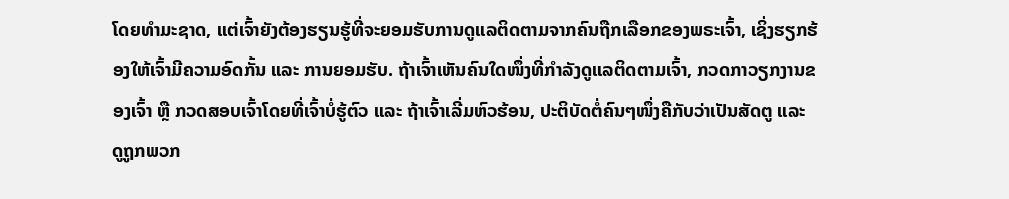ໂດຍທຳມະຊາດ, ແຕ່ເຈົ້າຍັງຕ້ອງຮຽນຮູ້ທີ່ຈະຍອມຮັບການດູແລຕິດຕາມຈາກຄົນຖືກເລືອກຂອງພຣະເຈົ້າ, ເຊິ່ງຮຽກຮ້ອງໃຫ້ເຈົ້າມີຄວາມອົດກັ້ນ ແລະ ການຍອມຮັບ. ຖ້າເຈົ້າເຫັນຄົນໃດໜຶ່ງທີ່ກຳລັງດູແລຕິດຕາມເຈົ້າ, ກວດກາວຽກງານຂອງເຈົ້າ ຫຼື ກວດສອບເຈົ້າໂດຍທີ່ເຈົ້າບໍ່ຮູ້ຕົວ ແລະ ຖ້າເຈົ້າເລີ່ມຫົວຮ້ອນ, ປະຕິບັດຕໍ່ຄົນໆໜຶ່ງຄືກັບວ່າເປັນສັດຕູ ແລະ ດູຖູກພວກ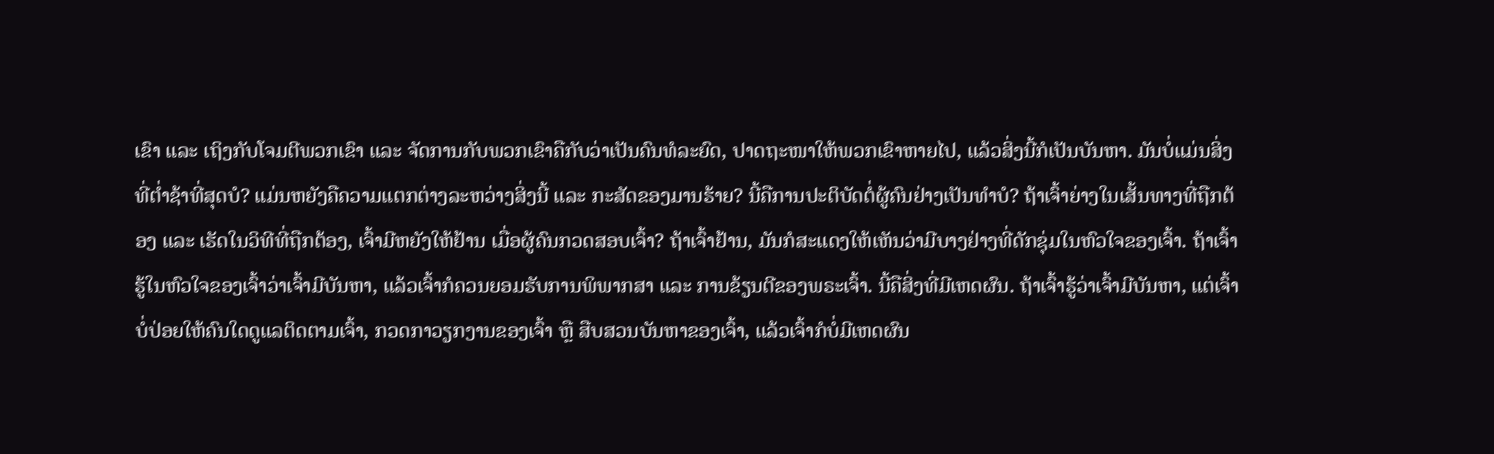ເຂົາ ແລະ ເຖິງກັບໂຈມຕີພວກເຂົາ ແລະ ຈັດການກັບພວກເຂົາຄືກັບວ່າເປັນຄົນທໍລະຍົດ, ປາດຖະໜາໃຫ້ພວກເຂົາຫາຍໄປ, ແລ້ວສິ່ງນີ້ກໍເປັນບັນຫາ. ມັນບໍ່ແມ່ນສິ່ງທີ່ຕໍ່າຊ້າທີ່ສຸດບໍ? ແມ່ນຫຍັງຄືຄວາມແຕກຕ່າງລະຫວ່າງສິ່ງນີ້ ແລະ ກະສັດຂອງມານຮ້າຍ? ນີ້ຄືການປະຕິບັດຕໍ່ຜູ້ຄົນຢ່າງເປັນທຳບໍ? ຖ້າເຈົ້າຍ່າງໃນເສັ້ນທາງທີ່ຖືກຕ້ອງ ແລະ ເຮັດໃນວິທີທີ່ຖືກຕ້ອງ, ເຈົ້າມີຫຍັງໃຫ້ຢ້ານ ເມື່ອຜູ້ຄົນກວດສອບເຈົ້າ? ຖ້າເຈົ້າຢ້ານ, ມັນກໍສະແດງໃຫ້ເຫັນວ່າມີບາງຢ່າງທີ່ດັກຊຸ່ມໃນຫົວໃຈຂອງເຈົ້າ. ຖ້າເຈົ້າຮູ້ໃນຫົວໃຈຂອງເຈົ້າວ່າເຈົ້າມີບັນຫາ, ແລ້ວເຈົ້າກໍຄວນຍອມຮັບການພິພາກສາ ແລະ ການຂ້ຽນຕີຂອງພຣະເຈົ້າ. ນີ້ຄືສິ່ງທີ່ມີເຫດຜົນ. ຖ້າເຈົ້າຮູ້ວ່າເຈົ້າມີບັນຫາ, ແຕ່ເຈົ້າບໍ່ປ່ອຍໃຫ້ຄົນໃດດູແລຕິດຕາມເຈົ້າ, ກວດກາວຽກງານຂອງເຈົ້າ ຫຼື ສືບສວນບັນຫາຂອງເຈົ້າ, ແລ້ວເຈົ້າກໍບໍ່ມີເຫດຜົນ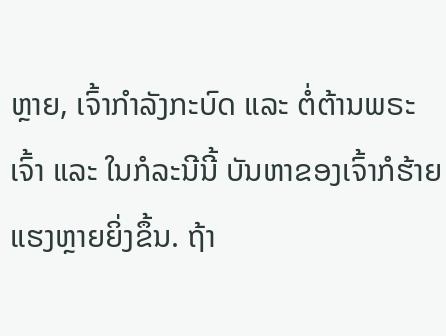ຫຼາຍ, ເຈົ້າກຳລັງກະບົດ ແລະ ຕໍ່ຕ້ານພຣະເຈົ້າ ແລະ ໃນກໍລະນີນີ້ ບັນຫາຂອງເຈົ້າກໍຮ້າຍແຮງຫຼາຍຍິ່ງຂຶ້ນ. ຖ້າ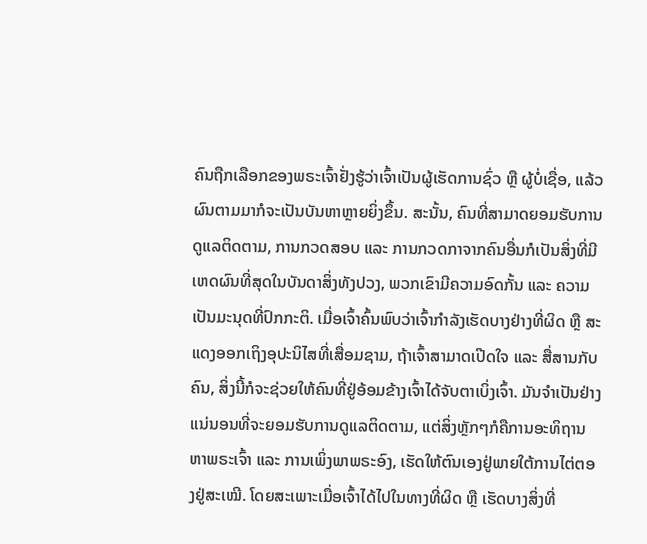ຄົນຖືກເລືອກຂອງພຣະເຈົ້າຢັ່ງຮູ້ວ່າເຈົ້າເປັນຜູ້ເຮັດການຊົ່ວ ຫຼື ຜູ້ບໍ່ເຊື່ອ, ແລ້ວຜົນຕາມມາກໍຈະເປັນບັນຫາຫຼາຍຍິ່ງຂຶ້ນ. ສະນັ້ນ, ຄົນທີ່ສາມາດຍອມຮັບການດູແລຕິດຕາມ, ການກວດສອບ ແລະ ການກວດກາຈາກຄົນອື່ນກໍເປັນສິ່ງທີ່ມີເຫດຜົນທີ່ສຸດໃນບັນດາສິ່ງທັງປວງ, ພວກເຂົາມີຄວາມອົດກັ້ນ ແລະ ຄວາມເປັນມະນຸດທີ່ປົກກະຕິ. ເມື່ອເຈົ້າຄົ້ນພົບວ່າເຈົ້າກຳລັງເຮັດບາງຢ່າງທີ່ຜິດ ຫຼື ສະແດງອອກເຖິງອຸປະນິໄສທີ່ເສື່ອມຊາມ, ຖ້າເຈົ້າສາມາດເປີດໃຈ ແລະ ສື່ສານກັບຄົນ, ສິ່ງນີ້ກໍຈະຊ່ວຍໃຫ້ຄົນທີ່ຢູ່ອ້ອມຂ້າງເຈົ້າໄດ້ຈັບຕາເບິ່ງເຈົ້າ. ມັນຈຳເປັນຢ່າງແນ່ນອນທີ່ຈະຍອມຮັບການດູແລຕິດຕາມ, ແຕ່ສິ່ງຫຼັກໆກໍຄືການອະທິຖານຫາພຣະເຈົ້າ ແລະ ການເພິ່ງພາພຣະອົງ, ເຮັດໃຫ້ຕົນເອງຢູ່ພາຍໃຕ້ການໄຕ່ຕອງຢູ່ສະເໝີ. ໂດຍສະເພາະເມື່ອເຈົ້າໄດ້ໄປໃນທາງທີ່ຜິດ ຫຼື ເຮັດບາງສິ່ງທີ່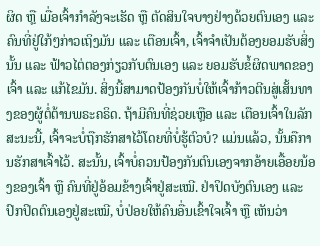ຜິດ ຫຼື ເມື່ອເຈົ້າກຳລັງຈະເຮັດ ຫຼື ຕັດສິນໃຈບາງຢ່າງດ້ວຍຕົນເອງ ແລະ ຄົນທີ່ຢູ່ໃກ້ໆກ່າວເຖິງມັນ ແລະ ເຕືອນເຈົ້າ, ເຈົ້າຈຳເປັນຕ້ອງຍອມຮັບສິ່ງນັ້ນ ແລະ ຟ້າວໄຕ່ຕອງກ່ຽວກັບຕົນເອງ ແລະ ຍອມຮັບຂໍ້ຜິດພາດຂອງເຈົ້າ ແລະ ແກ້ໄຂມັນ. ສິ່ງນີ້ສາມາດປ້ອງກັນບໍ່ໃຫ້ເຈົ້າກ້າວຕີນສູ່ເສັ້ນທາງຂອງຜູ້ຕໍ່ຕ້ານພຣະຄຣິດ. ຖ້າມີຄົນທີ່ຊ່ວຍເຫຼືອ ແລະ ເຕືອນເຈົ້າໃນລັກສະນະນີ້, ເຈົ້າຈະບໍ່ຖືກຮັກສາໄວ້ໂດຍທີ່ບໍ່ຮູ້ຕົວບໍ? ແມ່ນແລ້ວ, ນັ້ນຄືການຮັກສາເຈົ້າໄວ້. ສະນັ້ນ, ເຈົ້າບໍ່ຄວນປ້ອງກັນຕົນເອງຈາກອ້າຍເອື້ອຍນ້ອງຂອງເຈົ້າ ຫຼື ຄົນທີ່ຢູ່ອ້ອມຂ້າງເຈົ້າຢູ່ສະເໝີ. ຢ່າປິດບັງຕົນເອງ ແລະ ປົກປິດຕົນເອງຢູ່ສະເໝີ, ບໍ່ປ່ອຍໃຫ້ຄົນອື່ນເຂົ້າໃຈເຈົ້າ ຫຼື ເຫັນວ່າ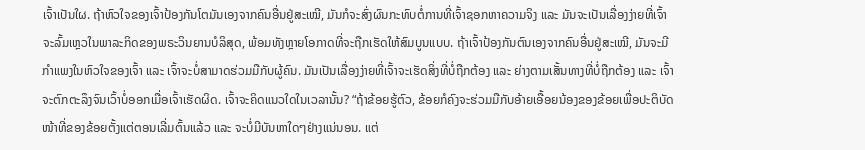ເຈົ້າເປັນໃຜ. ຖ້າຫົວໃຈຂອງເຈົ້າປ້ອງກັນໂຕມັນເອງຈາກຄົນອື່ນຢູ່ສະເໝີ, ມັນກໍຈະສົ່ງຜົນກະທົບຕໍ່ການທີ່ເຈົ້າຊອກຫາຄວາມຈິງ ແລະ ມັນຈະເປັນເລື່ອງງ່າຍທີ່ເຈົ້າຈະລົ້ມເຫຼວໃນພາລະກິດຂອງພຣະວິນຍານບໍລິສຸດ, ພ້ອມທັງຫຼາຍໂອກາດທີ່ຈະຖືກເຮັດໃຫ້ສົມບູນແບບ. ຖ້າເຈົ້າປ້ອງກັນຕົນເອງຈາກຄົນອື່ນຢູ່ສະເໝີ, ມັນຈະມີກຳແພງໃນຫົວໃຈຂອງເຈົ້າ ແລະ ເຈົ້າຈະບໍ່ສາມາດຮ່ວມມືກັບຜູ້ຄົນ. ມັນເປັນເລື່ອງງ່າຍທີ່ເຈົ້າຈະເຮັດສິ່ງທີ່ບໍ່ຖືກຕ້ອງ ແລະ ຍ່າງຕາມເສັ້ນທາງທີ່ບໍ່ຖືກຕ້ອງ ແລະ ເຈົ້າຈະຕົກຕະລຶງຈົນເວົ້າບໍ່ອອກເມື່ອເຈົ້າເຮັດຜິດ. ເຈົ້າຈະຄິດແນວໃດໃນເວລານັ້ນ? “ຖ້າຂ້ອຍຮູ້ຕົວ, ຂ້ອຍກໍຄົງຈະຮ່ວມມືກັບອ້າຍເອື້ອຍນ້ອງຂອງຂ້ອຍເພື່ອປະຕິບັດໜ້າທີ່ຂອງຂ້ອຍຕັ້ງແຕ່ຕອນເລີ່ມຕົ້ນແລ້ວ ແລະ ຈະບໍ່ມີບັນຫາໃດໆຢ່າງແນ່ນອນ. ແຕ່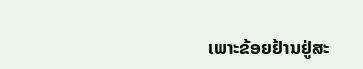ເພາະຂ້ອຍຢ້ານຢູ່ສະ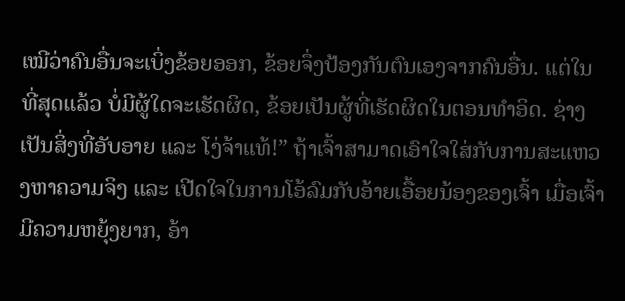ເໝີວ່າຄົນອື່ນຈະເບິ່ງຂ້ອຍອອກ, ຂ້ອຍຈຶ່ງປ້ອງກັນຕົນເອງຈາກຄົນອື່ນ. ແຕ່ໃນທີ່ສຸດແລ້ວ ບໍ່ມີຜູ້ໃດຈະເຮັດຜິດ, ຂ້ອຍເປັນຜູ້ທີ່ເຮັດຜິດໃນຕອນທຳອິດ. ຊ່າງເປັນສິ່ງທີ່ອັບອາຍ ແລະ ໂງ່ຈ້າແທ້!” ຖ້າເຈົ້າສາມາດເອົາໃຈໃສ່ກັບການສະແຫວງຫາຄວາມຈິງ ແລະ ເປີດໃຈໃນການໂອ້ລົມກັບອ້າຍເອື້ອຍນ້ອງຂອງເຈົ້າ ເມື່ອເຈົ້າມີຄວາມຫຍຸ້ງຍາກ, ອ້າ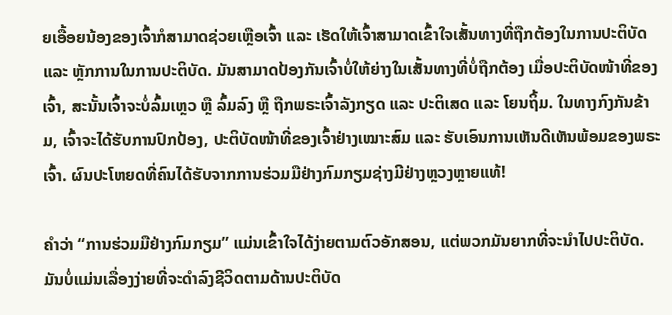ຍເອື້ອຍນ້ອງຂອງເຈົ້າກໍສາມາດຊ່ວຍເຫຼືອເຈົ້າ ແລະ ເຮັດໃຫ້ເຈົ້າສາມາດເຂົ້າໃຈເສັ້ນທາງທີ່ຖືກຕ້ອງໃນການປະຕິບັດ ແລະ ຫຼັກການໃນການປະຕິບັດ. ມັນສາມາດປ້ອງກັນເຈົ້າບໍ່ໃຫ້ຍ່າງໃນເສັ້ນທາງທີ່ບໍ່ຖືກຕ້ອງ ເມື່ອປະຕິບັດໜ້າທີ່ຂອງເຈົ້າ, ສະນັ້ນເຈົ້າຈະບໍ່ລົ້ມເຫຼວ ຫຼື ລົ້ມລົງ ຫຼື ຖືກພຣະເຈົ້າລັງກຽດ ແລະ ປະຕິເສດ ແລະ ໂຍນຖິ້ມ. ໃນທາງກົງກັນຂ້າມ, ເຈົ້າຈະໄດ້ຮັບການປົກປ້ອງ, ປະຕິບັດໜ້າທີ່ຂອງເຈົ້າຢ່າງເໝາະສົມ ແລະ ຮັບເອົນການເຫັນດີເຫັນພ້ອມຂອງພຣະເຈົ້າ. ຜົນປະໂຫຍດທີ່ຄົນໄດ້ຮັບຈາກການຮ່ວມມືຢ່າງກົມກຽມຊ່າງມີຢ່າງຫຼວງຫຼາຍແທ້!

ຄຳວ່າ “ການຮ່ວມມືຢ່າງກົມກຽມ” ແມ່ນເຂົ້າໃຈໄດ້ງ່າຍຕາມຕົວອັກສອນ, ແຕ່ພວກມັນຍາກທີ່ຈະນໍາໄປປະຕິບັດ. ມັນບໍ່ແມ່ນເລື່ອງງ່າຍທີ່ຈະດຳລົງຊີວິດຕາມດ້ານປະຕິບັດ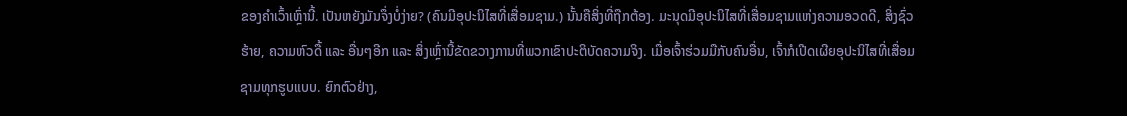ຂອງຄຳເວົ້າເຫຼົ່ານີ້. ເປັນຫຍັງມັນຈຶ່ງບໍ່ງ່າຍ? (ຄົນມີອຸປະນິໄສທີ່ເສື່ອມຊາມ.) ນັ້ນຄືສິ່ງທີ່ຖືກຕ້ອງ. ມະນຸດມີອຸປະນິໄສທີ່ເສື່ອມຊາມແຫ່ງຄວາມອວດດີ, ສິ່ງຊົ່ວຮ້າຍ, ຄວາມຫົວດື້ ແລະ ອື່ນໆອີກ ແລະ ສິ່ງເຫຼົ່ານີ້ຂັດຂວາງການທີ່ພວກເຂົາປະຕິບັດຄວາມຈິງ. ເມື່ອເຈົ້າຮ່ວມມືກັບຄົນອື່ນ, ເຈົ້າກໍເປີດເຜີຍອຸປະນິໄສທີ່ເສື່ອມຊາມທຸກຮູບແບບ. ຍົກຕົວຢ່າງ,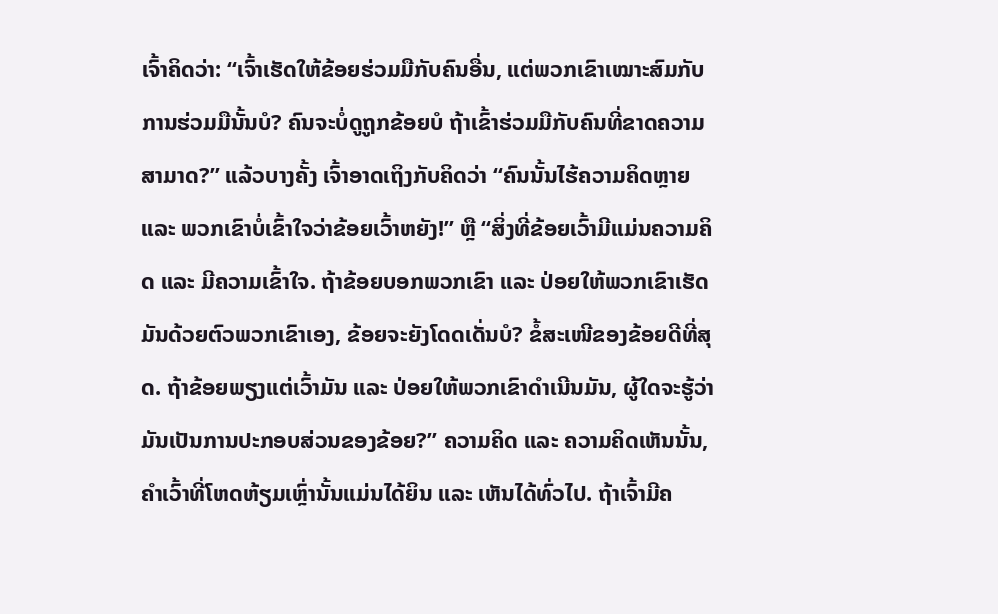ເຈົ້າຄິດວ່າ: “ເຈົ້າເຮັດໃຫ້ຂ້ອຍຮ່ວມມືກັບຄົນອື່ນ, ແຕ່ພວກເຂົາເໝາະສົມກັບການຮ່ວມມືນັ້ນບໍ? ຄົນຈະບໍ່ດູຖູກຂ້ອຍບໍ ຖ້າເຂົ້າຮ່ວມມືກັບຄົນທີ່ຂາດຄວາມສາມາດ?” ແລ້ວບາງຄັ້ງ ເຈົ້າອາດເຖິງກັບຄິດວ່າ “ຄົນນັ້ນໄຮ້ຄວາມຄິດຫຼາຍ ແລະ ພວກເຂົາບໍ່ເຂົ້າໃຈວ່າຂ້ອຍເວົ້າຫຍັງ!” ຫຼື “ສິ່ງທີ່ຂ້ອຍເວົ້າມີແມ່ນຄວາມຄິດ ແລະ ມີຄວາມເຂົ້າໃຈ. ຖ້າຂ້ອຍບອກພວກເຂົາ ແລະ ປ່ອຍໃຫ້ພວກເຂົາເຮັດມັນດ້ວຍຕົວພວກເຂົາເອງ, ຂ້ອຍຈະຍັງໂດດເດັ່ນບໍ? ຂໍ້ສະເໜີຂອງຂ້ອຍດີທີ່ສຸດ. ຖ້າຂ້ອຍພຽງແຕ່ເວົ້າມັນ ແລະ ປ່ອຍໃຫ້ພວກເຂົາດຳເນີນມັນ, ຜູ້ໃດຈະຮູ້ວ່າມັນເປັນການປະກອບສ່ວນຂອງຂ້ອຍ?” ຄວາມຄິດ ແລະ ຄວາມຄິດເຫັນນັ້ນ, ຄຳເວົ້າທີ່ໂຫດຫ້ຽມເຫຼົ່ານັ້ນແມ່ນໄດ້ຍິນ ແລະ ເຫັນໄດ້ທົ່ວໄປ. ຖ້າເຈົ້າມີຄ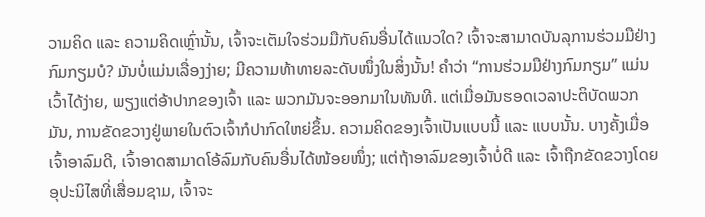ວາມຄິດ ແລະ ຄວາມຄິດເຫຼົ່ານັ້ນ, ເຈົ້າຈະເຕັມໃຈຮ່ວມມືກັບຄົນອື່ນໄດ້ແນວໃດ? ເຈົ້າຈະສາມາດບັນລຸການຮ່ວມມືຢ່າງກົມກຽມບໍ? ມັນບໍ່ແມ່ນເລື່ອງງ່າຍ; ມີຄວາມທ້າທາຍລະດັບໜຶ່ງໃນສິ່ງນັ້ນ! ຄຳວ່າ “ການຮ່ວມມືຢ່າງກົມກຽມ” ແມ່ນເວົ້າໄດ້ງ່າຍ, ພຽງແຕ່ອ້າປາກຂອງເຈົ້າ ແລະ ພວກມັນຈະອອກມາໃນທັນທີ. ແຕ່ເມື່ອມັນຮອດເວລາປະຕິບັດພວກມັນ, ການຂັດຂວາງຢູ່ພາຍໃນຕົວເຈົ້າກໍປາກົດໃຫຍ່ຂຶ້ນ. ຄວາມຄິດຂອງເຈົ້າເປັນແບບນີ້ ແລະ ແບບນັ້ນ. ບາງຄັ້ງເມື່ອເຈົ້າອາລົມດີ, ເຈົ້າອາດສາມາດໂອ້ລົມກັບຄົນອື່ນໄດ້ໜ້ອຍໜຶ່ງ; ແຕ່ຖ້າອາລົມຂອງເຈົ້າບໍ່ດີ ແລະ ເຈົ້າຖືກຂັດຂວາງໂດຍອຸປະນິໄສທີ່ເສື່ອມຊາມ, ເຈົ້າຈະ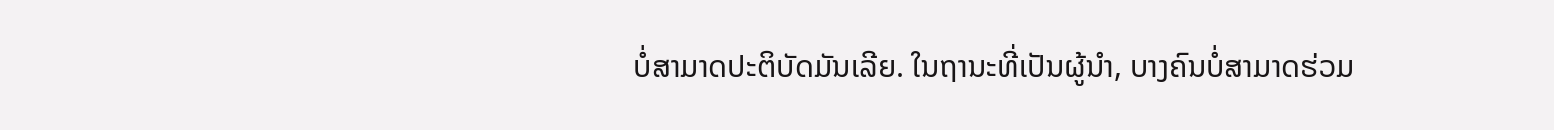ບໍ່ສາມາດປະຕິບັດມັນເລີຍ. ໃນຖານະທີ່ເປັນຜູ້ນໍາ, ບາງຄົນບໍ່ສາມາດຮ່ວມ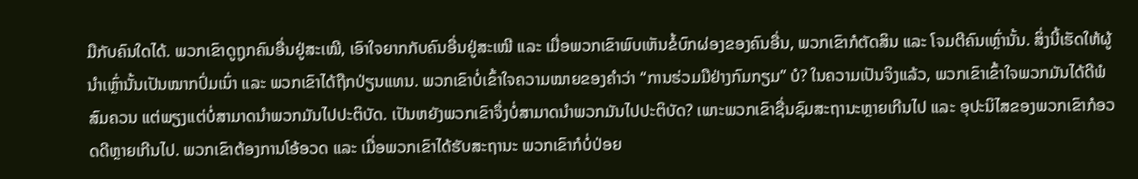ມືກັບຄົນໃດໄດ້. ພວກເຂົາດູຖູກຄົນອື່ນຢູ່ສະເໝີ, ເອົາໃຈຍາກກັບຄົນອື່ນຢູ່ສະເໝີ ແລະ ເມື່ອພວກເຂົາພົບເຫັນຂໍ້ບົກຜ່ອງຂອງຄົນອື່ນ, ພວກເຂົາກໍຕັດສິນ ແລະ ໂຈມຕີຄົນເຫຼົ່ານັ້ນ. ສິ່ງນີ້ເຮັດໃຫ້ຜູ້ນໍາເຫຼົ່ານັ້ນເປັນໝາກປົ່ມເນົ່າ ແລະ ພວກເຂົາໄດ້ຖືກປ່ຽນແທນ. ພວກເຂົາບໍ່ເຂົ້າໃຈຄວາມໝາຍຂອງຄຳວ່າ “ການຮ່ວມມືຢ່າງກົມກຽມ” ບໍ? ໃນຄວາມເປັນຈິງແລ້ວ, ພວກເຂົາເຂົ້າໃຈພວກມັນໄດ້ດີພໍສົມຄວນ ແຕ່ພຽງແຕ່ບໍ່ສາມາດນໍາພວກມັນໄປປະຕິບັດ. ເປັນຫຍັງພວກເຂົາຈຶ່ງບໍ່ສາມາດນໍາພວກມັນໄປປະຕິບັດ? ເພາະພວກເຂົາຊື່ນຊົມສະຖານະຫຼາຍເກີນໄປ ແລະ ອຸປະນິໄສຂອງພວກເຂົາກໍອວດດີຫຼາຍເກີນໄປ. ພວກເຂົາຕ້ອງການໂອ້ອວດ ແລະ ເມື່ອພວກເຂົາໄດ້ຮັບສະຖານະ ພວກເຂົາກໍບໍ່ປ່ອຍ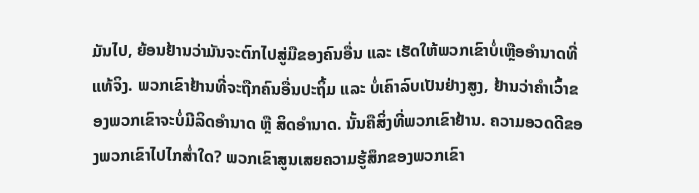ມັນໄປ, ຍ້ອນຢ້ານວ່າມັນຈະຕົກໄປສູ່ມືຂອງຄົນອື່ນ ແລະ ເຮັດໃຫ້ພວກເຂົາບໍ່ເຫຼືອອຳນາດທີ່ແທ້ຈິງ. ພວກເຂົາຢ້ານທີ່ຈະຖືກຄົນອື່ນປະຖິ້ມ ແລະ ບໍ່ເຄົາລົບເປັນຢ່າງສູງ, ຢ້ານວ່າຄຳເວົ້າຂອງພວກເຂົາຈະບໍ່ມີລິດອຳນາດ ຫຼື ສິດອຳນາດ. ນັ້ນຄືສິ່ງທີ່ພວກເຂົາຢ້ານ. ຄວາມອວດດີຂອງພວກເຂົາໄປໄກສໍ່າໃດ? ພວກເຂົາສູນເສຍຄວາມຮູ້ສຶກຂອງພວກເຂົາ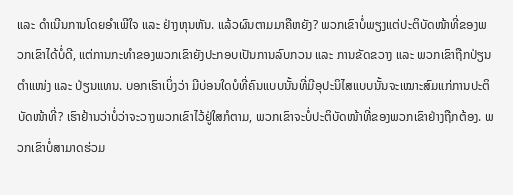ແລະ ດຳເນີນການໂດຍອຳເພີໃຈ ແລະ ຢ່າງຫຸນຫັນ. ແລ້ວຜົນຕາມມາຄືຫຍັງ? ພວກເຂົາບໍ່ພຽງແຕ່ປະຕິບັດໜ້າທີ່ຂອງພວກເຂົາໄດ້ບໍ່ດີ, ແຕ່ການກະທຳຂອງພວກເຂົາຍັງປະກອບເປັນການລົບກວນ ແລະ ການຂັດຂວາງ ແລະ ພວກເຂົາຖືກປ່ຽນຕຳແໜ່ງ ແລະ ປ່ຽນແທນ. ບອກເຮົາເບິ່ງວ່າ ມີບ່ອນໃດບໍທີ່ຄົນແບບນັ້ນທີ່ມີອຸປະນິໄສແບບນັ້ນຈະເໝາະສົມແກ່ການປະຕິບັດໜ້າທີ່? ເຮົາຢ້ານວ່າບໍ່ວ່າຈະວາງພວກເຂົາໄວ້ຢູ່ໃສກໍຕາມ, ພວກເຂົາຈະບໍ່ປະຕິບັດໜ້າທີ່ຂອງພວກເຂົາຢ່າງຖືກຕ້ອງ. ພວກເຂົາບໍ່ສາມາດຮ່ວມ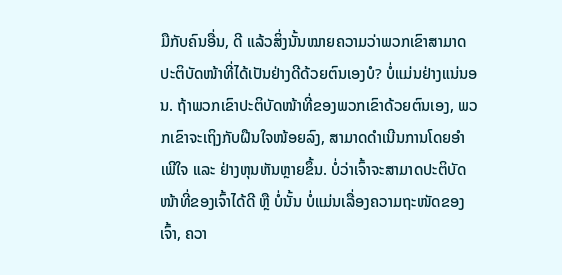ມືກັບຄົນອື່ນ, ດີ ແລ້ວສິ່ງນັ້ນໝາຍຄວາມວ່າພວກເຂົາສາມາດປະຕິບັດໜ້າທີ່ໄດ້ເປັນຢ່າງດີດ້ວຍຕົນເອງບໍ? ບໍ່ແມ່ນຢ່າງແນ່ນອນ. ຖ້າພວກເຂົາປະຕິບັດໜ້າທີ່ຂອງພວກເຂົາດ້ວຍຕົນເອງ, ພວກເຂົາຈະເຖິງກັບຝືນໃຈໜ້ອຍລົງ, ສາມາດດຳເນີນການໂດຍອຳເພີໃຈ ແລະ ຢ່າງຫຸນຫັນຫຼາຍຂຶ້ນ. ບໍ່ວ່າເຈົ້າຈະສາມາດປະຕິບັດໜ້າທີ່ຂອງເຈົ້າໄດ້ດີ ຫຼື ບໍ່ນັ້ນ ບໍ່ແມ່ນເລື່ອງຄວາມຖະໜັດຂອງເຈົ້າ, ຄວາ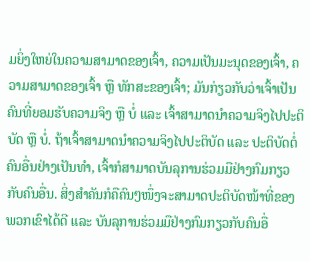ມຍິ່ງໃຫຍ່ໃນຄວາມສາມາດຂອງເຈົ້າ, ຄວາມເປັນມະນຸດຂອງເຈົ້າ, ຄວາມສາມາດຂອງເຈົ້າ ຫຼື ທັກສະຂອງເຈົ້າ; ມັນກ່ຽວກັບວ່າເຈົ້າເປັນຄົນທີ່ຍອມຮັບຄວາມຈິງ ຫຼື ບໍ່ ແລະ ເຈົ້າສາມາດນໍາຄວາມຈິງໄປປະຕິບັດ ຫຼື ບໍ່. ຖ້າເຈົ້າສາມາດນໍາຄວາມຈິງໄປປະຕິບັດ ແລະ ປະຕິບັດຕໍ່ຄົນອື່ນຢ່າງເປັນທຳ, ເຈົ້າກໍສາມາດບັນລຸການຮ່ວມມືຢ່າງກົມກຽວກັບຄົນອື່ນ. ສິ່ງສຳຄັນກໍຄືຄົນໆໜຶ່ງຈະສາມາດປະຕິບັດໜ້າທີ່ຂອງພວກເຂົາໄດ້ດີ ແລະ ບັນລຸການຮ່ວມມືຢ່າງກົມກຽວກັບຄົນອື່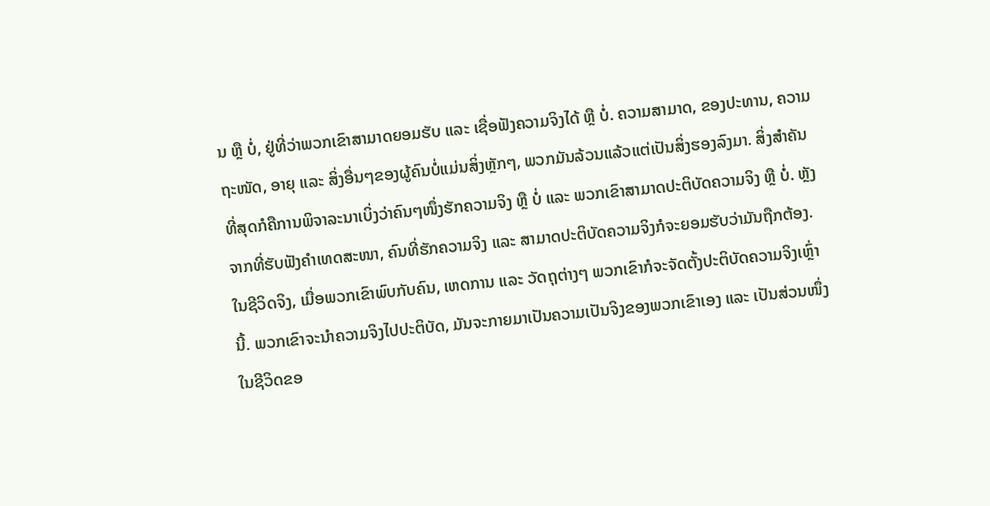ນ ຫຼື ບໍ່, ຢູ່ທີ່ວ່າພວກເຂົາສາມາດຍອມຮັບ ແລະ ເຊື່ອຟັງຄວາມຈິງໄດ້ ຫຼື ບໍ່. ຄວາມສາມາດ, ຂອງປະທານ, ຄວາມຖະໜັດ, ອາຍຸ ແລະ ສິ່ງອື່ນໆຂອງຜູ້ຄົນບໍ່ແມ່ນສິ່ງຫຼັກໆ, ພວກມັນລ້ວນແລ້ວແຕ່ເປັນສິ່ງຮອງລົງມາ. ສິ່ງສຳຄັນທີ່ສຸດກໍຄືການພິຈາລະນາເບິ່ງວ່າຄົນໆໜຶ່ງຮັກຄວາມຈິງ ຫຼື ບໍ່ ແລະ ພວກເຂົາສາມາດປະຕິບັດຄວາມຈິງ ຫຼື ບໍ່. ຫຼັງຈາກທີ່ຮັບຟັງຄຳເທດສະໜາ, ຄົນທີ່ຮັກຄວາມຈິງ ແລະ ສາມາດປະຕິບັດຄວາມຈິງກໍຈະຍອມຮັບວ່າມັນຖືກຕ້ອງ. ໃນຊີວິດຈິງ, ເມື່ອພວກເຂົາພົບກັບຄົນ, ເຫດການ ແລະ ວັດຖຸຕ່າງໆ ພວກເຂົາກໍຈະຈັດຕັ້ງປະຕິບັດຄວາມຈິງເຫຼົ່ານີ້. ພວກເຂົາຈະນໍາຄວາມຈິງໄປປະຕິບັດ, ມັນຈະກາຍມາເປັນຄວາມເປັນຈິງຂອງພວກເຂົາເອງ ແລະ ເປັນສ່ວນໜຶ່ງໃນຊີວິດຂອ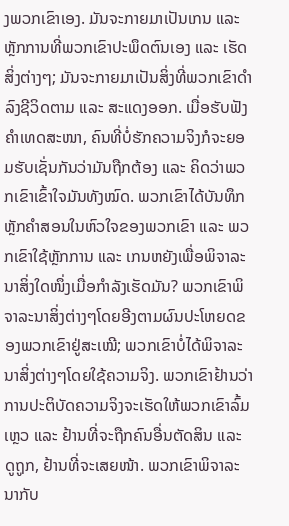ງພວກເຂົາເອງ. ມັນຈະກາຍມາເປັນເກນ ແລະ ຫຼັກການທີ່ພວກເຂົາປະພຶດຕົນເອງ ແລະ ເຮັດສິ່ງຕ່າງໆ; ມັນຈະກາຍມາເປັນສິ່ງທີ່ພວກເຂົາດຳລົງຊີວິດຕາມ ແລະ ສະແດງອອກ. ເມື່ອຮັບຟັງຄຳເທດສະໜາ, ຄົນທີ່ບໍ່ຮັກຄວາມຈິງກໍຈະຍອມຮັບເຊັ່ນກັນວ່າມັນຖືກຕ້ອງ ແລະ ຄິດວ່າພວກເຂົາເຂົ້າໃຈມັນທັງໝົດ. ພວກເຂົາໄດ້ບັນທຶກຫຼັກຄຳສອນໃນຫົວໃຈຂອງພວກເຂົາ ແລະ ພວກເຂົາໃຊ້ຫຼັກການ ແລະ ເກນຫຍັງເພື່ອພິຈາລະນາສິ່ງໃດໜຶ່ງເມື່ອກຳລັງເຮັດມັນ? ພວກເຂົາພິຈາລະນາສິ່ງຕ່າງໆໂດຍອີງຕາມຜົນປະໂຫຍດຂອງພວກເຂົາຢູ່ສະເໝີ; ພວກເຂົາບໍ່ໄດ້ພິຈາລະນາສິ່ງຕ່າງໆໂດຍໃຊ້ຄວາມຈິງ. ພວກເຂົາຢ້ານວ່າການປະຕິບັດຄວາມຈິງຈະເຮັດໃຫ້ພວກເຂົາລົ້ມເຫຼວ ແລະ ຢ້ານທີ່ຈະຖືກຄົນອື່ນຕັດສິນ ແລະ ດູຖູກ, ຢ້ານທີ່ຈະເສຍໜ້າ. ພວກເຂົາພິຈາລະນາກັບ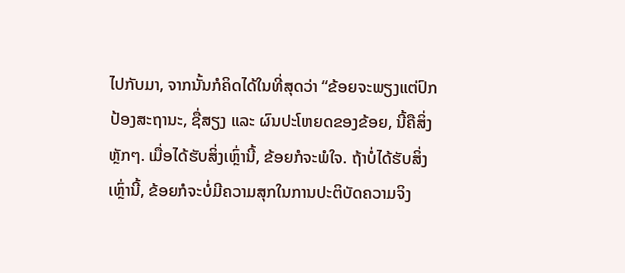ໄປກັບມາ, ຈາກນັ້ນກໍຄິດໄດ້ໃນທີ່ສຸດວ່າ “ຂ້ອຍຈະພຽງແຕ່ປົກປ້ອງສະຖານະ, ຊື່ສຽງ ແລະ ຜົນປະໂຫຍດຂອງຂ້ອຍ, ນີ້ຄືສິ່ງຫຼັກໆ. ເມື່ອໄດ້ຮັບສິ່ງເຫຼົ່ານີ້, ຂ້ອຍກໍຈະພໍໃຈ. ຖ້າບໍ່ໄດ້ຮັບສິ່ງເຫຼົ່ານີ້, ຂ້ອຍກໍຈະບໍ່ມີຄວາມສຸກໃນການປະຕິບັດຄວາມຈິງ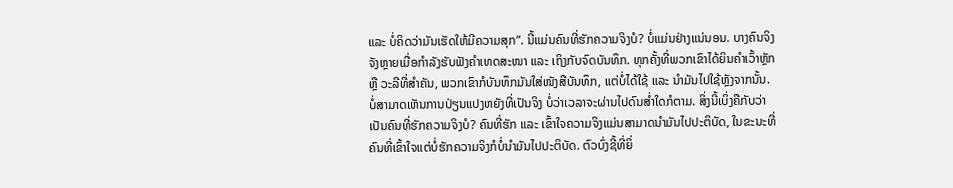ແລະ ບໍ່ຄິດວ່າມັນເຮັດໃຫ້ມີຄວາມສຸກ”. ນີ້ແມ່ນຄົນທີ່ຮັກຄວາມຈິງບໍ? ບໍ່ແມ່ນຢ່າງແນ່ນອນ. ບາງຄົນຈິງຈັງຫຼາຍເມື່ອກຳລັງຮັບຟັງຄຳເທດສະໜາ ແລະ ເຖິງກັບຈົດບັນທຶກ. ທຸກຄັ້ງທີ່ພວກເຂົາໄດ້ຍິນຄຳເວົ້າຫຼັກ ຫຼື ວະລີທີ່ສຳຄັນ, ພວກເຂົາກໍບັນທຶກມັນໃສ່ໜັງສືບັນທຶກ, ແຕ່ບໍ່ໄດ້ໃຊ້ ແລະ ນໍາມັນໄປໃຊ້ຫຼັງຈາກນັ້ນ. ບໍ່ສາມາດເຫັນການປ່ຽນແປງຫຍັງທີ່ເປັນຈິງ ບໍ່ວ່າເວລາຈະຜ່ານໄປດົນສໍ່າໃດກໍຕາມ. ສິ່ງນີ້ເບິ່ງຄືກັບວ່າເປັນຄົນທີ່ຮັກຄວາມຈິງບໍ? ຄົນທີ່ຮັກ ແລະ ເຂົ້າໃຈຄວາມຈິງແມ່ນສາມາດນໍາມັນໄປປະຕິບັດ, ໃນຂະນະທີ່ຄົນທີ່ເຂົ້າໃຈແຕ່ບໍ່ຮັກຄວາມຈິງກໍບໍ່ນໍາມັນໄປປະຕິບັດ. ຕົວບົ່ງຊີ້ທີ່ຍິ່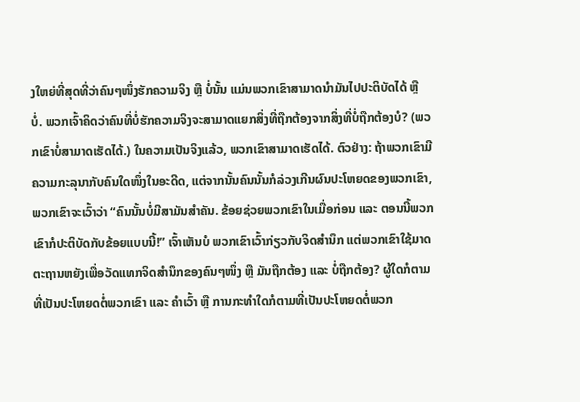ງໃຫຍ່ທີ່ສຸດທີ່ວ່າຄົນໆໜຶ່ງຮັກຄວາມຈິງ ຫຼື ບໍ່ນັ້ນ ແມ່ນພວກເຂົາສາມາດນໍາມັນໄປປະຕິບັດໄດ້ ຫຼື ບໍ່. ພວກເຈົ້າຄິດວ່າຄົນທີ່ບໍ່ຮັກຄວາມຈິງຈະສາມາດແຍກສິ່ງທີ່ຖືກຕ້ອງຈາກສິ່ງທີ່ບໍ່ຖືກຕ້ອງບໍ? (ພວກເຂົາບໍ່ສາມາດເຮັດໄດ້.) ໃນຄວາມເປັນຈິງແລ້ວ, ພວກເຂົາສາມາດເຮັດໄດ້. ຕົວຢ່າງ: ຖ້າພວກເຂົາມີຄວາມກະລຸນາກັບຄົນໃດໜຶ່ງໃນອະດີດ, ແຕ່ຈາກນັ້ນຄົນນັ້ນກໍລ່ວງເກີນຜົນປະໂຫຍດຂອງພວກເຂົາ, ພວກເຂົາຈະເວົ້າວ່າ “ຄົນນັ້ນບໍ່ມີສາມັນສຳຄັນ. ຂ້ອຍຊ່ວຍພວກເຂົາໃນເມື່ອກ່ອນ ແລະ ຕອນນີ້ພວກເຂົາກໍປະຕິບັດກັບຂ້ອຍແບບນີ້!” ເຈົ້າເຫັນບໍ ພວກເຂົາເວົ້າກ່ຽວກັບຈິດສຳນຶກ ແຕ່ພວກເຂົາໃຊ້ມາດຕະຖານຫຍັງເພື່ອວັດແທກຈິດສຳນຶກຂອງຄົນໆໜຶ່ງ ຫຼື ມັນຖືກຕ້ອງ ແລະ ບໍ່ຖືກຕ້ອງ? ຜູ້ໃດກໍຕາມທີ່ເປັນປະໂຫຍດຕໍ່ພວກເຂົາ ແລະ ຄຳເວົ້າ ຫຼື ການກະທຳໃດກໍຕາມທີ່ເປັນປະໂຫຍດຕໍ່ພວກ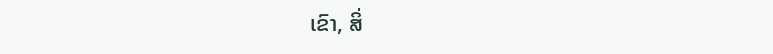ເຂົາ, ສິ່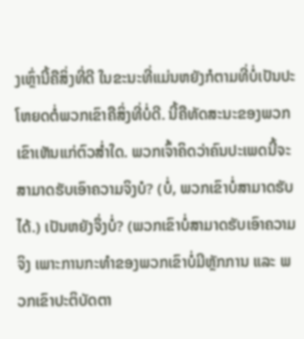ງເຫຼົ່ານີ້ຄືສິ່ງທີ່ດີ ໃນຂະນະທີ່ແມ່ນຫຍັງກໍຕາມທີ່ບໍ່ເປັນປະໂຫຍດຕໍ່ພວກເຂົາຄືສິ່ງທີ່ບໍ່ດີ. ນີ້ຄືທັດສະນະຂອງພວກເຂົາເຫັນແກ່ຕົວສໍ່າໃດ. ພວກເຈົ້າຄິດວ່າຄົນປະເພດນີ້ຈະສາມາດຮັບເອົາຄວາມຈິງບໍ? (ບໍ່, ພວກເຂົາບໍ່ສາມາດຮັບໄດ້.) ເປັນຫຍັງຈຶ່ງບໍ່? (ພວກເຂົາບໍ່ສາມາດຮັບເອົາຄວາມຈິງ ເພາະການກະທຳຂອງພວກເຂົາບໍ່ມີຫຼັກການ ແລະ ພວກເຂົາປະຕິບັດຕາ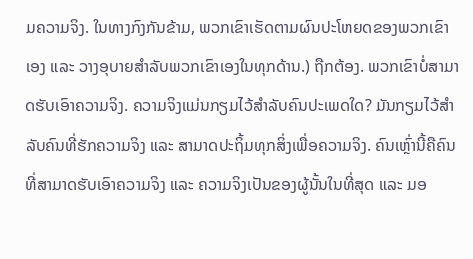ມຄວາມຈິງ. ໃນທາງກົງກັນຂ້າມ, ພວກເຂົາເຮັດຕາມຜົນປະໂຫຍດຂອງພວກເຂົາເອງ ແລະ ວາງອຸບາຍສຳລັບພວກເຂົາເອງໃນທຸກດ້ານ.) ຖືກຕ້ອງ. ພວກເຂົາບໍ່ສາມາດຮັບເອົາຄວາມຈິງ. ຄວາມຈິງແມ່ນກຽມໄວ້ສຳລັບຄົນປະເພດໃດ? ມັນກຽມໄວ້ສຳລັບຄົນທີ່ຮັກຄວາມຈິງ ແລະ ສາມາດປະຖິ້ມທຸກສິ່ງເພື່ອຄວາມຈິງ. ຄົນເຫຼົ່ານີ້ຄືຄົນທີ່ສາມາດຮັບເອົາຄວາມຈິງ ແລະ ຄວາມຈິງເປັນຂອງຜູ້ນັ້ນໃນທີ່ສຸດ ແລະ ມອ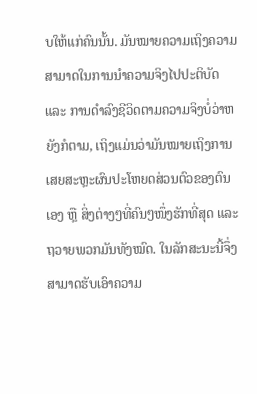ບໃຫ້ແກ່ຄົນນັ້ນ. ມັນໝາຍຄວາມເຖິງຄວາມສາມາດໃນການນໍາຄວາມຈິງໄປປະຕິບັດ ແລະ ການດຳລົງຊີວິດຕາມຄວາມຈິງບໍ່ວ່າຫຍັງກໍຕາມ, ເຖິງແມ່ນວ່າມັນໝາຍເຖິງການເສຍສະຫຼະຜົນປະໂຫຍດສ່ວນຕົວຂອງຕົນເອງ ຫຼື ສິ່ງຕ່າງໆທີ່ຄົນໆໜຶ່ງຮັກທີ່ສຸດ ແລະ ຖວາຍພວກມັນທັງໝົດ. ໃນລັກສະນະນີ້ຈຶ່ງສາມາດຮັບເອົາຄວາມ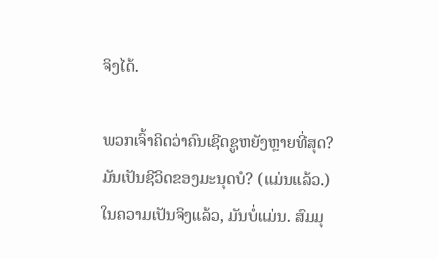ຈິງໄດ້.

ພວກເຈົ້າຄິດວ່າຄົນເຊີດຊູຫຍັງຫຼາຍທີ່ສຸດ? ມັນເປັນຊີວິດຂອງມະນຸດບໍ? (ແມ່ນແລ້ວ.) ໃນຄວາມເປັນຈິງແລ້ວ, ມັນບໍ່ແມ່ນ. ສົມມຸ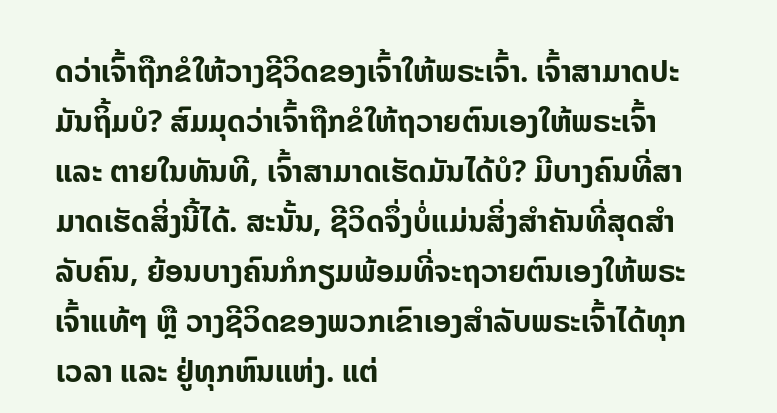ດວ່າເຈົ້າຖືກຂໍໃຫ້ວາງຊີວິດຂອງເຈົ້າໃຫ້ພຣະເຈົ້າ. ເຈົ້າສາມາດປະມັນຖິ້ມບໍ? ສົມມຸດວ່າເຈົ້າຖືກຂໍໃຫ້ຖວາຍຕົນເອງໃຫ້ພຣະເຈົ້າ ແລະ ຕາຍໃນທັນທີ, ເຈົ້າສາມາດເຮັດມັນໄດ້ບໍ? ມີບາງຄົນທີ່ສາມາດເຮັດສິ່ງນີ້ໄດ້. ສະນັ້ນ, ຊີວິດຈຶ່ງບໍ່ແມ່ນສິ່ງສຳຄັນທີ່ສຸດສຳລັບຄົນ, ຍ້ອນບາງຄົນກໍກຽມພ້ອມທີ່ຈະຖວາຍຕົນເອງໃຫ້ພຣະເຈົ້າແທ້ໆ ຫຼື ວາງຊີວິດຂອງພວກເຂົາເອງສຳລັບພຣະເຈົ້າໄດ້ທຸກເວລາ ແລະ ຢູ່ທຸກຫົນແຫ່ງ. ແຕ່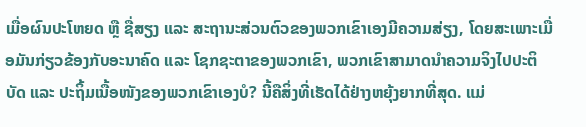ເມື່ອຜົນປະໂຫຍດ ຫຼື ຊື່ສຽງ ແລະ ສະຖານະສ່ວນຕົວຂອງພວກເຂົາເອງມີຄວາມສ່ຽງ, ໂດຍສະເພາະເມື່ອມັນກ່ຽວຂ້ອງກັບອະນາຄົດ ແລະ ໂຊກຊະຕາຂອງພວກເຂົາ, ພວກເຂົາສາມາດນໍາຄວາມຈິງໄປປະຕິບັດ ແລະ ປະຖິ້ມເນື້ອໜັງຂອງພວກເຂົາເອງບໍ? ນີ້ຄືສິ່ງທີ່ເຮັດໄດ້ຢ່າງຫຍຸ້ງຍາກທີ່ສຸດ. ແມ່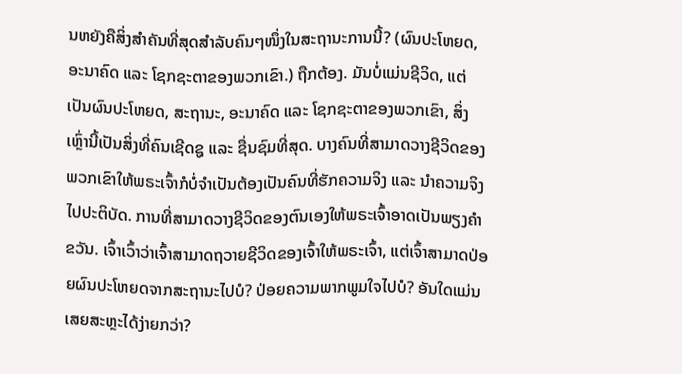ນຫຍັງຄືສິ່ງສຳຄັນທີ່ສຸດສຳລັບຄົນໆໜຶ່ງໃນສະຖານະການນີ້? (ຜົນປະໂຫຍດ, ອະນາຄົດ ແລະ ໂຊກຊະຕາຂອງພວກເຂົາ.) ຖືກຕ້ອງ. ມັນບໍ່ແມ່ນຊີວິດ, ແຕ່ເປັນຜົນປະໂຫຍດ, ສະຖານະ, ອະນາຄົດ ແລະ ໂຊກຊະຕາຂອງພວກເຂົາ, ສິ່ງເຫຼົ່ານີ້ເປັນສິ່ງທີ່ຄົນເຊີດຊູ ແລະ ຊື່ນຊົມທີ່ສຸດ. ບາງຄົນທີ່ສາມາດວາງຊີວິດຂອງພວກເຂົາໃຫ້ພຣະເຈົ້າກໍບໍ່ຈຳເປັນຕ້ອງເປັນຄົນທີ່ຮັກຄວາມຈິງ ແລະ ນໍາຄວາມຈິງໄປປະຕິບັດ. ການທີ່ສາມາດວາງຊີວິດຂອງຕົນເອງໃຫ້ພຣະເຈົ້າອາດເປັນພຽງຄຳຂວັນ. ເຈົ້າເວົ້າວ່າເຈົ້າສາມາດຖວາຍຊີວິດຂອງເຈົ້າໃຫ້ພຣະເຈົ້າ, ແຕ່ເຈົ້າສາມາດປ່ອຍຜົນປະໂຫຍດຈາກສະຖານະໄປບໍ? ປ່ອຍຄວາມພາກພູມໃຈໄປບໍ? ອັນໃດແມ່ນເສຍສະຫຼະໄດ້ງ່າຍກວ່າ?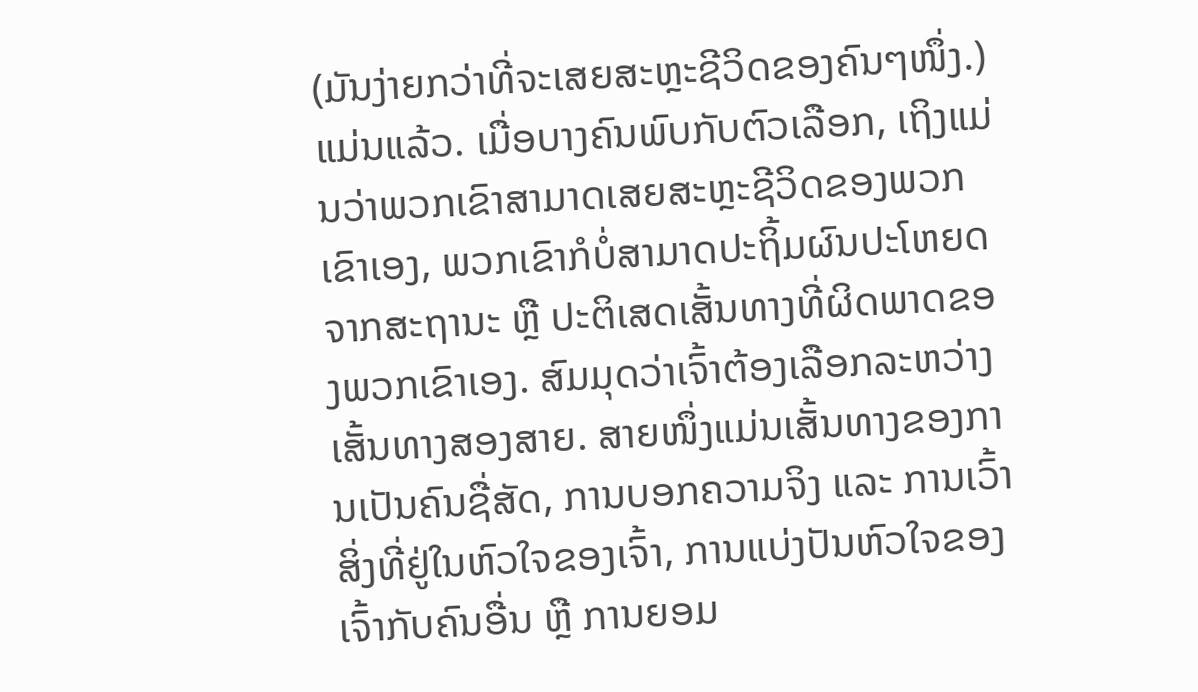(ມັນງ່າຍກວ່າທີ່ຈະເສຍສະຫຼະຊີວິດຂອງຄົນໆໜຶ່ງ.) ແມ່ນແລ້ວ. ເມື່ອບາງຄົນພົບກັບຕົວເລືອກ, ເຖິງແມ່ນວ່າພວກເຂົາສາມາດເສຍສະຫຼະຊີວິດຂອງພວກເຂົາເອງ, ພວກເຂົາກໍບໍ່ສາມາດປະຖິ້ມຜົນປະໂຫຍດຈາກສະຖານະ ຫຼື ປະຕິເສດເສັ້ນທາງທີ່ຜິດພາດຂອງພວກເຂົາເອງ. ສົມມຸດວ່າເຈົ້າຕ້ອງເລືອກລະຫວ່າງເສັ້ນທາງສອງສາຍ. ສາຍໜຶ່ງແມ່ນເສັ້ນທາງຂອງການເປັນຄົນຊື່ສັດ, ການບອກຄວາມຈິງ ແລະ ການເວົ້າສິ່ງທີ່ຢູ່ໃນຫົວໃຈຂອງເຈົ້າ, ການແບ່ງປັນຫົວໃຈຂອງເຈົ້າກັບຄົນອື່ນ ຫຼື ການຍອມ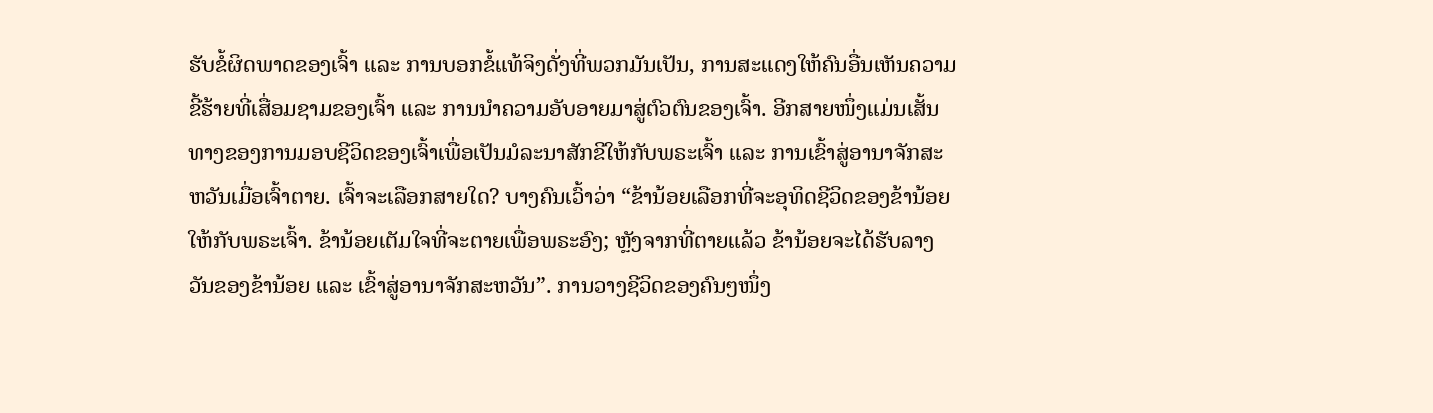ຮັບຂໍ້ຜິດພາດຂອງເຈົ້າ ແລະ ການບອກຂໍ້ແທ້ຈິງດັ່ງທີ່ພວກມັນເປັນ, ການສະແດງໃຫ້ຄົນອື່ນເຫັນຄວາມຂີ້ຮ້າຍທີ່ເສື່ອມຊາມຂອງເຈົ້າ ແລະ ການນໍາຄວາມອັບອາຍມາສູ່ຕົວຕົນຂອງເຈົ້າ. ອີກສາຍໜຶ່ງແມ່ນເສັ້ນທາງຂອງການມອບຊີວິດຂອງເຈົ້າເພື່ອເປັນມໍລະນາສັກຂີໃຫ້ກັບພຣະເຈົ້າ ແລະ ການເຂົ້າສູ່ອານາຈັກສະຫວັນເມື່ອເຈົ້າຕາຍ. ເຈົ້າຈະເລືອກສາຍໃດ? ບາງຄົນເວົ້າວ່າ “ຂ້ານ້ອຍເລືອກທີ່ຈະອຸທິດຊີວິດຂອງຂ້ານ້ອຍໃຫ້ກັບພຣະເຈົ້າ. ຂ້ານ້ອຍເຕັມໃຈທີ່ຈະຕາຍເພື່ອພຣະອົງ; ຫຼັງຈາກທີ່ຕາຍແລ້ວ ຂ້ານ້ອຍຈະໄດ້ຮັບລາງວັນຂອງຂ້ານ້ອຍ ແລະ ເຂົ້າສູ່ອານາຈັກສະຫວັນ”. ການວາງຊີວິດຂອງຄົນໆໜຶ່ງ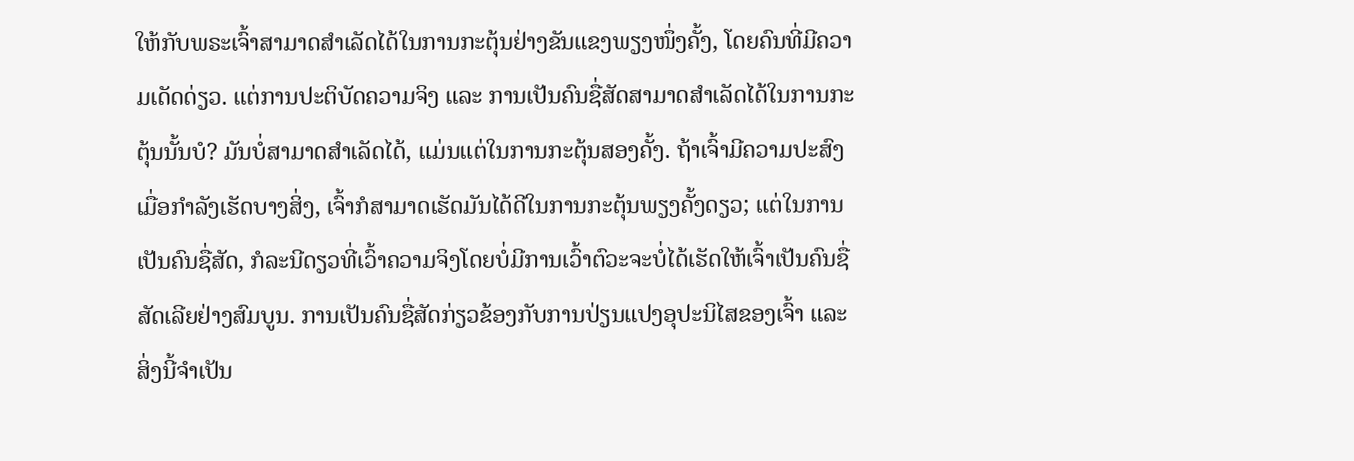ໃຫ້ກັບພຣະເຈົ້າສາມາດສຳເລັດໄດ້ໃນການກະຕຸ້ນຢ່າງຂັນແຂງພຽງໜຶ່ງຄັ້ງ, ໂດຍຄົນທີ່ມີຄວາມເດັດດ່ຽວ. ແຕ່ການປະຕິບັດຄວາມຈິງ ແລະ ການເປັນຄົນຊື່ສັດສາມາດສຳເລັດໄດ້ໃນການກະຕຸ້ນນັ້ນບໍ? ມັນບໍ່ສາມາດສຳເລັດໄດ້, ແມ່ນແຕ່ໃນການກະຕຸ້ນສອງຄັ້ງ. ຖ້າເຈົ້າມີຄວາມປະສົງເມື່ອກຳລັງເຮັດບາງສິ່ງ, ເຈົ້າກໍສາມາດເຮັດມັນໄດ້ດີໃນການກະຕຸ້ນພຽງຄັ້ງດຽວ; ແຕ່ໃນການເປັນຄົນຊື່ສັດ, ກໍລະນີດຽວທີ່ເວົ້າຄວາມຈິງໂດຍບໍ່ມີການເວົ້າຕົວະຈະບໍ່ໄດ້ເຮັດໃຫ້ເຈົ້າເປັນຄົນຊື່ສັດເລີຍຢ່າງສົມບູນ. ການເປັນຄົນຊື່ສັດກ່ຽວຂ້ອງກັບການປ່ຽນແປງອຸປະນິໄສຂອງເຈົ້າ ແລະ ສິ່ງນີ້ຈຳເປັນ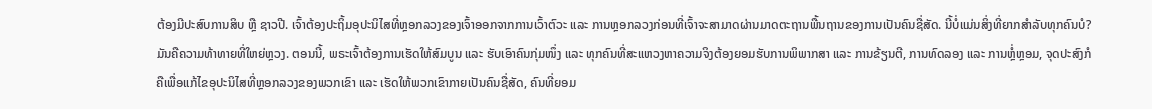ຕ້ອງມີປະສົບການສິບ ຫຼື ຊາວປີ. ເຈົ້າຕ້ອງປະຖິ້ມອຸປະນິໄສທີ່ຫຼອກລວງຂອງເຈົ້າອອກຈາກການເວົ້າຕົວະ ແລະ ການຫຼອກລວງກ່ອນທີ່ເຈົ້າຈະສາມາດຜ່ານມາດຕະຖານພື້ນຖານຂອງການເປັນຄົນຊື່ສັດ. ນີ້ບໍ່ແມ່ນສິ່ງທີ່ຍາກສຳລັບທຸກຄົນບໍ? ມັນຄືຄວາມທ້າທາຍທີ່ໃຫຍ່ຫຼວງ. ຕອນນີ້, ພຣະເຈົ້າຕ້ອງການເຮັດໃຫ້ສົມບູນ ແລະ ຮັບເອົາຄົນກຸ່ມໜຶ່ງ ແລະ ທຸກຄົນທີ່ສະແຫວງຫາຄວາມຈິງຕ້ອງຍອມຮັບການພິພາກສາ ແລະ ການຂ້ຽນຕີ, ການທົດລອງ ແລະ ການຫຼໍ່ຫຼອມ, ຈຸດປະສົງກໍຄືເພື່ອແກ້ໄຂອຸປະນິໄສທີ່ຫຼອກລວງຂອງພວກເຂົາ ແລະ ເຮັດໃຫ້ພວກເຂົາກາຍເປັນຄົນຊື່ສັດ, ຄົນທີ່ຍອມ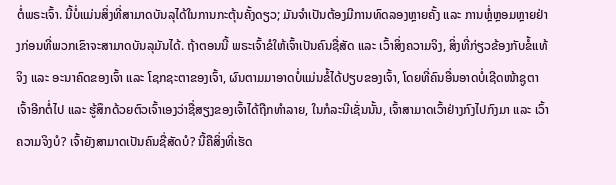ຕໍ່ພຣະເຈົ້າ. ນີ້ບໍ່ແມ່ນສິ່ງທີ່ສາມາດບັນລຸໄດ້ໃນການກະຕຸ້ນຄັ້ງດຽວ; ມັນຈຳເປັນຕ້ອງມີການທົດລອງຫຼາຍຄັ້ງ ແລະ ການຫຼໍ່ຫຼອມຫຼາຍຢ່າງກ່ອນທີ່ພວກເຂົາຈະສາມາດບັນລຸມັນໄດ້. ຖ້າຕອນນີ້ ພຣະເຈົ້າຂໍໃຫ້ເຈົ້າເປັນຄົນຊື່ສັດ ແລະ ເວົ້າສິ່ງຄວາມຈິງ, ສິ່ງທີ່ກ່ຽວຂ້ອງກັບຂໍ້ແທ້ຈິງ ແລະ ອະນາຄົດຂອງເຈົ້າ ແລະ ໂຊກຊະຕາຂອງເຈົ້າ, ຜົນຕາມມາອາດບໍ່ແມ່ນຂໍ້ໄດ້ປຽບຂອງເຈົ້າ, ໂດຍທີ່ຄົນອື່ນອາດບໍ່ເຊີດໜ້າຊູຕາເຈົ້າອີກຕໍ່ໄປ ແລະ ຮູ້ສຶກດ້ວຍຕົວເຈົ້າເອງວ່າຊື່ສຽງຂອງເຈົ້າໄດ້ຖືກທຳລາຍ, ໃນກໍລະນີເຊັ່ນນັ້ນ, ເຈົ້າສາມາດເວົ້າຢ່າງກົງໄປກົງມາ ແລະ ເວົ້າຄວາມຈິງບໍ? ເຈົ້າຍັງສາມາດເປັນຄົນຊື່ສັດບໍ? ນີ້ຄືສິ່ງທີ່ເຮັດ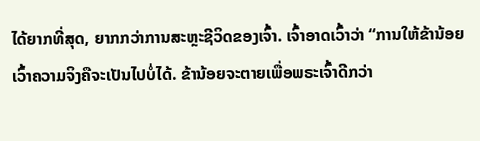ໄດ້ຍາກທີ່ສຸດ, ຍາກກວ່າການສະຫຼະຊີວິດຂອງເຈົ້າ. ເຈົ້າອາດເວົ້າວ່າ “ການໃຫ້ຂ້ານ້ອຍເວົ້າຄວາມຈິງຄືຈະເປັນໄປບໍ່ໄດ້. ຂ້ານ້ອຍຈະຕາຍເພື່ອພຣະເຈົ້າດີກວ່າ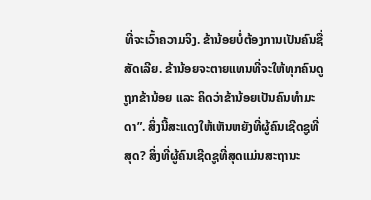ທີ່ຈະເວົ້າຄວາມຈິງ. ຂ້ານ້ອຍບໍ່ຕ້ອງການເປັນຄົນຊື່ສັດເລີຍ. ຂ້ານ້ອຍຈະຕາຍແທນທີ່ຈະໃຫ້ທຸກຄົນດູຖູກຂ້ານ້ອຍ ແລະ ຄິດວ່າຂ້ານ້ອຍເປັນຄົນທຳມະດາ”. ສິ່ງນີ້ສະແດງໃຫ້ເຫັນຫຍັງທີ່ຜູ້ຄົນເຊີດຊູທີ່ສຸດ? ສິ່ງທີ່ຜູ້ຄົນເຊີດຊູທີ່ສຸດແມ່ນສະຖານະ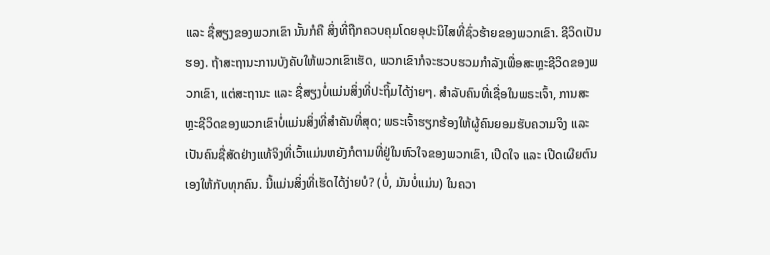ແລະ ຊື່ສຽງຂອງພວກເຂົາ ນັ້ນກໍຄື ສິ່ງທີ່ຖືກຄວບຄຸມໂດຍອຸປະນິໄສທີ່ຊົ່ວຮ້າຍຂອງພວກເຂົາ. ຊີວິດເປັນຮອງ. ຖ້າສະຖານະການບັງຄັບໃຫ້ພວກເຂົາເຮັດ, ພວກເຂົາກໍຈະຮວບຮວມກຳລັງເພື່ອສະຫຼະຊີວິດຂອງພວກເຂົາ, ແຕ່ສະຖານະ ແລະ ຊື່ສຽງບໍ່ແມ່ນສິ່ງທີ່ປະຖິ້ມໄດ້ງ່າຍໆ. ສຳລັບຄົນທີ່ເຊື່ອໃນພຣະເຈົ້າ, ການສະຫຼະຊີວິດຂອງພວກເຂົາບໍ່ແມ່ນສິ່ງທີ່ສຳຄັນທີ່ສຸດ; ພຣະເຈົ້າຮຽກຮ້ອງໃຫ້ຜູ້ຄົນຍອມຮັບຄວາມຈິງ ແລະ ເປັນຄົນຊື່ສັດຢ່າງແທ້ຈິງທີ່ເວົ້າແມ່ນຫຍັງກໍຕາມທີ່ຢູ່ໃນຫົວໃຈຂອງພວກເຂົາ, ເປີດໃຈ ແລະ ເປີດເຜີຍຕົນເອງໃຫ້ກັບທຸກຄົນ. ນີ້ແມ່ນສິ່ງທີ່ເຮັດໄດ້ງ່າຍບໍ? (ບໍ່, ມັນບໍ່ແມ່ນ) ໃນຄວາ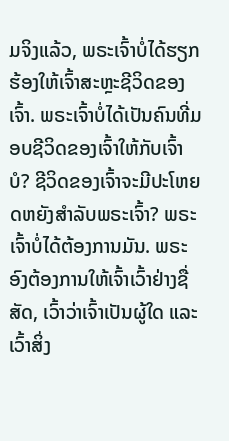ມຈິງແລ້ວ, ພຣະເຈົ້າບໍ່ໄດ້ຮຽກຮ້ອງໃຫ້ເຈົ້າສະຫຼະຊີວິດຂອງເຈົ້າ. ພຣະເຈົ້າບໍ່ໄດ້ເປັນຄົນທີ່ມອບຊີວິດຂອງເຈົ້າໃຫ້ກັບເຈົ້າບໍ? ຊີວິດຂອງເຈົ້າຈະມີປະໂຫຍດຫຍັງສຳລັບພຣະເຈົ້າ? ພຣະເຈົ້າບໍ່ໄດ້ຕ້ອງການມັນ. ພຣະອົງຕ້ອງການໃຫ້ເຈົ້າເວົ້າຢ່າງຊື່ສັດ, ເວົ້າວ່າເຈົ້າເປັນຜູ້ໃດ ແລະ ເວົ້າສິ່ງ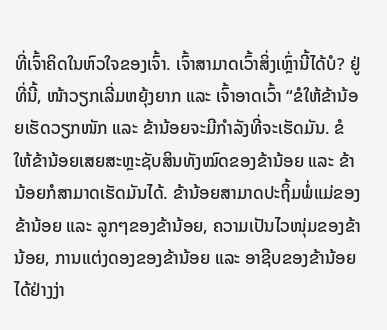ທີ່ເຈົ້າຄິດໃນຫົວໃຈຂອງເຈົ້າ. ເຈົ້າສາມາດເວົ້າສິ່ງເຫຼົ່ານີ້ໄດ້ບໍ? ຢູ່ທີ່ນີ້, ໜ້າວຽກເລີ່ມຫຍຸ້ງຍາກ ແລະ ເຈົ້າອາດເວົ້າ “ຂໍໃຫ້ຂ້ານ້ອຍເຮັດວຽກໜັກ ແລະ ຂ້ານ້ອຍຈະມີກຳລັງທີ່ຈະເຮັດມັນ. ຂໍໃຫ້ຂ້ານ້ອຍເສຍສະຫຼະຊັບສິນທັງໝົດຂອງຂ້ານ້ອຍ ແລະ ຂ້ານ້ອຍກໍສາມາດເຮັດມັນໄດ້. ຂ້ານ້ອຍສາມາດປະຖິ້ມພໍ່ແມ່ຂອງຂ້ານ້ອຍ ແລະ ລູກໆຂອງຂ້ານ້ອຍ, ຄວາມເປັນໄວໜຸ່ມຂອງຂ້ານ້ອຍ, ການແຕ່ງດອງຂອງຂ້ານ້ອຍ ແລະ ອາຊີບຂອງຂ້ານ້ອຍໄດ້ຢ່າງງ່າ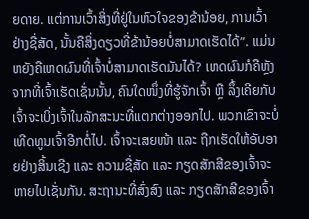ຍດາຍ. ແຕ່ການເວົ້າສິ່ງທີ່ຢູ່ໃນຫົວໃຈຂອງຂ້ານ້ອຍ, ການເວົ້າຢ່າງຊື່ສັດ, ນັ້ນຄືສິ່ງດຽວທີ່ຂ້ານ້ອຍບໍ່ສາມາດເຮັດໄດ້”. ແມ່ນຫຍັງຄືເຫດຜົນທີ່ເຈົ້າບໍ່ສາມາດເຮັດມັນໄດ້? ເຫດຜົນກໍຄືຫຼັງຈາກທີ່ເຈົ້າເຮັດເຊັ່ນນັ້ນ, ຄົນໃດໜຶ່ງທີ່ຮູ້ຈັກເຈົ້າ ຫຼື ລຶ້ງເຄີຍກັບເຈົ້າຈະເບິ່ງເຈົ້າໃນລັກສະນະທີ່ແຕກຕ່າງອອກໄປ. ພວກເຂົາຈະບໍ່ເທີດທູນເຈົ້າອີກຕໍ່ໄປ. ເຈົ້າຈະເສຍໜ້າ ແລະ ຖືກເຮັດໃຫ້ອັບອາຍຢ່າງສິ້ນເຊີງ ແລະ ຄວາມຊື່ສັດ ແລະ ກຽດສັກສີຂອງເຈົ້າຈະຫາຍໄປເຊັ່ນກັນ. ສະຖານະທີ່ສົ່ງສົງ ແລະ ກຽດສັກສີຂອງເຈົ້າ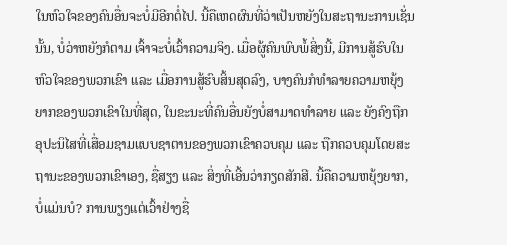ໃນຫົວໃຈຂອງຄົນອື່ນຈະບໍ່ມີອີກຕໍ່ໄປ. ນີ້ຄືເຫດຜົນທີ່ວ່າເປັນຫຍັງໃນສະຖານະການເຊັ່ນນັ້ນ, ບໍ່ວ່າຫຍັງກໍຕາມ ເຈົ້າຈະບໍ່ເວົ້າຄວາມຈິງ. ເມື່ອຜູ້ຄົນພົບພໍ້ສິ່ງນີ້, ມີການສູ້ຮົບໃນຫົວໃຈຂອງພວກເຂົາ ແລະ ເມື່ອການສູ້ຮົບສິ້ນສຸດລົງ, ບາງຄົນກໍທຳລາຍຄວາມຫຍຸ້ງຍາກຂອງພວກເຂົາໃນທີ່ສຸດ, ໃນຂະນະທີ່ຄົນອື່ນຍັງບໍ່ສາມາດທຳລາຍ ແລະ ຍັງຄົງຖືກອຸປະນິໄສທີ່ເສື່ອມຊາມແບບຊາຕານຂອງພວກເຂົາຄວບຄຸມ ແລະ ຖືກຄວບຄຸມໂດຍສະຖານະຂອງພວກເຂົາເອງ, ຊື່ສຽງ ແລະ ສິ່ງທີ່ເອີ້ນວ່າກຽດສັກສີ. ນີ້ຄືຄວາມຫຍຸ້ງຍາກ, ບໍ່ແມ່ນບໍ? ການພຽງແຕ່ເວົ້າຢ່າງຊື່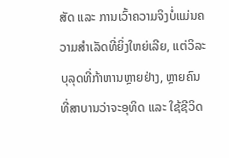ສັດ ແລະ ການເວົ້າຄວາມຈິງບໍ່ແມ່ນຄວາມສຳເລັດທີ່ຍິ່ງໃຫຍ່ເລີຍ, ແຕ່ວິລະບຸລຸດທີ່ກ້າຫານຫຼາຍຢ່າງ, ຫຼາຍຄົນທີ່ສາບານວ່າຈະອຸທິດ ແລະ ໃຊ້ຊີວິດ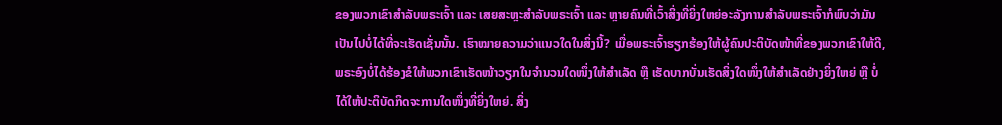ຂອງພວກເຂົາສຳລັບພຣະເຈົ້າ ແລະ ເສຍສະຫຼະສຳລັບພຣະເຈົ້າ ແລະ ຫຼາຍຄົນທີ່ເວົ້າສິ່ງທີ່ຍິ່ງໃຫຍ່ອະລັງການສຳລັບພຣະເຈົ້າກໍພົບວ່າມັນເປັນໄປບໍ່ໄດ້ທີ່ຈະເຮັດເຊັ່ນນັ້ນ. ເຮົາໝາຍຄວາມວ່າແນວໃດໃນສິ່ງນີ້? ເມື່ອພຣະເຈົ້າຮຽກຮ້ອງໃຫ້ຜູ້ຄົນປະຕິບັດໜ້າທີ່ຂອງພວກເຂົາໃຫ້ດີ, ພຣະອົງບໍ່ໄດ້ຮ້ອງຂໍໃຫ້ພວກເຂົາເຮັດໜ້າວຽກໃນຈຳນວນໃດໜຶ່ງໃຫ້ສຳເລັດ ຫຼື ເຮັດບາກບັ່ນເຮັດສິ່ງໃດໜຶ່ງໃຫ້ສຳເລັດຢ່າງຍິ່ງໃຫຍ່ ຫຼື ບໍ່ໄດ້ໃຫ້ປະຕິບັດກິດຈະການໃດໜຶ່ງທີ່ຍິ່ງໃຫຍ່. ສິ່ງ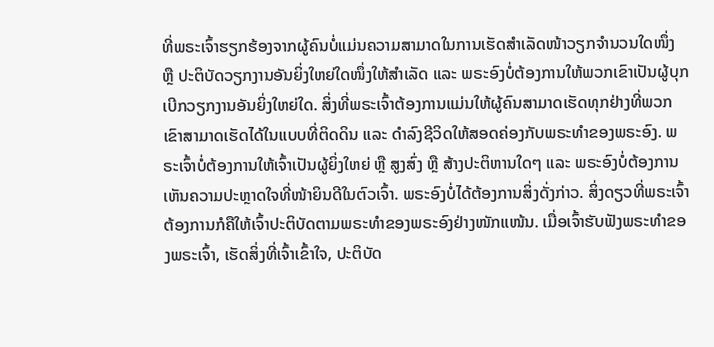ທີ່ພຣະເຈົ້າຮຽກຮ້ອງຈາກຜູ້ຄົນບໍ່ແມ່ນຄວາມສາມາດໃນການເຮັດສຳເລັດໜ້າວຽກຈຳນວນໃດໜຶ່ງ ຫຼື ປະຕິບັດວຽກງານອັນຍິ່ງໃຫຍ່ໃດໜຶ່ງໃຫ້ສຳເລັດ ແລະ ພຣະອົງບໍ່ຕ້ອງການໃຫ້ພວກເຂົາເປັນຜູ້ບຸກເບີກວຽກງານອັນຍິ່ງໃຫຍ່ໃດ. ສິ່ງທີ່ພຣະເຈົ້າຕ້ອງການແມ່ນໃຫ້ຜູ້ຄົນສາມາດເຮັດທຸກຢ່າງທີ່ພວກເຂົາສາມາດເຮັດໄດ້ໃນແບບທີ່ຕິດດິນ ແລະ ດຳລົງຊີວິດໃຫ້ສອດຄ່ອງກັບພຣະທຳຂອງພຣະອົງ. ພຣະເຈົ້າບໍ່ຕ້ອງການໃຫ້ເຈົ້າເປັນຜູ້ຍິ່ງໃຫຍ່ ຫຼື ສູງສົ່ງ ຫຼື ສ້າງປະຕິຫານໃດໆ ແລະ ພຣະອົງບໍ່ຕ້ອງການເຫັນຄວາມປະຫຼາດໃຈທີ່ໜ້າຍິນດີໃນຕົວເຈົ້າ. ພຣະອົງບໍ່ໄດ້ຕ້ອງການສິ່ງດັ່ງກ່າວ. ສິ່ງດຽວທີ່ພຣະເຈົ້າຕ້ອງການກໍຄືໃຫ້ເຈົ້າປະຕິບັດຕາມພຣະທຳຂອງພຣະອົງຢ່າງໜັກແໜ້ນ. ເມື່ອເຈົ້າຮັບຟັງພຣະທຳຂອງພຣະເຈົ້າ, ເຮັດສິ່ງທີ່ເຈົ້າເຂົ້າໃຈ, ປະຕິບັດ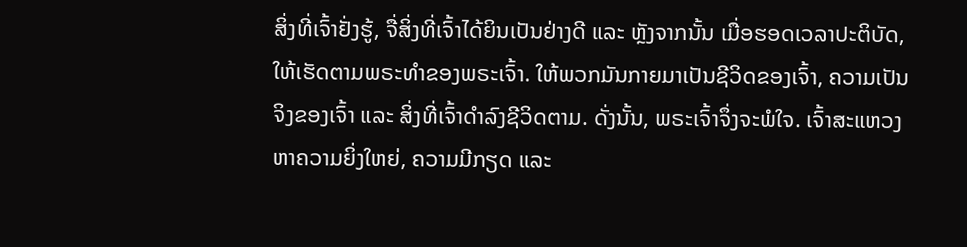ສິ່ງທີ່ເຈົ້າຢັ່ງຮູ້, ຈື່ສິ່ງທີ່ເຈົ້າໄດ້ຍິນເປັນຢ່າງດີ ແລະ ຫຼັງຈາກນັ້ນ ເມື່ອຮອດເວລາປະຕິບັດ, ໃຫ້ເຮັດຕາມພຣະທຳຂອງພຣະເຈົ້າ. ໃຫ້ພວກມັນກາຍມາເປັນຊີວິດຂອງເຈົ້າ, ຄວາມເປັນຈິງຂອງເຈົ້າ ແລະ ສິ່ງທີ່ເຈົ້າດຳລົງຊີວິດຕາມ. ດັ່ງນັ້ນ, ພຣະເຈົ້າຈຶ່ງຈະພໍໃຈ. ເຈົ້າສະແຫວງຫາຄວາມຍິ່ງໃຫຍ່, ຄວາມມີກຽດ ແລະ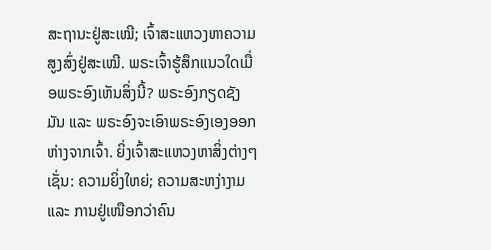ສະຖານະຢູ່ສະເໝີ; ເຈົ້າສະແຫວງຫາຄວາມສູງສົ່ງຢູ່ສະເໝີ. ພຣະເຈົ້າຮູ້ສຶກແນວໃດເມື່ອພຣະອົງເຫັນສິ່ງນີ້? ພຣະອົງກຽດຊັງມັນ ແລະ ພຣະອົງຈະເອົາພຣະອົງເອງອອກຫ່າງຈາກເຈົ້າ. ຍິ່ງເຈົ້າສະແຫວງຫາສິ່ງຕ່າງໆ ເຊັ່ນ: ຄວາມຍິ່ງໃຫຍ່; ຄວາມສະຫງ່າງາມ ແລະ ການຢູ່ເໜືອກວ່າຄົນ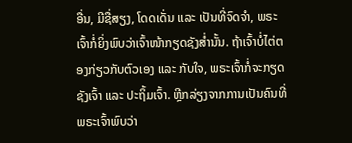ອື່ນ, ມີຊື່ສຽງ, ໂດດເດັ່ນ ແລະ ເປັນທີ່ຈົດຈຳ, ພຣະເຈົ້າກໍ່ຍິ່ງພົບວ່າເຈົ້າໜ້າກຽດຊັງສ່ຳນັ້ນ. ຖ້າເຈົ້າບໍ່ໄຕ່ຕອງກ່ຽວກັບຕົວເອງ ແລະ ກັບໃຈ, ພຣະເຈົ້າກໍ່ຈະກຽດຊັງເຈົ້າ ແລະ ປະຖິ້ມເຈົ້າ. ຫຼີກລ່ຽງຈາກການເປັນຄົນທີ່ພຣະເຈົ້າພົບວ່າ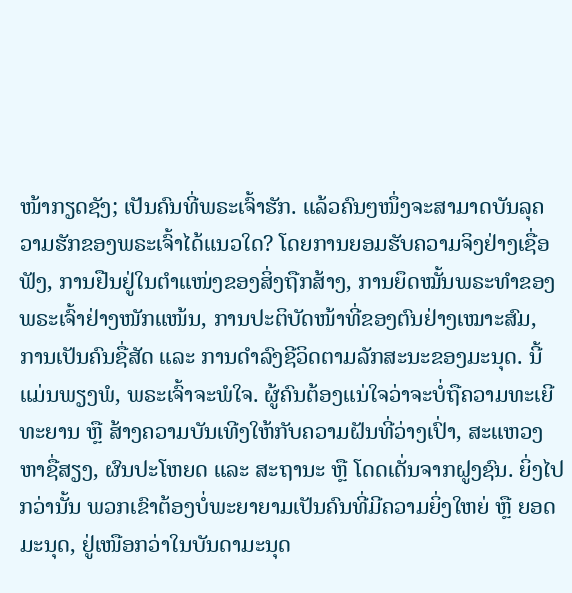ໜ້າກຽດຊັງ; ເປັນຄົນທີ່ພຣະເຈົ້າຮັກ. ແລ້ວຄົນໆໜຶ່ງຈະສາມາດບັນລຸຄວາມຮັກຂອງພຣະເຈົ້າໄດ້ແນວໃດ? ໂດຍການຍອມຮັບຄວາມຈິງຢ່າງເຊື່ອຟັງ, ການຢືນຢູ່ໃນຕຳແໜ່ງຂອງສິ່ງຖືກສ້າງ, ການຍຶດໝັ້ນພຣະທຳຂອງພຣະເຈົ້າຢ່າງໜັກແໜ້ນ, ການປະຕິບັດໜ້າທີ່ຂອງຕົນຢ່າງເໝາະສົມ, ການເປັນຄົນຊື່ສັດ ແລະ ການດຳລົງຊີວິດຕາມລັກສະນະຂອງມະນຸດ. ນີ້ແມ່ນພຽງພໍ, ພຣະເຈົ້າຈະພໍໃຈ. ຜູ້ຄົນຕ້ອງແນ່ໃຈວ່າຈະບໍ່ຖືຄວາມທະເຍີທະຍານ ຫຼື ສ້າງຄວາມບັນເທີງໃຫ້ກັບຄວາມຝັນທີ່ວ່າງເປົ່າ, ສະແຫວງຫາຊື່ສຽງ, ຜົນປະໂຫຍດ ແລະ ສະຖານະ ຫຼື ໂດດເດັ່ນຈາກຝູງຊົນ. ຍິ່ງໄປກວ່ານັ້ນ ພວກເຂົາຕ້ອງບໍ່ພະຍາຍາມເປັນຄົນທີ່ມີຄວາມຍິ່ງໃຫຍ່ ຫຼື ຍອດມະນຸດ, ຢູ່ເໜືອກວ່າໃນບັນດາມະນຸດ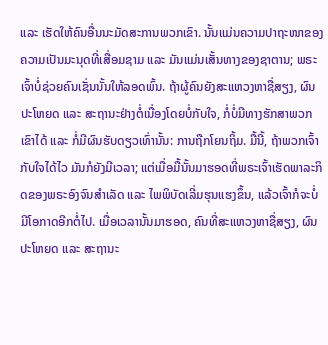ແລະ ເຮັດໃຫ້ຄົນອື່ນນະມັດສະການພວກເຂົາ. ນັ້ນແມ່ນຄວາມປາຖະໜາຂອງຄວາມເປັນມະນຸດທີ່ເສື່ອມຊາມ ແລະ ມັນແມ່ນເສັ້ນທາງຂອງຊາຕານ; ພຣະເຈົ້າບໍ່ຊ່ວຍຄົນເຊັ່ນນັ້ນໃຫ້ລອດພົ້ນ. ຖ້າຜູ້ຄົນຍັງສະແຫວງຫາຊື່ສຽງ, ຜົນປະໂຫຍດ ແລະ ສະຖານະຢ່າງຕໍ່ເນື່ອງໂດຍບໍ່ກັບໃຈ, ກໍ່ບໍ່ມີທາງຮັກສາພວກເຂົາໄດ້ ແລະ ກໍ່ມີຜົນຮັບດຽວເທົ່ານັ້ນ: ການຖືກໂຍນຖິ້ມ. ມື້ນີ້, ຖ້າພວກເຈົ້າກັບໃຈໄດ້ໄວ ມັນກໍຍັງມີເວລາ; ແຕ່ເມື່ອມື້ນັ້ນມາຮອດທີ່ພຣະເຈົ້າເຮັດພາລະກິດຂອງພຣະອົງຈົນສຳເລັດ ແລະ ໄພພິບັດເລີ່ມຮຸນແຮງຂຶ້ນ, ແລ້ວເຈົ້າກໍຈະບໍ່ມີໂອກາດອີກຕໍ່ໄປ. ເມື່ອເວລານັ້ນມາຮອດ, ຄົນທີ່ສະແຫວງຫາຊື່ສຽງ, ຜົນປະໂຫຍດ ແລະ ສະຖານະ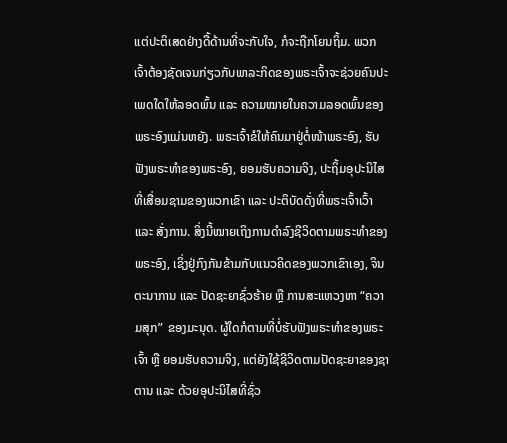ແຕ່ປະຕິເສດຢ່າງດື້ດ້ານທີ່ຈະກັບໃຈ, ກໍຈະຖືກໂຍນຖິ້ມ. ພວກເຈົ້າຕ້ອງຊັດເຈນກ່ຽວກັບພາລະກິດຂອງພຣະເຈົ້າຈະຊ່ວຍຄົນປະເພດໃດໃຫ້ລອດພົ້ນ ແລະ ຄວາມໝາຍໃນຄວາມລອດພົ້ນຂອງພຣະອົງແມ່ນຫຍັງ. ພຣະເຈົ້າຂໍໃຫ້ຄົນມາຢູ່ຕໍ່ໜ້າພຣະອົງ, ຮັບຟັງພຣະທຳຂອງພຣະອົງ, ຍອມຮັບຄວາມຈິງ, ປະຖິ້ມອຸປະນິໄສທີ່ເສື່ອມຊາມຂອງພວກເຂົາ ແລະ ປະຕິບັດດັ່ງທີ່ພຣະເຈົ້າເວົ້າ ແລະ ສັ່ງການ. ສິ່ງນີ້ໝາຍເຖິງການດຳລົງຊີວິດຕາມພຣະທຳຂອງພຣະອົງ, ເຊິ່ງຢູ່ກົງກັນຂ້າມກັບແນວຄິດຂອງພວກເຂົາເອງ, ຈິນຕະນາການ ແລະ ປັດຊະຍາຊົ່ວຮ້າຍ ຫຼື ການສະແຫວງຫາ “ຄວາມສຸກ” ຂອງມະນຸດ. ຜູ້ໃດກໍຕາມທີ່ບໍ່ຮັບຟັງພຣະທຳຂອງພຣະເຈົ້າ ຫຼື ຍອມຮັບຄວາມຈິງ, ແຕ່ຍັງໃຊ້ຊີວິດຕາມປັດຊະຍາຂອງຊາຕານ ແລະ ດ້ວຍອຸປະນິໄສທີ່ຊົ່ວ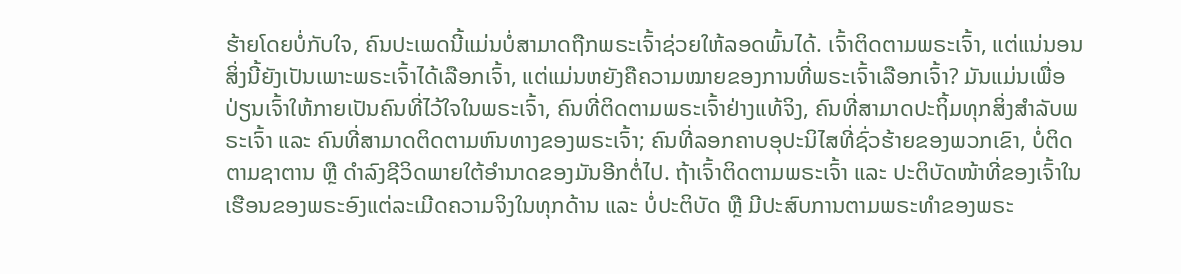ຮ້າຍໂດຍບໍ່ກັບໃຈ, ຄົນປະເພດນີ້ແມ່ນບໍ່ສາມາດຖືກພຣະເຈົ້າຊ່ວຍໃຫ້ລອດພົ້ນໄດ້. ເຈົ້າຕິດຕາມພຣະເຈົ້າ, ແຕ່ແນ່ນອນ ສິ່ງນີ້ຍັງເປັນເພາະພຣະເຈົ້າໄດ້ເລືອກເຈົ້າ, ແຕ່ແມ່ນຫຍັງຄືຄວາມໝາຍຂອງການທີ່ພຣະເຈົ້າເລືອກເຈົ້າ? ມັນແມ່ນເພື່ອປ່ຽນເຈົ້າໃຫ້ກາຍເປັນຄົນທີ່ໄວ້ໃຈໃນພຣະເຈົ້າ, ຄົນທີ່ຕິດຕາມພຣະເຈົ້າຢ່າງແທ້ຈິງ, ຄົນທີ່ສາມາດປະຖິ້ມທຸກສິ່ງສຳລັບພຣະເຈົ້າ ແລະ ຄົນທີ່ສາມາດຕິດຕາມຫົນທາງຂອງພຣະເຈົ້າ; ຄົນທີ່ລອກຄາບອຸປະນິໄສທີ່ຊົ່ວຮ້າຍຂອງພວກເຂົາ, ບໍ່ຕິດຕາມຊາຕານ ຫຼື ດຳລົງຊີວິດພາຍໃຕ້ອຳນາດຂອງມັນອີກຕໍ່ໄປ. ຖ້າເຈົ້າຕິດຕາມພຣະເຈົ້າ ແລະ ປະຕິບັດໜ້າທີ່ຂອງເຈົ້າໃນເຮືອນຂອງພຣະອົງແຕ່ລະເມີດຄວາມຈິງໃນທຸກດ້ານ ແລະ ບໍ່ປະຕິບັດ ຫຼື ມີປະສົບການຕາມພຣະທຳຂອງພຣະ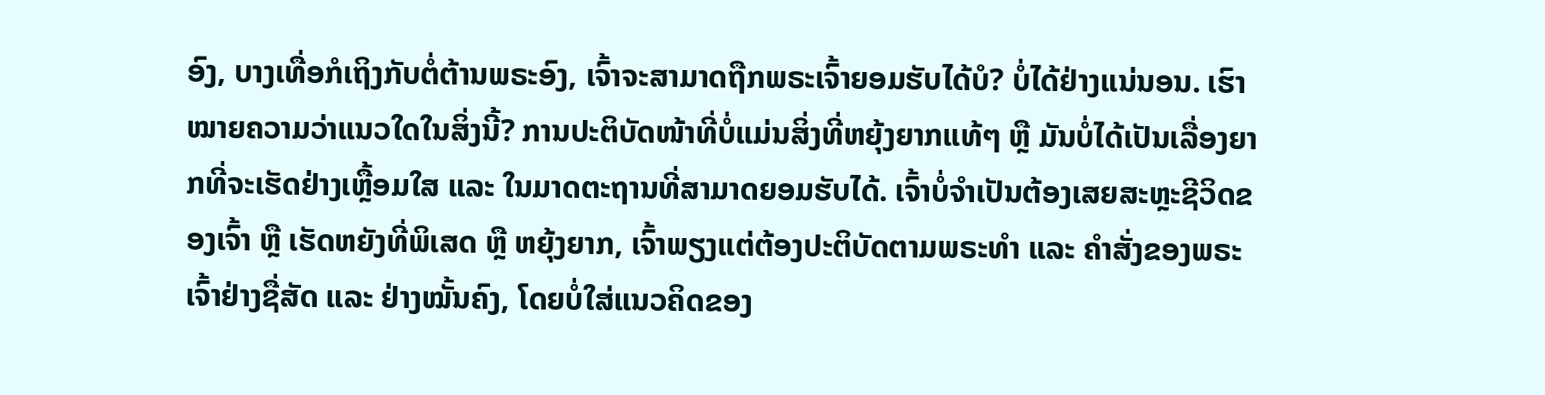ອົງ, ບາງເທື່ອກໍເຖິງກັບຕໍ່ຕ້ານພຣະອົງ, ເຈົ້າຈະສາມາດຖືກພຣະເຈົ້າຍອມຮັບໄດ້ບໍ? ບໍ່ໄດ້ຢ່າງແນ່ນອນ. ເຮົາໝາຍຄວາມວ່າແນວໃດໃນສິ່ງນີ້? ການປະຕິບັດໜ້າທີ່ບໍ່ແມ່ນສິ່ງທີ່ຫຍຸ້ງຍາກແທ້ໆ ຫຼື ມັນບໍ່ໄດ້ເປັນເລື່ອງຍາກທີ່ຈະເຮັດຢ່າງເຫຼື້ອມໃສ ແລະ ໃນມາດຕະຖານທີ່ສາມາດຍອມຮັບໄດ້. ເຈົ້າບໍ່ຈຳເປັນຕ້ອງເສຍສະຫຼະຊີວິດຂອງເຈົ້າ ຫຼື ເຮັດຫຍັງທີ່ພິເສດ ຫຼື ຫຍຸ້ງຍາກ, ເຈົ້າພຽງແຕ່ຕ້ອງປະຕິບັດຕາມພຣະທຳ ແລະ ຄຳສັ່ງຂອງພຣະເຈົ້າຢ່າງຊື່ສັດ ແລະ ຢ່າງໝັ້ນຄົງ, ໂດຍບໍ່ໃສ່ແນວຄິດຂອງ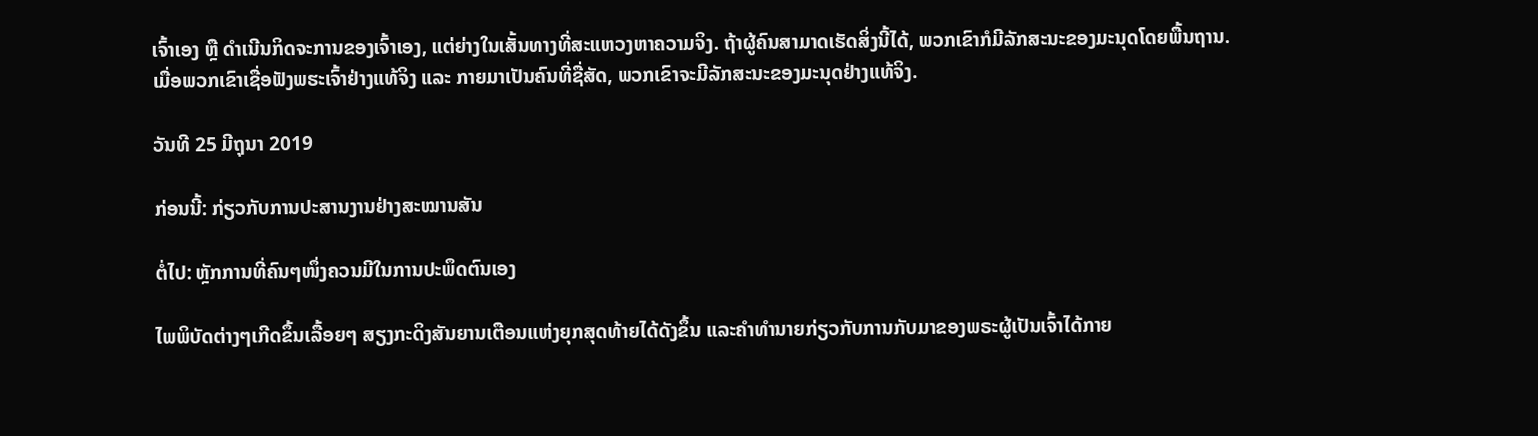ເຈົ້າເອງ ຫຼື ດຳເນີນກິດຈະການຂອງເຈົ້າເອງ, ແຕ່ຍ່າງໃນເສັ້ນທາງທີ່ສະແຫວງຫາຄວາມຈິງ. ຖ້າຜູ້ຄົນສາມາດເຮັດສິ່ງນີ້ໄດ້, ພວກເຂົາກໍມີລັກສະນະຂອງມະນຸດໂດຍພື້ນຖານ. ເມື່ອພວກເຂົາເຊື່ອຟັງພຮະເຈົ້າຢ່າງແທ້ຈິງ ແລະ ກາຍມາເປັນຄົນທີ່ຊື່ສັດ, ພວກເຂົາຈະມີລັກສະນະຂອງມະນຸດຢ່າງແທ້ຈິງ.

ວັນທີ 25 ມີຖຸນາ 2019

ກ່ອນນີ້: ກ່ຽວກັບການປະສານງານຢ່າງສະໝານສັນ

ຕໍ່ໄປ: ຫຼັກການທີ່ຄົນໆໜຶ່ງຄວນມີໃນການປະພຶດຕົນເອງ

ໄພພິບັດຕ່າງໆເກີດຂຶ້ນເລື້ອຍໆ ສຽງກະດິງສັນຍານເຕືອນແຫ່ງຍຸກສຸດທ້າຍໄດ້ດັງຂຶ້ນ ແລະຄໍາທໍານາຍກ່ຽວກັບການກັບມາຂອງພຣະຜູ້ເປັນເຈົ້າໄດ້ກາຍ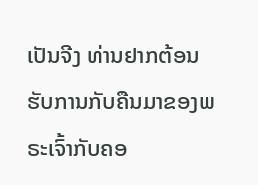ເປັນຈີງ ທ່ານຢາກຕ້ອນຮັບການກັບຄືນມາຂອງພຣະເຈົ້າກັບຄອ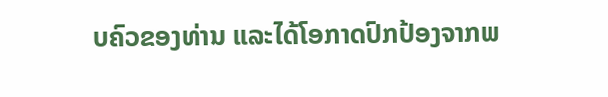ບຄົວຂອງທ່ານ ແລະໄດ້ໂອກາດປົກປ້ອງຈາກພ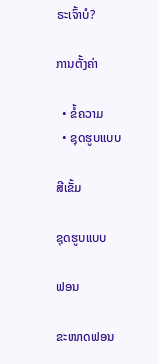ຣະເຈົ້າບໍ?

ການຕັ້ງຄ່າ

  • ຂໍ້ຄວາມ
  • ຊຸດຮູບແບບ

ສີເຂັ້ມ

ຊຸດຮູບແບບ

ຟອນ

ຂະໜາດຟອນ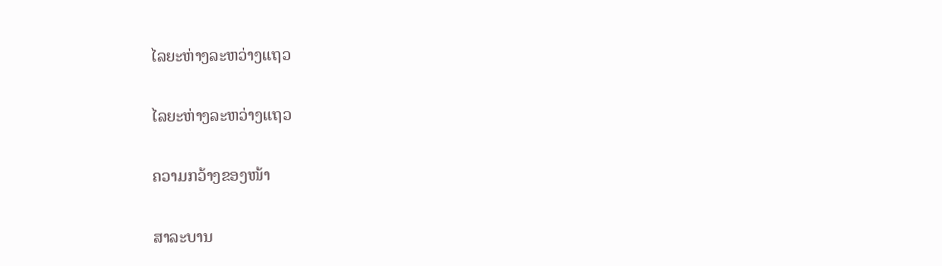ໄລຍະຫ່າງລະຫວ່າງແຖວ

ໄລຍະຫ່າງລະຫວ່າງແຖວ

ຄວາມກວ້າງຂອງໜ້າ

ສາລະບານ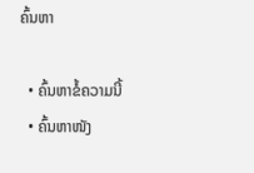ຄົ້ນຫາ

  • ຄົ້ນຫາຂໍ້ຄວາມນີ້
  • ຄົ້ນຫາໜັງ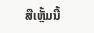ສືເຫຼັ້ມນີ້